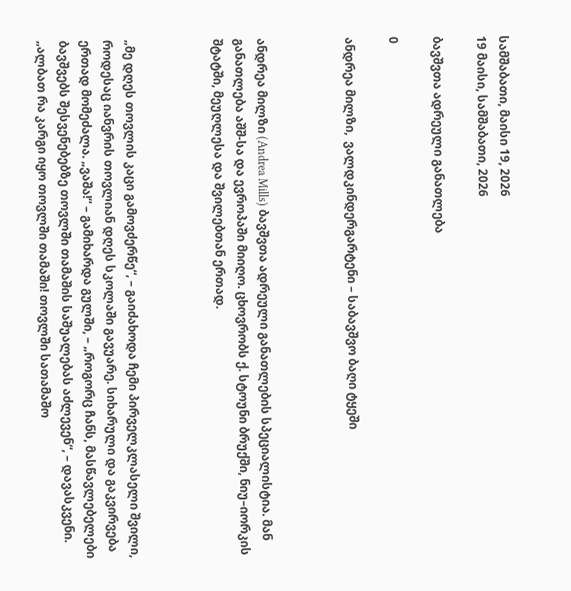სამშაბათი, მაისი 19, 2026
19 მაისი, სამშაბათი, 2026

ბავშვთა ადრეული განათლება

0

ანდრეა მილზი,  ვალდკინდერგარტენი – საბავშვო ბაღი ტყეში



ანდრეა მილზი (Andrea Mills) ბავშვთა ადრეული განათლების სპეციალისტია. მან განათლება აშშ-სა და ევროპაში მიიღო. ცხოვრობს ქ. სტოუნი ბრუქში, ნიუ–იორკის შტატში, მეუღლესა და შვილებთან ერთად.



„მე დღეს თოვლის კაცი გამოვძერწე“, – გაიძახოდა ჩემი პირველკლასელი შვილი, როდესაც იანვრის თოვლიან დღეს სკოლაში გავუარე. სიხარული და გაკვირვება ერთად მომეძალა. „ვაშა!“ – გამიხარდა გულში, – „როგორც ჩანს, მასწავლებელები ბავშვებს შესვენებებზე თოვლში თამაშის საშუალებას აძლევენ“, – დავასკვენი. „ალბათ რა კარგი იყო თოვლში თამაში! თოვლში სათამაშო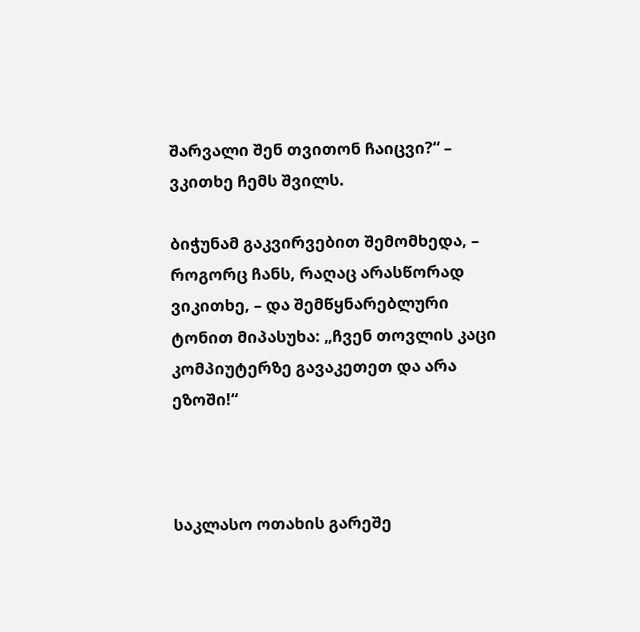შარვალი შენ თვითონ ჩაიცვი?“ – ვკითხე ჩემს შვილს.

ბიჭუნამ გაკვირვებით შემომხედა, – როგორც ჩანს, რაღაც არასწორად ვიკითხე, – და შემწყნარებლური ტონით მიპასუხა: „ჩვენ თოვლის კაცი კომპიუტერზე გავაკეთეთ და არა ეზოში!“



საკლასო ოთახის გარეშე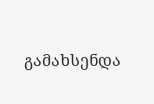გამახსენდა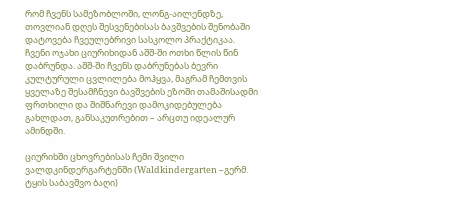რომ ჩვენს სამეზობლოში, ლონგ-აილენდზე, თოვლიან დღეს შესვენებისას ბავშვების შენობაში დატოვება ჩვეულებრივი სასკოლო პრაქტიკაა. ჩვენი ოჯახი ციურიხიდან აშშ-ში ოთხი წლის წინ დაბრუნდა. აშშ-ში ჩვენს დაბრუნებას ბევრი კულტურული ცვლილება მოჰყვა, მაგრამ ჩემთვის ყველაზე შესამჩნევი ბავშვების ეზოში თამაშისადმი ფრთხილი და შიშნარევი დამოკიდებულება გახლდათ, განსაკუთრებით – არცთუ იდეალურ ამინდში.

ციურიხში ცხოვრებისას ჩემი შვილი ვალდკინდერგარტენში (Waldkindergarten –გერმ. ტყის საბავშვო ბაღი)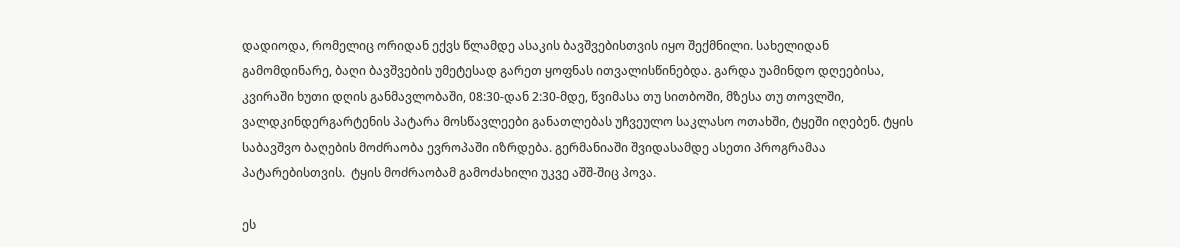დადიოდა, რომელიც ორიდან ექვს წლამდე ასაკის ბავშვებისთვის იყო შექმნილი. სახელიდან გამომდინარე, ბაღი ბავშვების უმეტესად გარეთ ყოფნას ითვალისწინებდა. გარდა უამინდო დღეებისა, კვირაში ხუთი დღის განმავლობაში, 08:30-დან 2:30-მდე, წვიმასა თუ სითბოში, მზესა თუ თოვლში, ვალდკინდერგარტენის პატარა მოსწავლეები განათლებას უჩვეულო საკლასო ოთახში, ტყეში იღებენ. ტყის საბავშვო ბაღების მოძრაობა ევროპაში იზრდება. გერმანიაში შვიდასამდე ასეთი პროგრამაა პატარებისთვის.  ტყის მოძრაობამ გამოძახილი უკვე აშშ-შიც პოვა.

ეს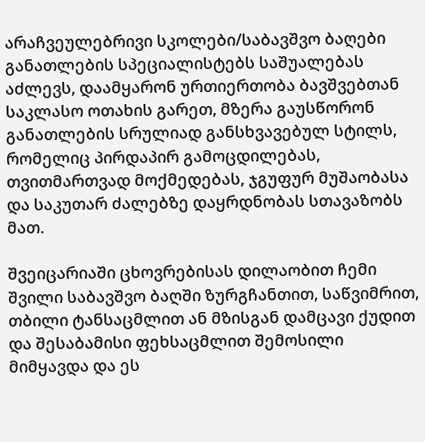არაჩვეულებრივი სკოლები/საბავშვო ბაღები განათლების სპეციალისტებს საშუალებას აძლევს, დაამყარონ ურთიერთობა ბავშვებთან საკლასო ოთახის გარეთ, მზერა გაუსწორონ განათლების სრულიად განსხვავებულ სტილს, რომელიც პირდაპირ გამოცდილებას, თვითმართვად მოქმედებას, ჯგუფურ მუშაობასა და საკუთარ ძალებზე დაყრდნობას სთავაზობს მათ.

შვეიცარიაში ცხოვრებისას დილაობით ჩემი შვილი საბავშვო ბაღში ზურგჩანთით, საწვიმრით, თბილი ტანსაცმლით ან მზისგან დამცავი ქუდით და შესაბამისი ფეხსაცმლით შემოსილი მიმყავდა და ეს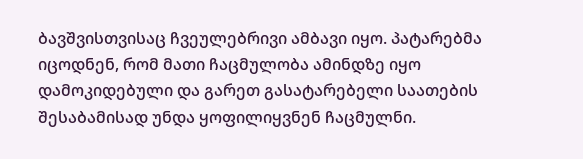ბავშვისთვისაც ჩვეულებრივი ამბავი იყო. პატარებმა იცოდნენ, რომ მათი ჩაცმულობა ამინდზე იყო დამოკიდებული და გარეთ გასატარებელი საათების შესაბამისად უნდა ყოფილიყვნენ ჩაცმულნი.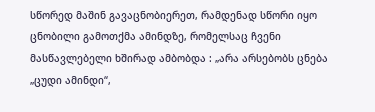სწორედ მაშინ გავაცნობიერეთ, რამდენად სწორი იყო ცნობილი გამოთქმა ამინდზე, რომელსაც ჩვენი მასწავლებელი ხშირად ამბობდა : „არა არსებობს ცნება „ცუდი ამინდი“,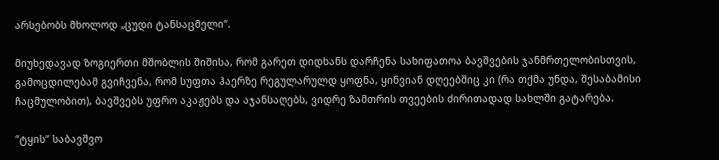არსებობს მხოლოდ „ცუდი ტანსაცმელი“.

მიუხედავად ზოგიერთი მშობლის შიშისა, რომ გარეთ დიდხანს დარჩენა სახიფათოა ბავშვების ჯანმრთელობისთვის, გამოცდილებამ გვიჩვენა, რომ სუფთა ჰაერზე რეგულარულდ ყოფნა, ყინვიან დღეებშიც კი (რა თქმა უნდა, შესაბამისი ჩაცმულობით), ბავშვებს უფრო აკაჟებს და აჯანსაღებს, ვიდრე ზამთრის თვეების ძირითადად სახლში გატარება.

“ტყის“ საბავშვო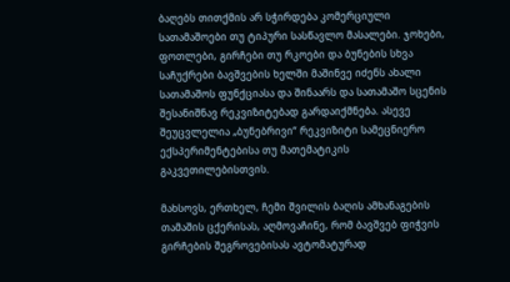ბაღებს თითქმის არ სჭირდება კომერციული სათამაშოები თუ ტიპური სასწავლო მასალები. ჯოხები, ფოთლები, გირჩები თუ რკოები და ბუნების სხვა საჩუქრები ბავშვების ხელში მაშინვე იძენს ახალი სათამაშოს ფუნქციასა და შინაარს და სათამაშო სცენის შესანიშნავ რეკვიზიტებად გარდაიქმნება. ასევე შეუცვლელია „ბუნებრივი“ რეკვიზიტი სამეცნიერო ექსპერიმენტებისა თუ მათემატიკის გაკვეთილებისთვის.

მახსოვს, ერთხელ, ჩემი შვილის ბაღის ამხანაგების თამაშის ცქერისას, აღმოვაჩინე, რომ ბავშვებ ფიჭვის გირჩების შეგროვებისას ავტომატურად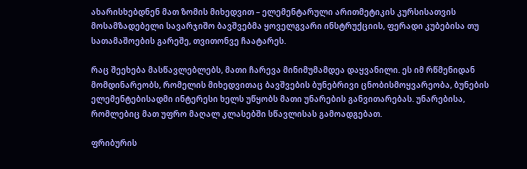ახარისხებდნენ მათ ზომის მიხედვით – ელემენტარული არითმეტიკის კურსისათვის მოსამზადებელი სავარჯიშო ბავშვებმა ყოველგვარი ინსტრუქციის, ფერადი კუბებისა თუ სათამაშოების გარეშე, თვითონვე ჩაატარეს.

რაც შეეხება მასწავლებლებს, მათი ჩარევა მინიმუმამდეა დაყვანილი. ეს იმ რწმენიდან მომდინარეობს, რომელის მიხედვითაც ბავშვების ბუნებრივი ცნობისმოყვარეობა, ბუნების ელემენტებისადმი ინტერესი ხელს უწყობს მათი უნარების განვითარებას. უნარებისა, რომლებიც მათ უფრო მაღალ კლასებში სწავლისას გამოადგებათ.

ფრიბურის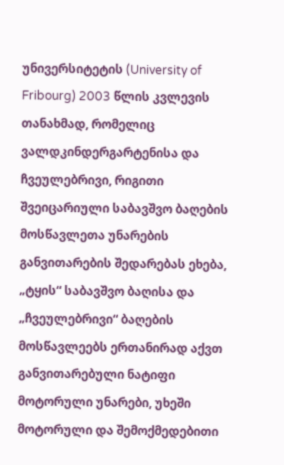უნივერსიტეტის (University of Fribourg) 2003 წლის კვლევის თანახმად, რომელიც ვალდკინდერგარტენისა და ჩვეულებრივი, რიგითი შვეიცარიული საბავშვო ბაღების მოსწავლეთა უნარების განვითარების შედარებას ეხება, „ტყის“ საბავშვო ბაღისა და „ჩვეულებრივი“ ბაღების მოსწავლეებს ერთანირად აქვთ განვითარებული ნატიფი მოტორული უნარები, უხეში მოტორული და შემოქმედებითი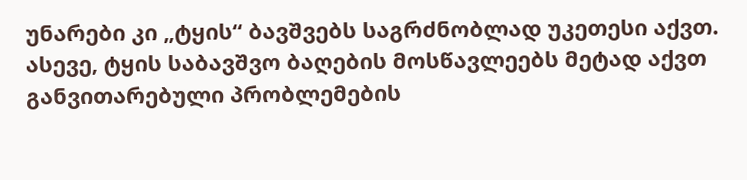უნარები კი „ტყის“ ბავშვებს საგრძნობლად უკეთესი აქვთ. ასევე, ტყის საბავშვო ბაღების მოსწავლეებს მეტად აქვთ განვითარებული პრობლემების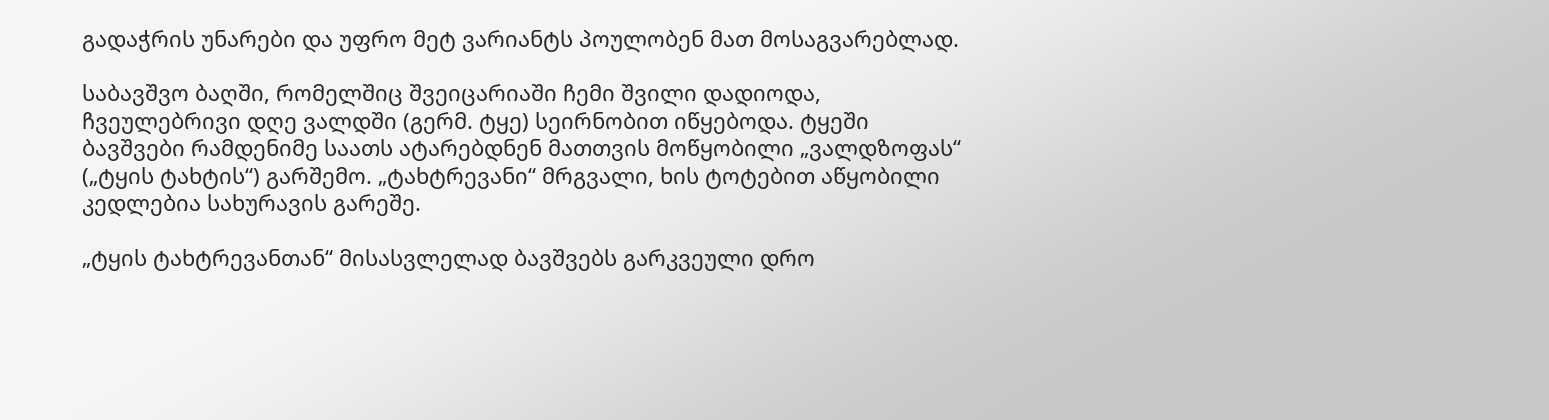გადაჭრის უნარები და უფრო მეტ ვარიანტს პოულობენ მათ მოსაგვარებლად.

საბავშვო ბაღში, რომელშიც შვეიცარიაში ჩემი შვილი დადიოდა, ჩვეულებრივი დღე ვალდში (გერმ. ტყე) სეირნობით იწყებოდა. ტყეში ბავშვები რამდენიმე საათს ატარებდნენ მათთვის მოწყობილი „ვალდზოფას“ („ტყის ტახტის“) გარშემო. „ტახტრევანი“ მრგვალი, ხის ტოტებით აწყობილი კედლებია სახურავის გარეშე.

„ტყის ტახტრევანთან“ მისასვლელად ბავშვებს გარკვეული დრო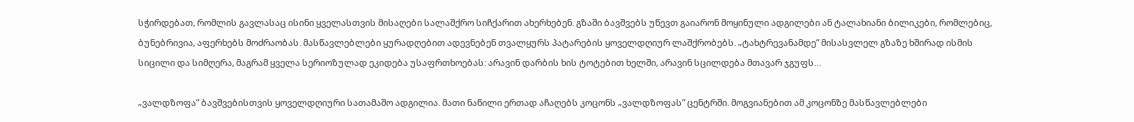სჭირდებათ, რომლის გავლასაც ისინი ყველასთვის მისაღები სალაშქრო სიჩქარით ახერხებენ. გზაში ბავშვებს უწევთ გაიარონ მოყინული ადგილები ან ტალახიანი ბილიკები, რომლებიც, ბუნებრივია, აფერხებს მოძრაობას. მასწავლებლები ყურადღებით ადევნებენ თვალყურს პატარების ყოველდღიურ ლაშქრობებს. „ტახტრევანამდე“ მისასვლელ გზაზე ხშირად ისმის სიცილი და სიმღერა, მაგრამ ყველა სერიოზულად ეკიდება უსაფრთხოებას: არავინ დარბის ხის ტოტებით ხელში, არავინ სცილდება მთავარ ჯგუფს…

„ვალდზოფა“ ბავშვებისთვის ყოველდღიური სათამაშო ადგილია. მათი ნაწილი ერთად აჩაღებს კოცონს „ვალდზოფას“ ცენტრში. მოგვიანებით ამ კოცონზე მასწავლებლები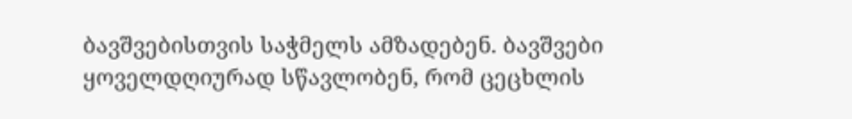ბავშვებისთვის საჭმელს ამზადებენ. ბავშვები ყოველდღიურად სწავლობენ, რომ ცეცხლის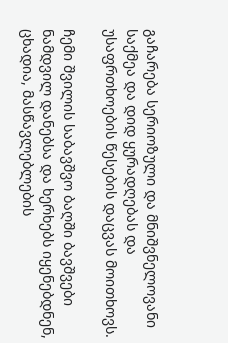გაჩარება სერიოზული და მნიშვნელოვანი საქმეა და დიდ ყურადღებას და უსაფრთხოების წესების დაცვას მოითხოვს.

ჩემი შვილის საბავშვო ბაღში ბავშვები ნამდვილ დანებსა და ხერხებს იყენებდნენ, ცხადია, მასწავლებლების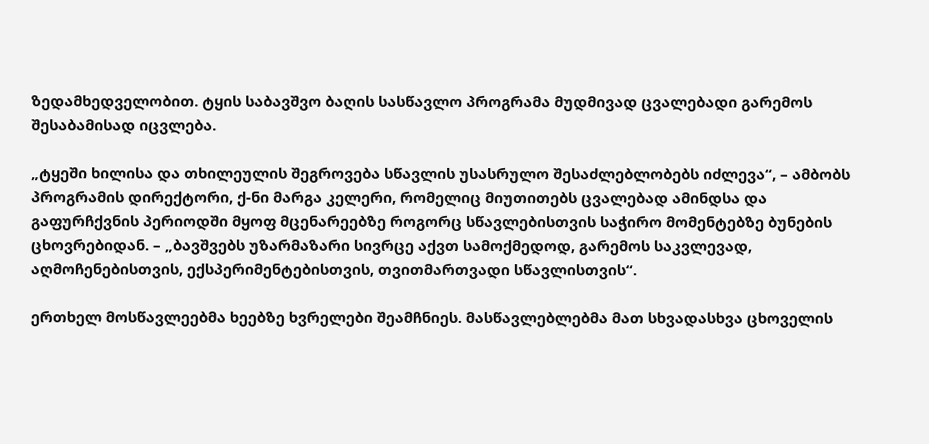ზედამხედველობით. ტყის საბავშვო ბაღის სასწავლო პროგრამა მუდმივად ცვალებადი გარემოს შესაბამისად იცვლება.

„ტყეში ხილისა და თხილეულის შეგროვება სწავლის უსასრულო შესაძლებლობებს იძლევა“, – ამბობს პროგრამის დირექტორი, ქ-ნი მარგა კელერი, რომელიც მიუთითებს ცვალებად ამინდსა და გაფურჩქვნის პერიოდში მყოფ მცენარეებზე როგორც სწავლებისთვის საჭირო მომენტებზე ბუნების ცხოვრებიდან. – „ბავშვებს უზარმაზარი სივრცე აქვთ სამოქმედოდ, გარემოს საკვლევად, აღმოჩენებისთვის, ექსპერიმენტებისთვის, თვითმართვადი სწავლისთვის“.

ერთხელ მოსწავლეებმა ხეებზე ხვრელები შეამჩნიეს. მასწავლებლებმა მათ სხვადასხვა ცხოველის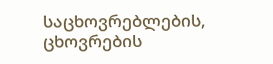საცხოვრებლების, ცხოვრების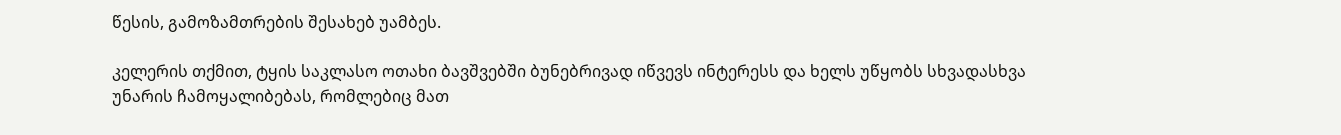წესის, გამოზამთრების შესახებ უამბეს.

კელერის თქმით, ტყის საკლასო ოთახი ბავშვებში ბუნებრივად იწვევს ინტერესს და ხელს უწყობს სხვადასხვა უნარის ჩამოყალიბებას, რომლებიც მათ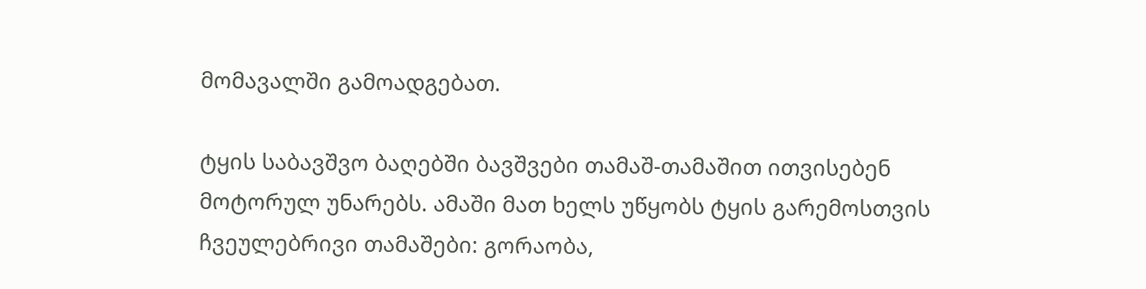მომავალში გამოადგებათ.

ტყის საბავშვო ბაღებში ბავშვები თამაშ-თამაშით ითვისებენ მოტორულ უნარებს. ამაში მათ ხელს უწყობს ტყის გარემოსთვის ჩვეულებრივი თამაშები: გორაობა,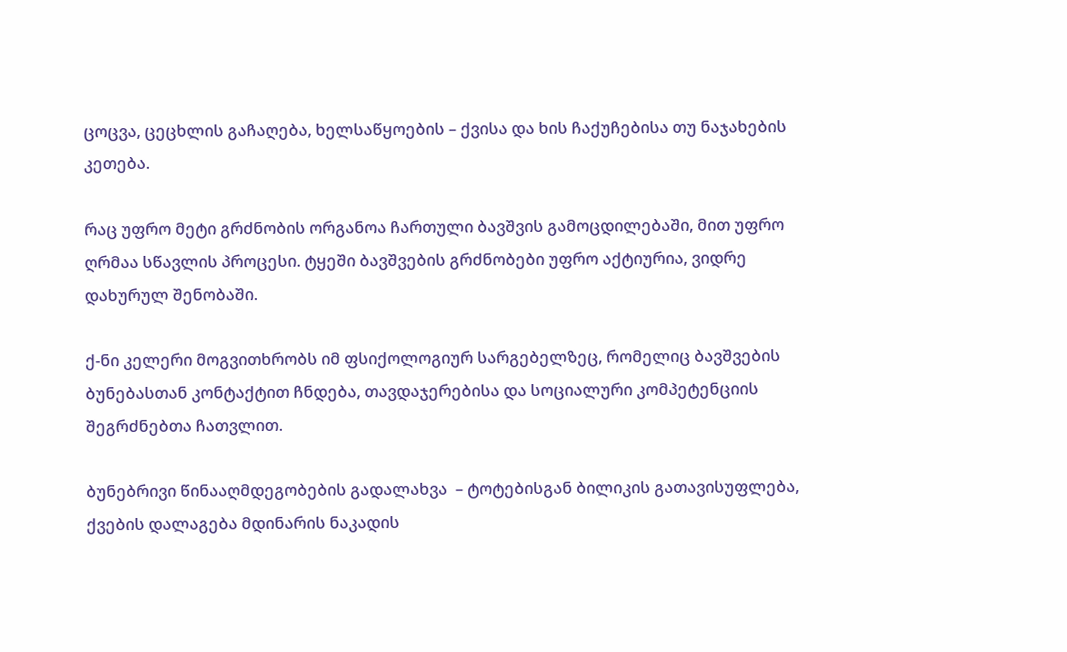ცოცვა, ცეცხლის გაჩაღება, ხელსაწყოების – ქვისა და ხის ჩაქუჩებისა თუ ნაჯახების კეთება.

რაც უფრო მეტი გრძნობის ორგანოა ჩართული ბავშვის გამოცდილებაში, მით უფრო ღრმაა სწავლის პროცესი. ტყეში ბავშვების გრძნობები უფრო აქტიურია, ვიდრე დახურულ შენობაში.

ქ-ნი კელერი მოგვითხრობს იმ ფსიქოლოგიურ სარგებელზეც, რომელიც ბავშვების ბუნებასთან კონტაქტით ჩნდება, თავდაჯერებისა და სოციალური კომპეტენციის შეგრძნებთა ჩათვლით.

ბუნებრივი წინააღმდეგობების გადალახვა  – ტოტებისგან ბილიკის გათავისუფლება, ქვების დალაგება მდინარის ნაკადის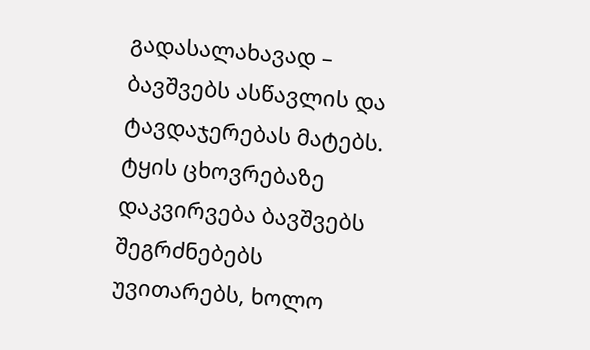გადასალახავად – ბავშვებს ასწავლის და ტავდაჯერებას მატებს.  ტყის ცხოვრებაზე დაკვირვება ბავშვებს შეგრძნებებს უვითარებს, ხოლო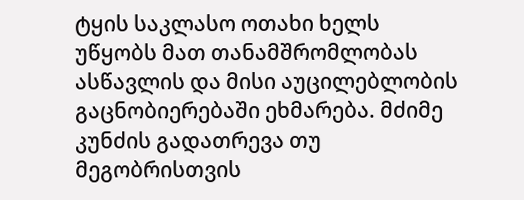ტყის საკლასო ოთახი ხელს უწყობს მათ თანამშრომლობას ასწავლის და მისი აუცილებლობის გაცნობიერებაში ეხმარება. მძიმე კუნძის გადათრევა თუ მეგობრისთვის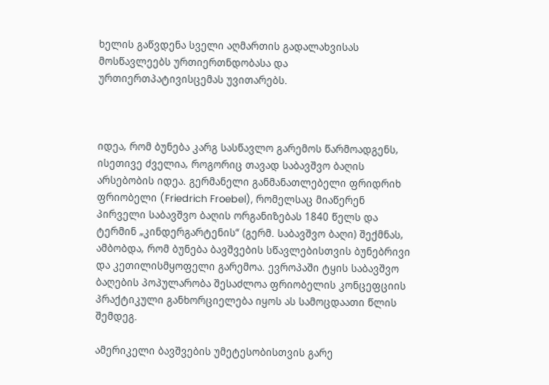ხელის გაწვდენა სველი აღმართის გადალახვისას მოსწავლეებს ურთიერთნდობასა და ურთიერთპატივისცემას უვითარებს.



იდეა, რომ ბუნება კარგ სასწავლო გარემოს წარმოადგენს, ისეთივე ძველია, როგორიც თავად საბავშვო ბაღის არსებობის იდეა. გერმანელი განმანათლებელი ფრიდრიხ ფრიობელი (Friedrich Froebel), რომელსაც მიაწერენ პირველი საბავშვო ბაღის ორგანიზებას 1840 წელს და ტერმინ „კინდერგარტენის“ (გერმ. საბავშვო ბაღი) შექმნას, ამბობდა, რომ ბუნება ბავშვების სწავლებისთვის ბუნებრივი და კეთილისმყოფელი გარემოა. ევროპაში ტყის საბავშვო ბაღების პოპულარობა შესაძლოა ფრიობელის კონცეფციის პრაქტიკული განხორციელება იყოს ას სამოცდაათი წლის შემდეგ.

ამერიკელი ბავშვების უმეტესობისთვის გარე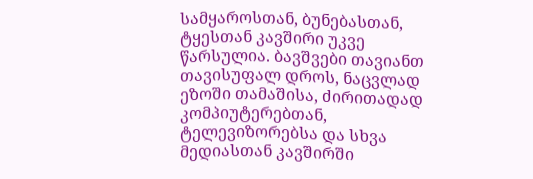სამყაროსთან, ბუნებასთან, ტყესთან კავშირი უკვე წარსულია. ბავშვები თავიანთ თავისუფალ დროს, ნაცვლად ეზოში თამაშისა, ძირითადად კომპიუტერებთან, ტელევიზორებსა და სხვა მედიასთან კავშირში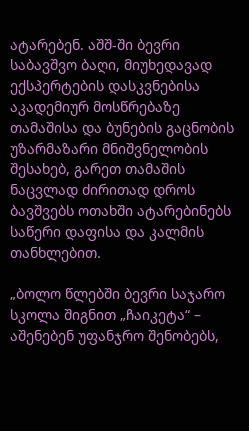ატარებენ. აშშ-ში ბევრი საბავშვო ბაღი, მიუხედავად ექსპერტების დასკვნებისა აკადემიურ მოსწრებაზე თამაშისა და ბუნების გაცნობის უზარმაზარი მნიშვნელობის შესახებ, გარეთ თამაშის ნაცვლად ძირითად დროს ბავშვებს ოთახში ატარებინებს საწერი დაფისა და კალმის თანხლებით.

„ბოლო წლებში ბევრი საჯარო სკოლა შიგნით „ჩაიკეტა“ – აშენებენ უფანჯრო შენობებს,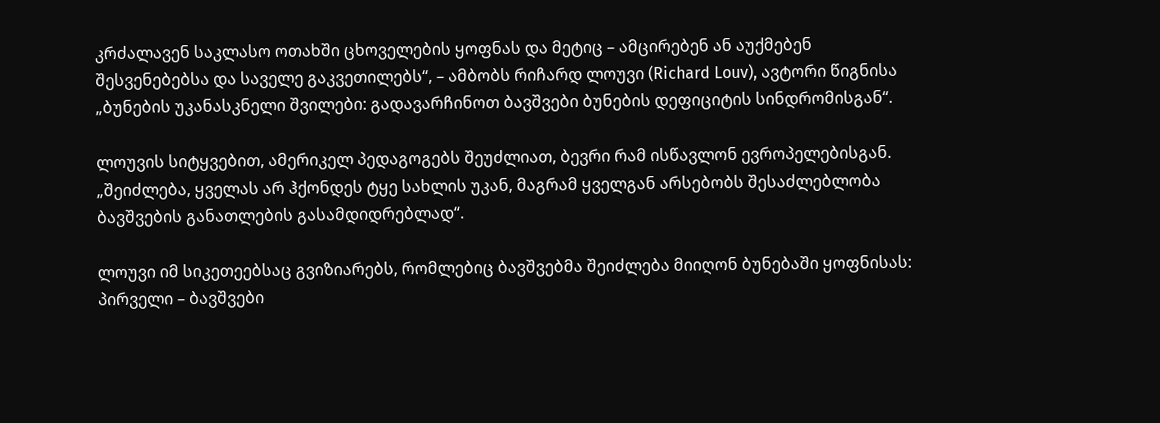კრძალავენ საკლასო ოთახში ცხოველების ყოფნას და მეტიც – ამცირებენ ან აუქმებენ შესვენებებსა და საველე გაკვეთილებს“, – ამბობს რიჩარდ ლოუვი (Richard Louv), ავტორი წიგნისა „ბუნების უკანასკნელი შვილები: გადავარჩინოთ ბავშვები ბუნების დეფიციტის სინდრომისგან“.

ლოუვის სიტყვებით, ამერიკელ პედაგოგებს შეუძლიათ, ბევრი რამ ისწავლონ ევროპელებისგან. „შეიძლება, ყველას არ ჰქონდეს ტყე სახლის უკან, მაგრამ ყველგან არსებობს შესაძლებლობა ბავშვების განათლების გასამდიდრებლად“.

ლოუვი იმ სიკეთეებსაც გვიზიარებს, რომლებიც ბავშვებმა შეიძლება მიიღონ ბუნებაში ყოფნისას: პირველი – ბავშვები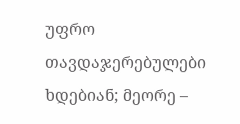უფრო თავდაჯერებულები ხდებიან; მეორე –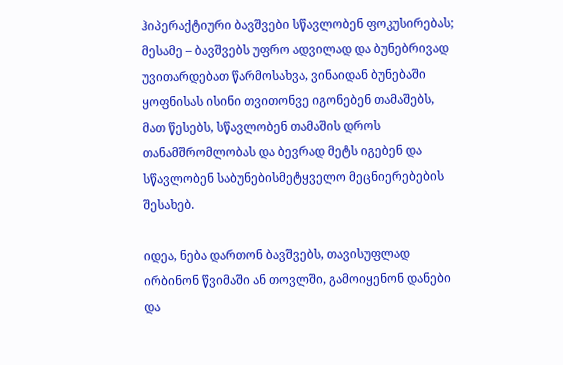ჰიპერაქტიური ბავშვები სწავლობენ ფოკუსირებას; მესამე – ბავშვებს უფრო ადვილად და ბუნებრივად უვითარდებათ წარმოსახვა, ვინაიდან ბუნებაში ყოფნისას ისინი თვითონვე იგონებენ თამაშებს, მათ წესებს, სწავლობენ თამაშის დროს თანამშრომლობას და ბევრად მეტს იგებენ და სწავლობენ საბუნებისმეტყველო მეცნიერებების შესახებ.

იდეა, ნება დართონ ბავშვებს, თავისუფლად ირბინონ წვიმაში ან თოვლში, გამოიყენონ დანები და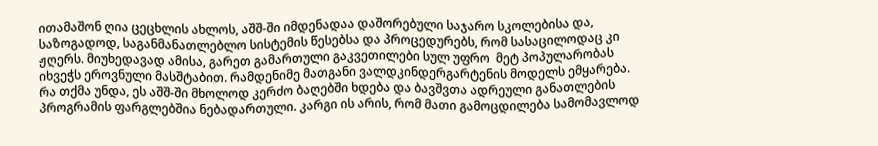ითამაშონ ღია ცეცხლის ახლოს, აშშ-ში იმდენადაა დაშორებული საჯარო სკოლებისა და, საზოგადოდ, საგანმანათლებლო სისტემის წესებსა და პროცედურებს, რომ სასაცილოდაც კი ჟღერს. მიუხედავად ამისა, გარეთ გამართული გაკვეთილები სულ უფრო  მეტ პოპულარობას იხვეჭს ეროვნული მასშტაბით. რამდენიმე მათგანი ვალდკინდერგარტენის მოდელს ემყარება. რა თქმა უნდა, ეს აშშ-ში მხოლოდ კერძო ბაღებში ხდება და ბავშვთა ადრეული განათლების პროგრამის ფარგლებშია ნებადართული. კარგი ის არის, რომ მათი გამოცდილება სამომავლოდ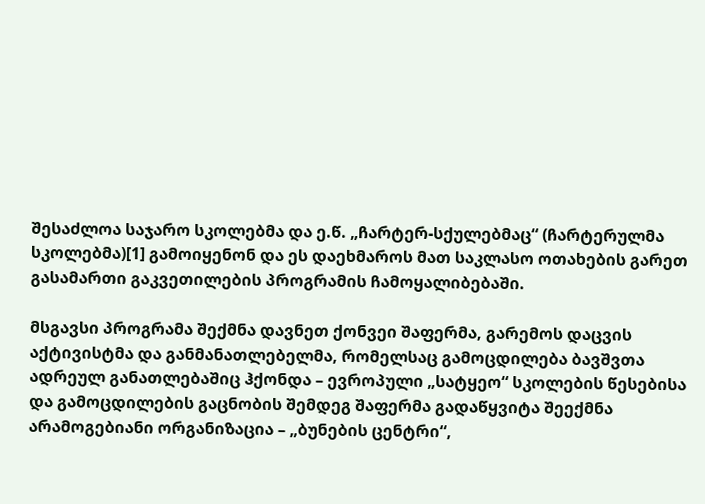შესაძლოა საჯარო სკოლებმა და ე.წ. „ჩარტერ-სქულებმაც“ (ჩარტერულმა სკოლებმა)[1] გამოიყენონ და ეს დაეხმაროს მათ საკლასო ოთახების გარეთ გასამართი გაკვეთილების პროგრამის ჩამოყალიბებაში.

მსგავსი პროგრამა შექმნა დავნეთ ქონვეი შაფერმა, გარემოს დაცვის აქტივისტმა და განმანათლებელმა, რომელსაც გამოცდილება ბავშვთა ადრეულ განათლებაშიც ჰქონდა – ევროპული „სატყეო“ სკოლების წესებისა და გამოცდილების გაცნობის შემდეგ შაფერმა გადაწყვიტა შეექმნა არამოგებიანი ორგანიზაცია – „ბუნების ცენტრი“,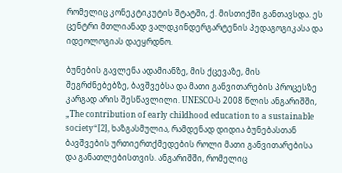რომელიც კონეკტიკუტის შტატში, ქ. მისთიქში განთავსდა. ეს ცენტრი მთლიანად ვალდკინდერგარტენის პედაგოგიკასა და იდეოლოგიას დაეყრდნო.

ბუნების გავლენა ადამიანზე, მის ქცევაზე, მის შეგრძნებებზე, ბავშვებსა და მათი განვითარების პროცესზე კარგად არის შესწავლილი. UNESCO-ს 2008 წლის ანგარიშში, „The contribution of early childhood education to a sustainable society“[2], ხაზგასმულია, რამდენად დიდია ბუნებასთან ბავშვების ურთიერთქმედების როლი მათი განვითარებისა და განათლებისთვის. ანგარიშში, რომელიც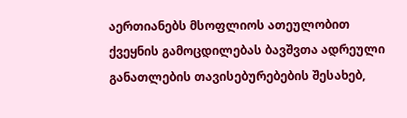აერთიანებს მსოფლიოს ათეულობით ქვეყნის გამოცდილებას ბავშვთა ადრეული განათლების თავისებურებების შესახებ,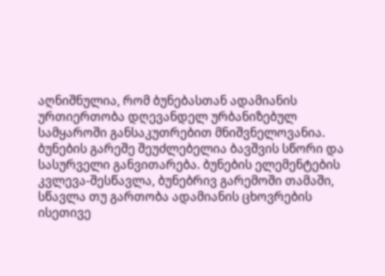აღნიშნულია, რომ ბუნებასთან ადამიანის ურთიერთობა დღევანდელ ურბანიზებულ სამყაროში განსაკუთრებით მნიშვნელოვანია. ბუნების გარეშე შეუძლებელია ბავშვის სწორი და სასურველი განვითარება. ბუნების ელემენტების კვლევა-შესწავლა, ბუნებრივ გარემოში თამაში, სწავლა თუ გართობა ადამიანის ცხოვრების ისეთივე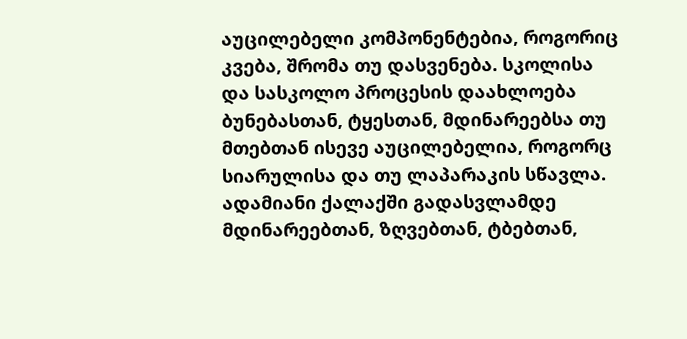აუცილებელი კომპონენტებია, როგორიც კვება, შრომა თუ დასვენება. სკოლისა და სასკოლო პროცესის დაახლოება ბუნებასთან, ტყესთან, მდინარეებსა თუ მთებთან ისევე აუცილებელია, როგორც სიარულისა და თუ ლაპარაკის სწავლა. ადამიანი ქალაქში გადასვლამდე მდინარეებთან, ზღვებთან, ტბებთან,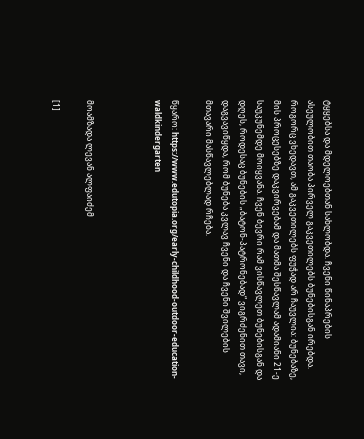ტყყებსა და მდელოებთან სახლობდა. ჩვენი წინაპრების ასეულობით თაობა პირველ გაკვეთილებს ბუნებისგან ირებდა. როგორც ვხედავთ, ამ გაკვეთილებს ფუჭად არ ჩაუვლია: ბუნებაზე, მის პროცესებზე დაკვირვებამ და მათმა შესწავლამ ადამიანი 21-ე საუკუნემდე მოიყვანა. ჩვენ ბევრი რამ ვისწავლეთ ბუნებისგან და დღეს, როდესაც ბუნების „ბატონ-პატრონებად“ ვიგრძენით თავი, დაგვავიწყდა, რომ ბუნება კვლავ ჩვენი და ჩვენი შვილების მთავარი მასწავლებლად რჩება.

წყარო: https://www.edutopia.org/early-childhood-outdoor-education-waldkindergarten



მოამზადა ლევან ალფაიძემ

[1]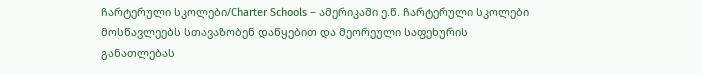ჩარტერული სკოლები/Charter Schools – ამერიკაში ე.წ. ჩარტერული სკოლები მოსწავლეებს სთავაზობენ დაწყებით და მეორეული საფეხურის განათლებას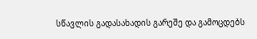სწავლის გადასახადის გარეშე და გამოცდებს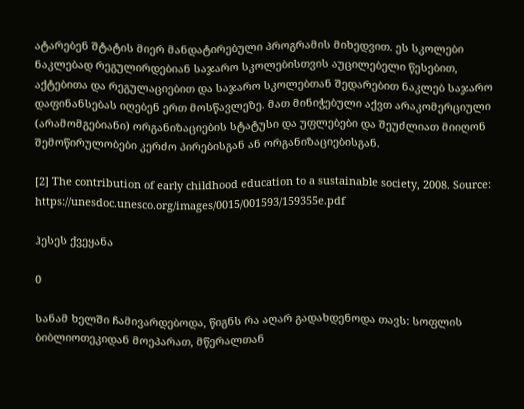ატარებენ შტატის მიერ მანდატირებული პროგრამის მიხედვით. ეს სკოლები ნაკლებად რეგულირდებიან საჯარო სკოლებისთვის აუცილებელი წესებით, აქტებითა და რეგულაციებით და საჯარო სკოლებთან შედარებით ნაკლებ საჯარო დაფინანსებას იღებენ ერთ მოსწავლეზე. მათ მინიჭებული აქვთ არაკომერციული (არამომგებიანი) ორგანიზაციების სტატუსი და უფლებები და შეუძლიათ მიიღონ შემოწირულობები კერძო პირებისგან ან ორგანიზაციებისგან.

[2] The contribution of early childhood education to a sustainable society, 2008. Source: https://unesdoc.unesco.org/images/0015/001593/159355e.pdf

ჰესეს ქვეყანა

0

სანამ ხელში ჩამივარდებოდა, წიგნს რა აღარ გადახდენოდა თავს: სოფლის ბიბლიოთეკიდან მოეპარათ, მწერალთან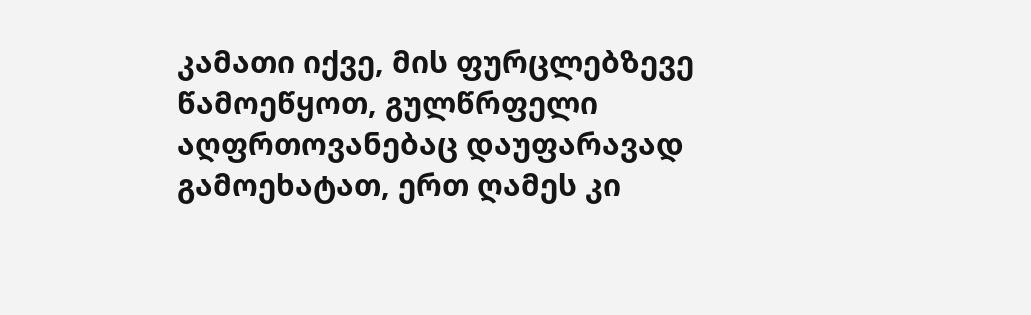კამათი იქვე, მის ფურცლებზევე წამოეწყოთ, გულწრფელი აღფრთოვანებაც დაუფარავად გამოეხატათ, ერთ ღამეს კი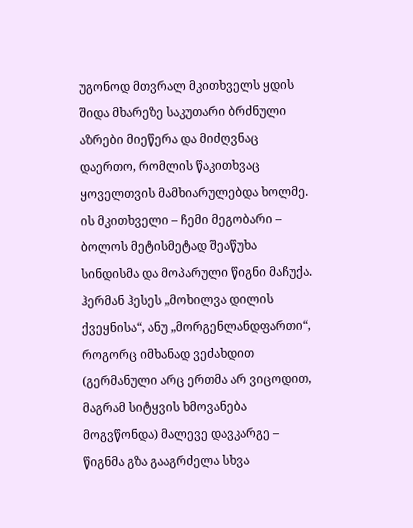უგონოდ მთვრალ მკითხველს ყდის შიდა მხარეზე საკუთარი ბრძნული აზრები მიეწერა და მიძღვნაც დაერთო, რომლის წაკითხვაც ყოველთვის მამხიარულებდა ხოლმე. ის მკითხველი – ჩემი მეგობარი – ბოლოს მეტისმეტად შეაწუხა სინდისმა და მოპარული წიგნი მაჩუქა. ჰერმან ჰესეს „მოხილვა დილის ქვეყნისა“, ანუ „მორგენლანდფართი“, როგორც იმხანად ვეძახდით (გერმანული არც ერთმა არ ვიცოდით, მაგრამ სიტყვის ხმოვანება მოგვწონდა) მალევე დავკარგე – წიგნმა გზა გააგრძელა სხვა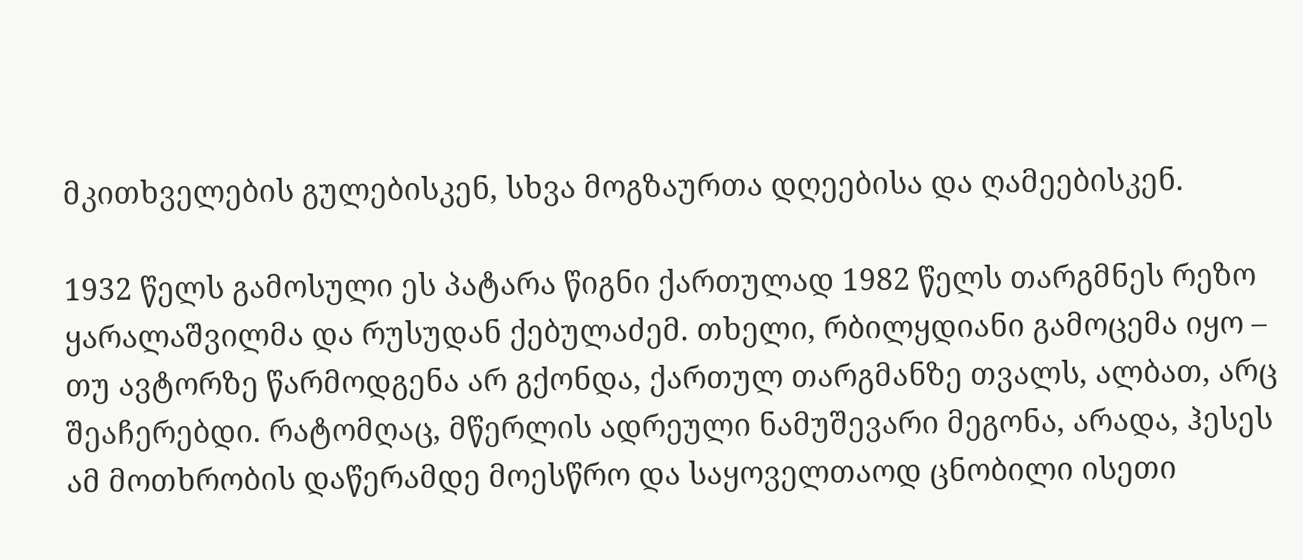მკითხველების გულებისკენ, სხვა მოგზაურთა დღეებისა და ღამეებისკენ.

1932 წელს გამოსული ეს პატარა წიგნი ქართულად 1982 წელს თარგმნეს რეზო ყარალაშვილმა და რუსუდან ქებულაძემ. თხელი, რბილყდიანი გამოცემა იყო – თუ ავტორზე წარმოდგენა არ გქონდა, ქართულ თარგმანზე თვალს, ალბათ, არც შეაჩერებდი. რატომღაც, მწერლის ადრეული ნამუშევარი მეგონა, არადა, ჰესეს ამ მოთხრობის დაწერამდე მოესწრო და საყოველთაოდ ცნობილი ისეთი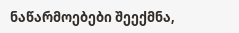ნაწარმოებები შეექმნა,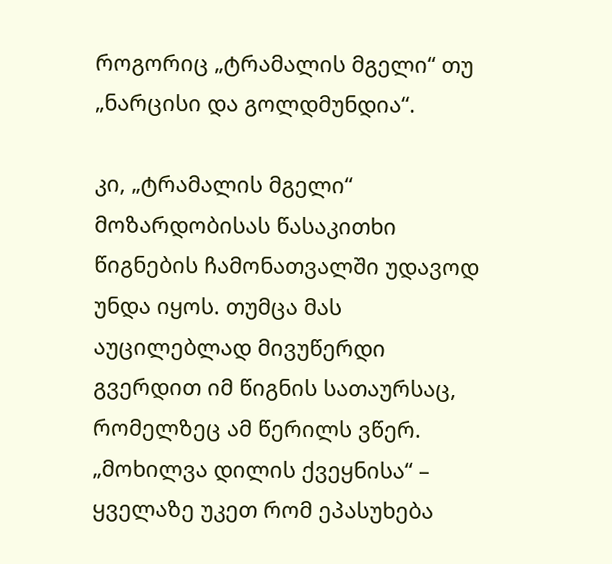როგორიც „ტრამალის მგელი“ თუ „ნარცისი და გოლდმუნდია“.

კი, „ტრამალის მგელი“ მოზარდობისას წასაკითხი წიგნების ჩამონათვალში უდავოდ უნდა იყოს. თუმცა მას აუცილებლად მივუწერდი გვერდით იმ წიგნის სათაურსაც, რომელზეც ამ წერილს ვწერ. „მოხილვა დილის ქვეყნისა“ – ყველაზე უკეთ რომ ეპასუხება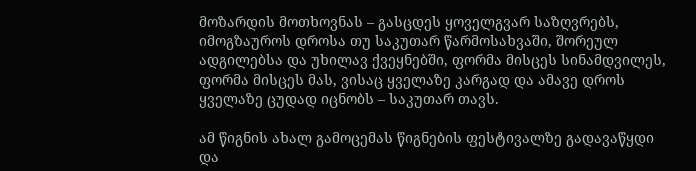მოზარდის მოთხოვნას – გასცდეს ყოველგვარ საზღვრებს, იმოგზაუროს დროსა თუ საკუთარ წარმოსახვაში, შორეულ ადგილებსა და უხილავ ქვეყნებში, ფორმა მისცეს სინამდვილეს, ფორმა მისცეს მას, ვისაც ყველაზე კარგად და ამავე დროს ყველაზე ცუდად იცნობს – საკუთარ თავს.

ამ წიგნის ახალ გამოცემას წიგნების ფესტივალზე გადავაწყდი და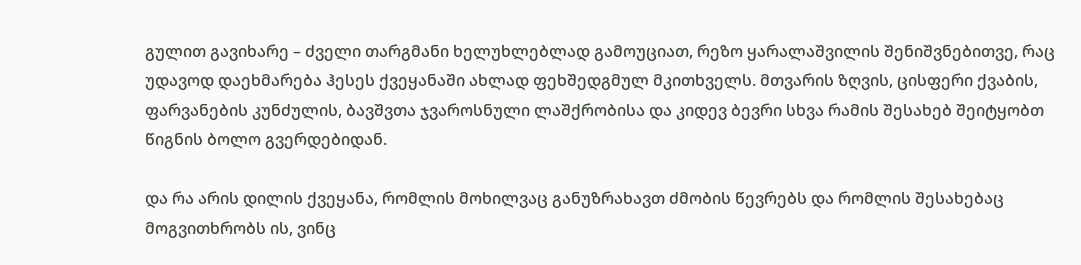გულით გავიხარე – ძველი თარგმანი ხელუხლებლად გამოუციათ, რეზო ყარალაშვილის შენიშვნებითვე, რაც უდავოდ დაეხმარება ჰესეს ქვეყანაში ახლად ფეხშედგმულ მკითხველს. მთვარის ზღვის, ცისფერი ქვაბის, ფარვანების კუნძულის, ბავშვთა ჯვაროსნული ლაშქრობისა და კიდევ ბევრი სხვა რამის შესახებ შეიტყობთ წიგნის ბოლო გვერდებიდან.

და რა არის დილის ქვეყანა, რომლის მოხილვაც განუზრახავთ ძმობის წევრებს და რომლის შესახებაც მოგვითხრობს ის, ვინც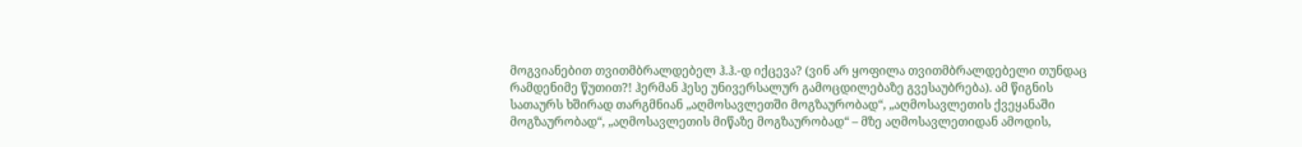მოგვიანებით თვითმბრალდებელ ჰ.ჰ.-დ იქცევა? (ვინ არ ყოფილა თვითმბრალდებელი თუნდაც რამდენიმე წუთით?! ჰერმან ჰესე უნივერსალურ გამოცდილებაზე გვესაუბრება). ამ წიგნის სათაურს ხშირად თარგმნიან „აღმოსავლეთში მოგზაურობად“, „აღმოსავლეთის ქვეყანაში მოგზაურობად“, „აღმოსავლეთის მიწაზე მოგზაურობად“ – მზე აღმოსავლეთიდან ამოდის,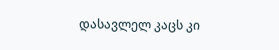დასავლელ კაცს კი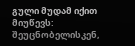გული მუდამ იქით მიუწევს: შეუცნობელისკენ,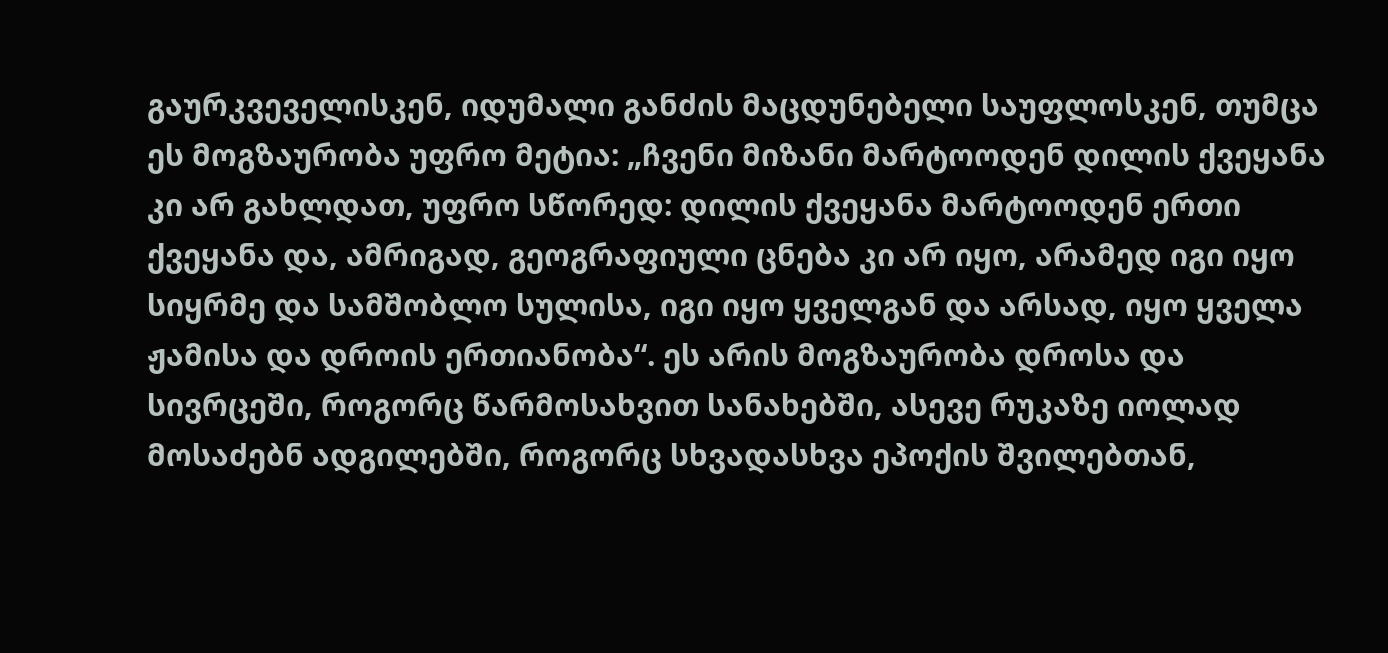გაურკვეველისკენ, იდუმალი განძის მაცდუნებელი საუფლოსკენ, თუმცა ეს მოგზაურობა უფრო მეტია: „ჩვენი მიზანი მარტოოდენ დილის ქვეყანა კი არ გახლდათ, უფრო სწორედ: დილის ქვეყანა მარტოოდენ ერთი ქვეყანა და, ამრიგად, გეოგრაფიული ცნება კი არ იყო, არამედ იგი იყო სიყრმე და სამშობლო სულისა, იგი იყო ყველგან და არსად, იყო ყველა ჟამისა და დროის ერთიანობა“. ეს არის მოგზაურობა დროსა და სივრცეში, როგორც წარმოსახვით სანახებში, ასევე რუკაზე იოლად მოსაძებნ ადგილებში, როგორც სხვადასხვა ეპოქის შვილებთან,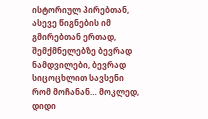ისტორიულ პირებთან, ასევე წიგნების იმ გმირებთან ერთად, შემქმნელებზე ბევრად ნამდვილები, ბევრად სიცოცხლით სავსენი რომ მოჩანან… მოკლედ, დიდი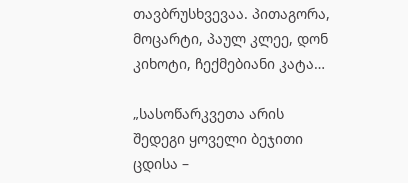თავბრუსხვევაა. პითაგორა, მოცარტი, პაულ კლეე, დონ კიხოტი, ჩექმებიანი კატა…

„სასოწარკვეთა არის შედეგი ყოველი ბეჯითი ცდისა –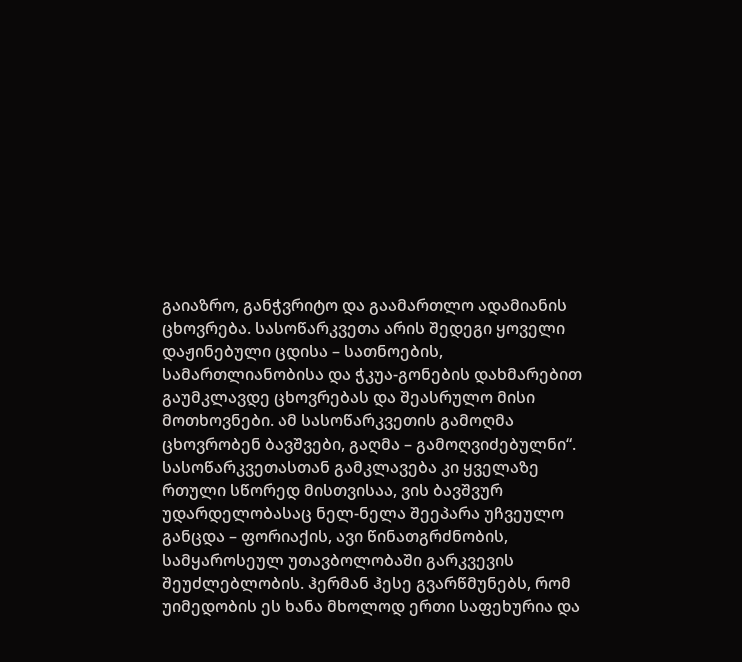გაიაზრო, განჭვრიტო და გაამართლო ადამიანის ცხოვრება. სასოწარკვეთა არის შედეგი ყოველი დაჟინებული ცდისა – სათნოების, სამართლიანობისა და ჭკუა-გონების დახმარებით გაუმკლავდე ცხოვრებას და შეასრულო მისი მოთხოვნები. ამ სასოწარკვეთის გამოღმა ცხოვრობენ ბავშვები, გაღმა – გამოღვიძებულნი“. სასოწარკვეთასთან გამკლავება კი ყველაზე რთული სწორედ მისთვისაა, ვის ბავშვურ უდარდელობასაც ნელ-ნელა შეეპარა უჩვეულო განცდა – ფორიაქის, ავი წინათგრძნობის, სამყაროსეულ უთავბოლობაში გარკვევის შეუძლებლობის. ჰერმან ჰესე გვარწმუნებს, რომ უიმედობის ეს ხანა მხოლოდ ერთი საფეხურია და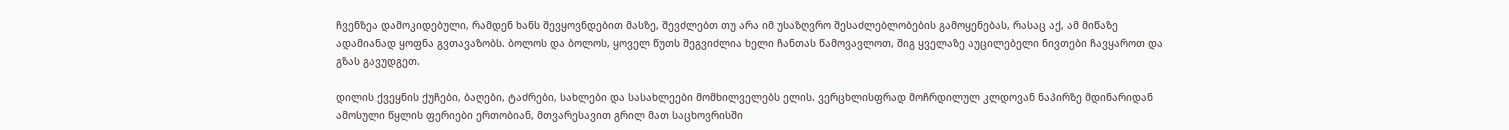ჩვენზეა დამოკიდებული, რამდენ ხანს შევყოვნდებით მასზე, შევძლებთ თუ არა იმ უსაზღვრო შესაძლებლობების გამოყენებას, რასაც აქ, ამ მიწაზე ადამიანად ყოფნა გვთავაზობს. ბოლოს და ბოლოს, ყოველ წუთს შეგვიძლია ხელი ჩანთას წამოვავლოთ, შიგ ყველაზე აუცილებელი ნივთები ჩავყაროთ და გზას გავუდგეთ.

დილის ქვეყნის ქუჩები, ბაღები, ტაძრები, სახლები და სასახლეები მომხილველებს ელის. ვერცხლისფრად მოჩრდილულ კლდოვან ნაპირზე მდინარიდან ამოსული წყლის ფერიები ერთობიან, მთვარესავით გრილ მათ საცხოვრისში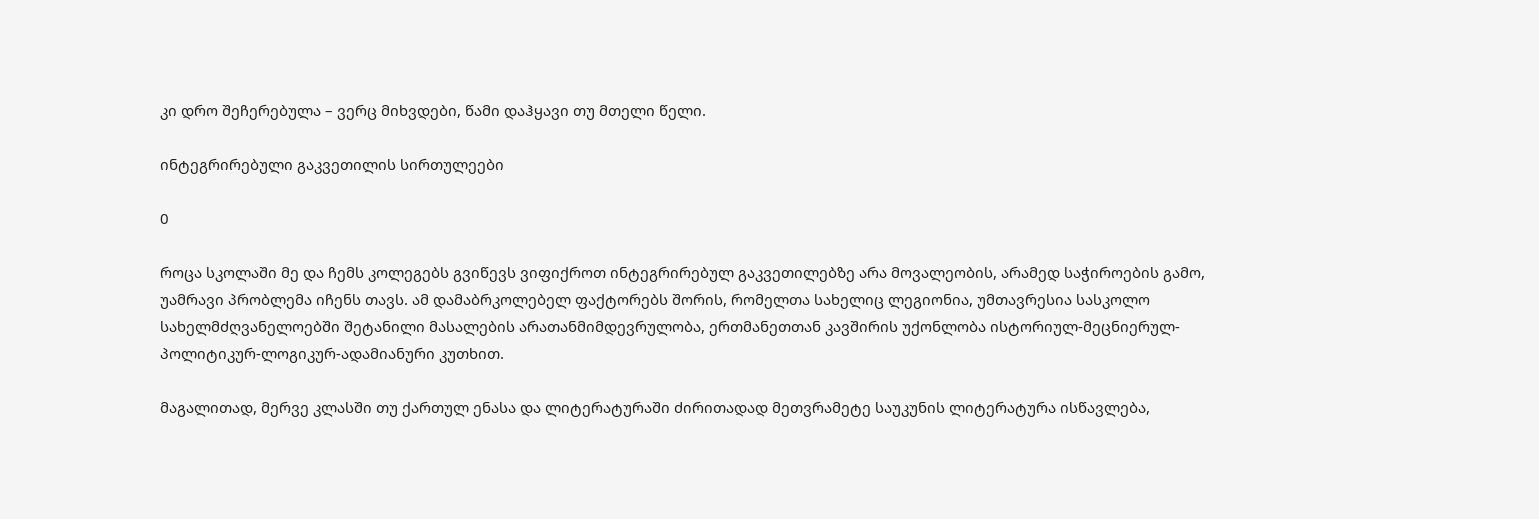კი დრო შეჩერებულა – ვერც მიხვდები, წამი დაჰყავი თუ მთელი წელი.

ინტეგრირებული გაკვეთილის სირთულეები

0

როცა სკოლაში მე და ჩემს კოლეგებს გვიწევს ვიფიქროთ ინტეგრირებულ გაკვეთილებზე არა მოვალეობის, არამედ საჭიროების გამო, უამრავი პრობლემა იჩენს თავს. ამ დამაბრკოლებელ ფაქტორებს შორის, რომელთა სახელიც ლეგიონია, უმთავრესია სასკოლო სახელმძღვანელოებში შეტანილი მასალების არათანმიმდევრულობა, ერთმანეთთან კავშირის უქონლობა ისტორიულ-მეცნიერულ-პოლიტიკურ-ლოგიკურ-ადამიანური კუთხით.

მაგალითად, მერვე კლასში თუ ქართულ ენასა და ლიტერატურაში ძირითადად მეთვრამეტე საუკუნის ლიტერატურა ისწავლება,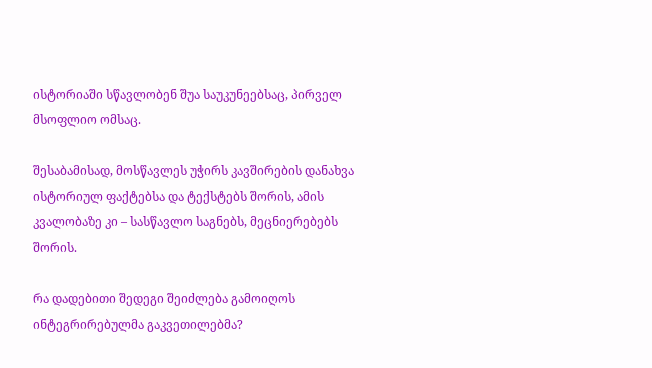ისტორიაში სწავლობენ შუა საუკუნეებსაც, პირველ მსოფლიო ომსაც.

შესაბამისად, მოსწავლეს უჭირს კავშირების დანახვა ისტორიულ ფაქტებსა და ტექსტებს შორის, ამის კვალობაზე კი – სასწავლო საგნებს, მეცნიერებებს შორის.

რა დადებითი შედეგი შეიძლება გამოიღოს ინტეგრირებულმა გაკვეთილებმა?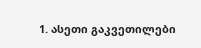1. ასეთი გაკვეთილები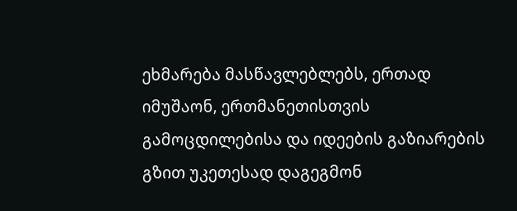ეხმარება მასწავლებლებს, ერთად იმუშაონ, ერთმანეთისთვის გამოცდილებისა და იდეების გაზიარების გზით უკეთესად დაგეგმონ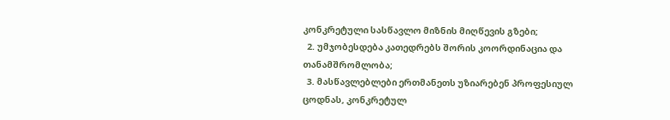კონკრეტული სასწავლო მიზნის მიღწევის გზები;
  2. უმჯობესდება კათედრებს შორის კოორდინაცია და თანამშრომლობა;
  3. მასწავლებლები ერთმანეთს უზიარებენ პროფესიულ ცოდნას, კონკრეტულ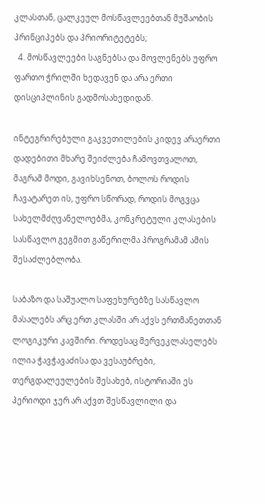კლასთან, ცალკეულ მოსწავლეებთან მუშაობის პრინციპებს და პრიორიტეტებს;
  4. მოსწავლეები საგნებსა და მოვლენებს უფრო ფართო ჭრილში ხედავენ და არა ერთი დისციპლინის გადმოსახედიდან.

ინტეგრირებული გაკვეთილების კიდევ არაერთი დადებითი მხარე შეიძლება ჩამოვთვალოთ, მაგრამ მოდი, გავიხსენოთ, ბოლოს როდის ჩავატარეთ ის, უფრო სწორად, როდის მოგვცა სახელმძღვანელოებმა, კონკრეტული კლასების სასწავლო გეგმით გაწერილმა პროგრამამ ამის შესაძლებლობა.

საბაზო და საშუალო საფეხურებზე სასწავლო მასალებს არც ერთ კლასში არ აქვს ერთმანეთთან ლოგიკური კავშირი. როდესაც მერვეკლასელებს ილია ჭავჭავაძისა და ვესაუბრები, თერგდალეულების შესახებ, ისტორიაში ეს პერიოდი ჯერ არ აქვთ შესწავლილი და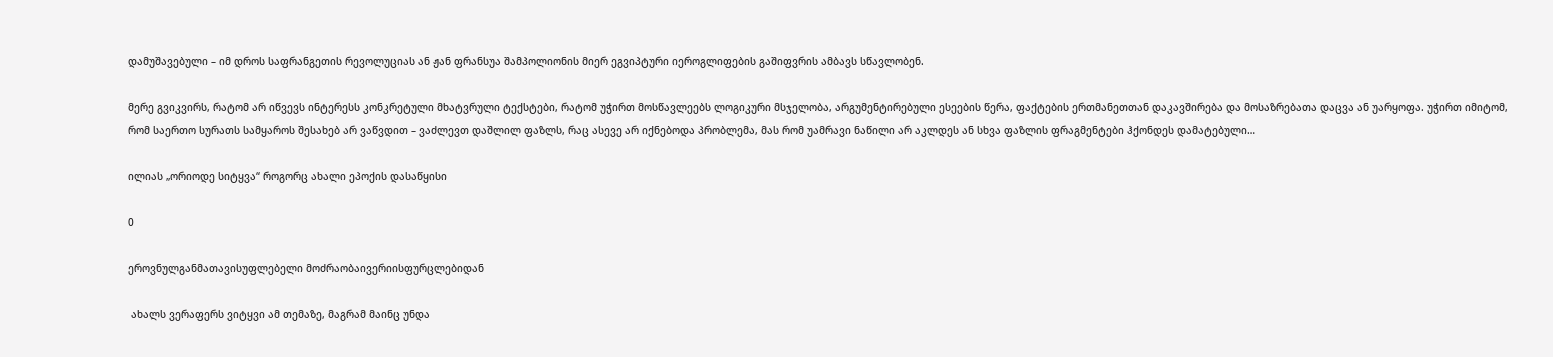დამუშავებული – იმ დროს საფრანგეთის რევოლუციას ან ჟან ფრანსუა შამპოლიონის მიერ ეგვიპტური იეროგლიფების გაშიფვრის ამბავს სწავლობენ.

მერე გვიკვირს, რატომ არ იწვევს ინტერესს კონკრეტული მხატვრული ტექსტები, რატომ უჭირთ მოსწავლეებს ლოგიკური მსჯელობა, არგუმენტირებული ესეების წერა, ფაქტების ერთმანეთთან დაკავშირება და მოსაზრებათა დაცვა ან უარყოფა. უჭირთ იმიტომ, რომ საერთო სურათს სამყაროს შესახებ არ ვაწვდით – ვაძლევთ დაშლილ ფაზლს, რაც ასევე არ იქნებოდა პრობლემა, მას რომ უამრავი ნაწილი არ აკლდეს ან სხვა ფაზლის ფრაგმენტები ჰქონდეს დამატებული…

ილიას „ორიოდე სიტყვა“ როგორც ახალი ეპოქის დასაწყისი

0

ეროვნულგანმათავისუფლებელი მოძრაობაივერიისფურცლებიდან

 ახალს ვერაფერს ვიტყვი ამ თემაზე, მაგრამ მაინც უნდა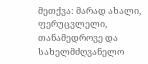მეთქვა: მარად ახალი, ფერუცვლელი, თანამედროვე და სახელმძღვანელო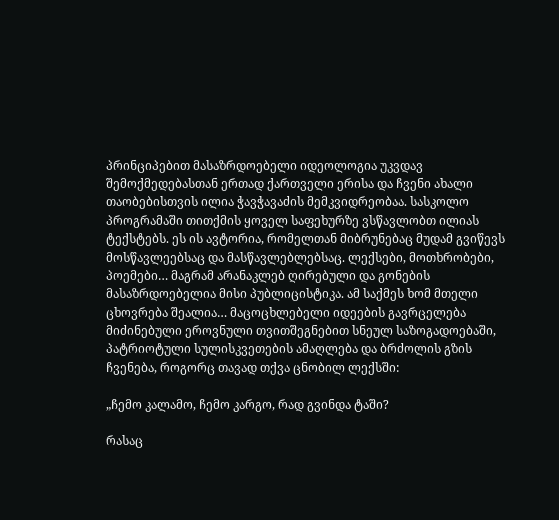პრინციპებით მასაზრდოებელი იდეოლოგია უკვდავ შემოქმედებასთან ერთად ქართველი ერისა და ჩვენი ახალი თაობებისთვის ილია ჭავჭავაძის მემკვიდრეობაა. სასკოლო პროგრამაში თითქმის ყოველ საფეხურზე ვსწავლობთ ილიას ტექსტებს. ეს ის ავტორია, რომელთან მიბრუნებაც მუდამ გვიწევს მოსწავლეებსაც და მასწავლებლებსაც. ლექსები, მოთხრობები, პოემები… მაგრამ არანაკლებ ღირებული და გონების მასაზრდოებელია მისი პუბლიცისტიკა. ამ საქმეს ხომ მთელი ცხოვრება შეალია… მაცოცხლებელი იდეების გავრცელება მიძინებული ეროვნული თვითშეგნებით სნეულ საზოგადოებაში, პატრიოტული სულისკვეთების ამაღლება და ბრძოლის გზის ჩვენება, როგორც თავად თქვა ცნობილ ლექსში:

„ჩემო კალამო, ჩემო კარგო, რად გვინდა ტაში?

რასაც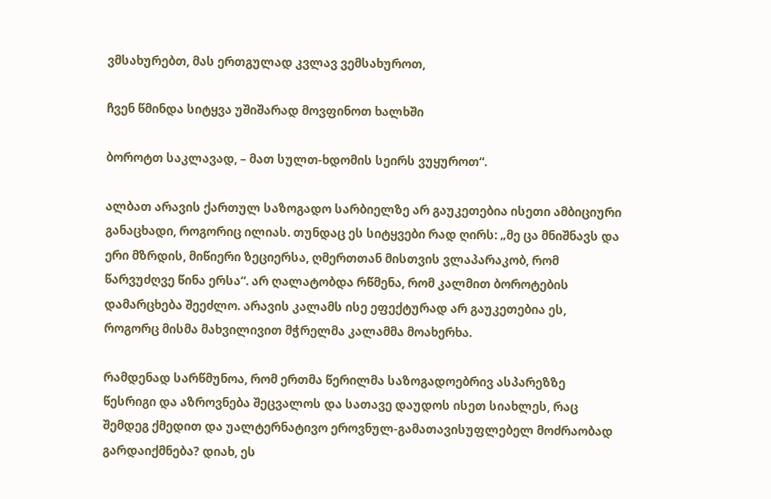ვმსახურებთ, მას ერთგულად კვლავ ვემსახუროთ,

ჩვენ წმინდა სიტყვა უშიშარად მოვფინოთ ხალხში

ბოროტთ საკლავად, – მათ სულთ-ხდომის სეირს ვუყუროთ“.

ალბათ არავის ქართულ საზოგადო სარბიელზე არ გაუკეთებია ისეთი ამბიციური განაცხადი, როგორიც ილიას. თუნდაც ეს სიტყვები რად ღირს: „მე ცა მნიშნავს და ერი მზრდის, მიწიერი ზეციერსა, ღმერთთან მისთვის ვლაპარაკობ, რომ წარვუძღვე წინა ერსა“. არ ღალატობდა რწმენა, რომ კალმით ბოროტების დამარცხება შეეძლო. არავის კალამს ისე ეფექტურად არ გაუკეთებია ეს, როგორც მისმა მახვილივით მჭრელმა კალამმა მოახერხა.

რამდენად სარწმუნოა, რომ ერთმა წერილმა საზოგადოებრივ ასპარეზზე წესრიგი და აზროვნება შეცვალოს და სათავე დაუდოს ისეთ სიახლეს, რაც შემდეგ ქმედით და უალტერნატივო ეროვნულ-გამათავისუფლებელ მოძრაობად გარდაიქმნება? დიახ, ეს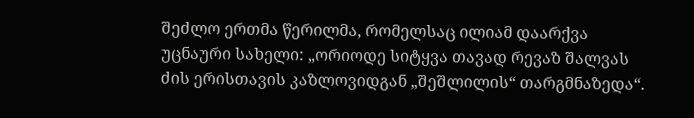შეძლო ერთმა წერილმა, რომელსაც ილიამ დაარქვა უცნაური სახელი: „ორიოდე სიტყვა თავად რევაზ შალვას ძის ერისთავის კაზლოვიდგან „შეშლილის“ თარგმნაზედა“.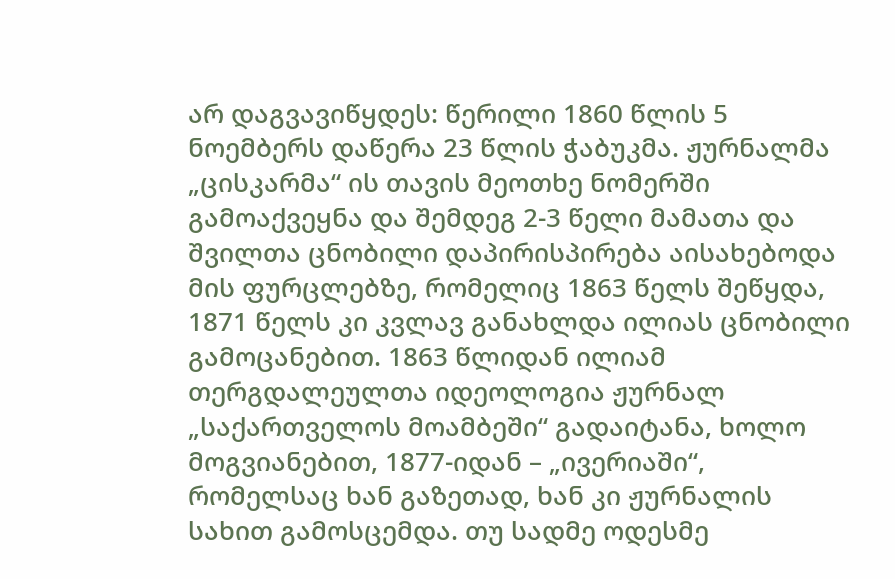არ დაგვავიწყდეს: წერილი 1860 წლის 5 ნოემბერს დაწერა 23 წლის ჭაბუკმა. ჟურნალმა „ცისკარმა“ ის თავის მეოთხე ნომერში გამოაქვეყნა და შემდეგ 2-3 წელი მამათა და შვილთა ცნობილი დაპირისპირება აისახებოდა მის ფურცლებზე, რომელიც 1863 წელს შეწყდა, 1871 წელს კი კვლავ განახლდა ილიას ცნობილი გამოცანებით. 1863 წლიდან ილიამ თერგდალეულთა იდეოლოგია ჟურნალ „საქართველოს მოამბეში“ გადაიტანა, ხოლო მოგვიანებით, 1877-იდან – „ივერიაში“, რომელსაც ხან გაზეთად, ხან კი ჟურნალის სახით გამოსცემდა. თუ სადმე ოდესმე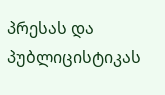პრესას და პუბლიცისტიკას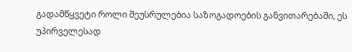გადამწყვეტი როლი შეუსრულებია საზოგადოების განვითარებაში, ეს უპირველესად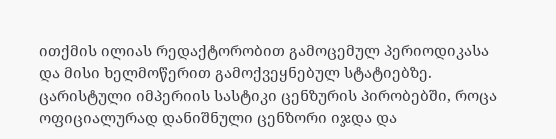ითქმის ილიას რედაქტორობით გამოცემულ პერიოდიკასა და მისი ხელმოწერით გამოქვეყნებულ სტატიებზე. ცარისტული იმპერიის სასტიკი ცენზურის პირობებში, როცა ოფიციალურად დანიშნული ცენზორი იჯდა და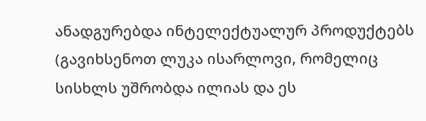ანადგურებდა ინტელექტუალურ პროდუქტებს (გავიხსენოთ ლუკა ისარლოვი, რომელიც სისხლს უშრობდა ილიას და ეს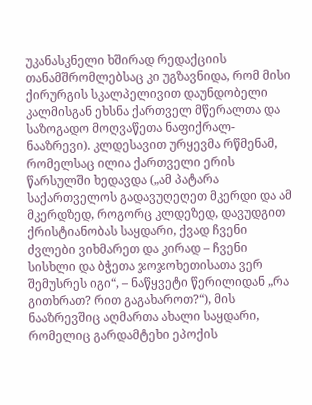უკანასკნელი ხშირად რედაქციის თანამშრომლებსაც კი უგზავნიდა, რომ მისი ქირურგის სკალპელივით დაუნდობელი კალმისგან ეხსნა ქართველ მწერალთა და საზოგადო მოღვაწეთა ნაფიქრალ-ნააზრევი). კლდესავით ურყევმა რწმენამ, რომელსაც ილია ქართველი ერის წარსულში ხედავდა („ამ პატარა საქართველოს გადავუღეღეთ მკერდი და ამ მკერდზედ, როგორც კლდეზედ, დავუდგით ქრისტიანობას საყდარი, ქვად ჩვენი ძვლები ვიხმარეთ და კირად – ჩვენი სისხლი და ბჭეთა ჯოჯოხეთისათა ვერ შემუსრეს იგი“, – ნაწყვეტი წერილიდან „რა გითხრათ? რით გაგახაროთ?“), მის ნააზრევშიც აღმართა ახალი საყდარი, რომელიც გარდამტეხი ეპოქის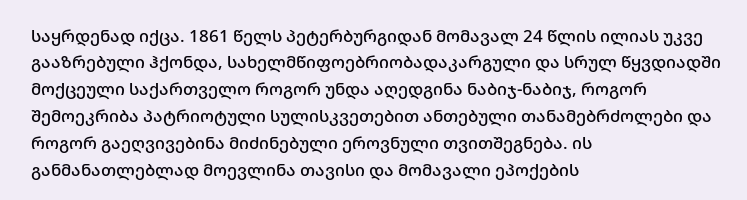საყრდენად იქცა. 1861 წელს პეტერბურგიდან მომავალ 24 წლის ილიას უკვე გააზრებული ჰქონდა, სახელმწიფოებრიობადაკარგული და სრულ წყვდიადში მოქცეული საქართველო როგორ უნდა აღედგინა ნაბიჯ-ნაბიჯ, როგორ შემოეკრიბა პატრიოტული სულისკვეთებით ანთებული თანამებრძოლები და როგორ გაეღვივებინა მიძინებული ეროვნული თვითშეგნება. ის განმანათლებლად მოევლინა თავისი და მომავალი ეპოქების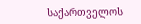საქართველოს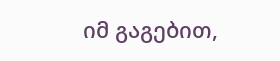იმ გაგებით,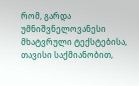რომ, გარდა უმნიშვნელოვანესი მხატვრული ტექსტებისა, თავისი საქმიანობით,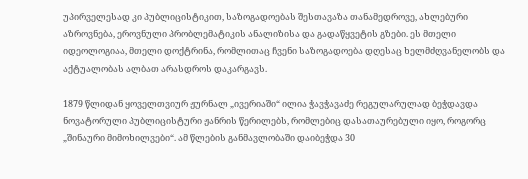უპირველესად კი პუბლიცისტიკით, საზოგადოებას შესთავაზა თანამედროვე, ახლებური აზროვნება, ეროვნული პრობლემატიკის ანალიზისა და გადაწყვეტის გზები. ეს მთელი იდეოლოგიაა, მთელი დოქტრინა, რომლითაც ჩვენი საზოგადოება დღესაც ხელმძღვანელობს და აქტუალობას ალბათ არასდროს დაკარგავს.

1879 წლიდან ყოველთვიურ ჟურნალ „ივერიაში“ ილია ჭავჭავაძე რეგულარულად ბეჭდავდა ნოვატორული პუბლიცისტური ჟანრის წერილებს, რომლებიც დასათაურებული იყო, როგორც „შინაური მიმოხილვები“. ამ წლების განმავლობაში დაიბეჭდა 30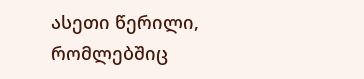ასეთი წერილი, რომლებშიც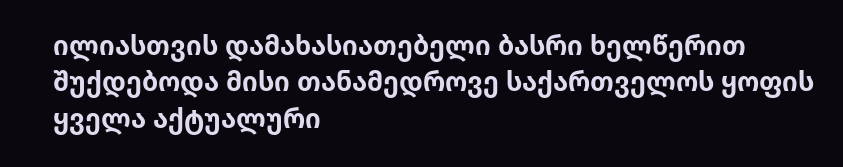ილიასთვის დამახასიათებელი ბასრი ხელწერით შუქდებოდა მისი თანამედროვე საქართველოს ყოფის ყველა აქტუალური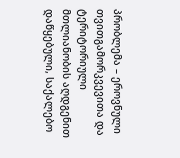პრობლემა – ეროვნული თვითგამორკვევითა და ტერიტორიული მთლიანობის აღდგენით დაწყებული, საქალებო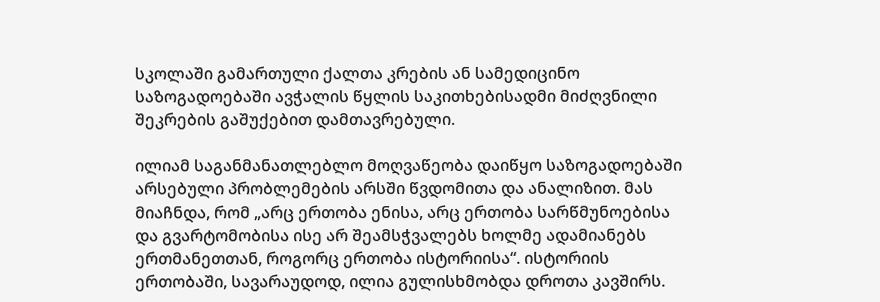სკოლაში გამართული ქალთა კრების ან სამედიცინო საზოგადოებაში ავჭალის წყლის საკითხებისადმი მიძღვნილი შეკრების გაშუქებით დამთავრებული.

ილიამ საგანმანათლებლო მოღვაწეობა დაიწყო საზოგადოებაში არსებული პრობლემების არსში წვდომითა და ანალიზით. მას მიაჩნდა, რომ „არც ერთობა ენისა, არც ერთობა სარწმუნოებისა და გვარტომობისა ისე არ შეამსჭვალებს ხოლმე ადამიანებს ერთმანეთთან, როგორც ერთობა ისტორიისა“. ისტორიის ერთობაში, სავარაუდოდ, ილია გულისხმობდა დროთა კავშირს.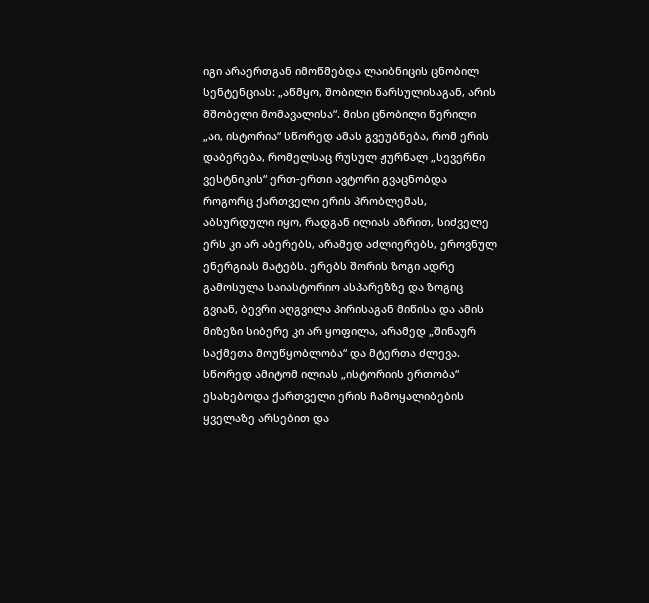იგი არაერთგან იმოწმებდა ლაიბნიცის ცნობილ სენტენციას: „აწმყო, შობილი წარსულისაგან, არის მშობელი მომავალისა“. მისი ცნობილი წერილი „აი, ისტორია“ სწორედ ამას გვეუბნება, რომ ერის დაბერება, რომელსაც რუსულ ჟურნალ „სევერნი ვესტნიკის“ ერთ-ერთი ავტორი გვაცნობდა როგორც ქართველი ერის პრობლემას, აბსურდული იყო, რადგან ილიას აზრით, სიძველე ერს კი არ აბერებს, არამედ აძლიერებს, ეროვნულ ენერგიას მატებს. ერებს შორის ზოგი ადრე გამოსულა საიასტორიო ასპარეზზე და ზოგიც გვიან, ბევრი აღგვილა პირისაგან მიწისა და ამის მიზეზი სიბერე კი არ ყოფილა, არამედ „შინაურ საქმეთა მოუწყობლობა“ და მტერთა ძლევა. სწორედ ამიტომ ილიას „ისტორიის ერთობა“ ესახებოდა ქართველი ერის ჩამოყალიბების ყველაზე არსებით და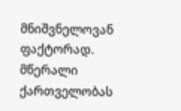მნიშვნელოვან ფაქტორად. მწერალი ქართველობას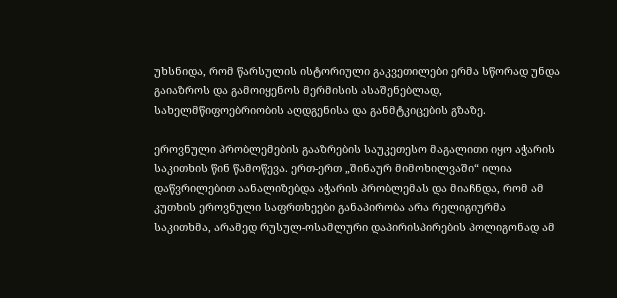უხსნიდა, რომ წარსულის ისტორიული გაკვეთილები ერმა სწორად უნდა გაიაზროს და გამოიყენოს მერმისის ასაშენებლად, სახელმწიფოებრიობის აღდგენისა და განმტკიცების გზაზე.

ეროვნული პრობლემების გააზრების საუკეთესო მაგალითი იყო აჭარის საკითხის წინ წამოწევა. ერთ-ერთ „შინაურ მიმოხილვაში“ ილია დაწვრილებით აანალიზებდა აჭარის პრობლემას და მიაჩნდა, რომ ამ კუთხის ეროვნული საფრთხეები განაპირობა არა რელიგიურმა საკითხმა, არამედ რუსულ-ოსამლური დაპირისპირების პოლიგონად ამ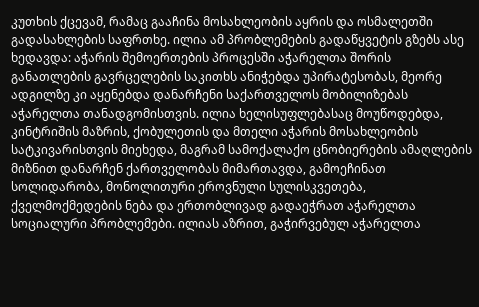კუთხის ქცევამ, რამაც გააჩინა მოსახლეობის აყრის და ოსმალეთში გადასახლების საფრთხე. ილია ამ პრობლემების გადაწყვეტის გზებს ასე ხედავდა: აჭარის შემოერთების პროცესში აჭარელთა შორის განათლების გავრცელების საკითხს ანიჭებდა უპირატესობას, მეორე ადგილზე კი აყენებდა დანარჩენი საქართველოს მობილიზებას აჭარელთა თანადგომისთვის. ილია ხელისუფლებასაც მოუწოდებდა, კინტრიშის მაზრის, ქობულეთის და მთელი აჭარის მოსახლეობის სატკივარისთვის მიეხედა, მაგრამ სამოქალაქო ცნობიერების ამაღლების მიზნით დანარჩენ ქართველობას მიმართავდა, გამოეჩინათ სოლიდარობა, მონოლითური ეროვნული სულისკვეთება, ქველმოქმედების ნება და ერთობლივად გადაეჭრათ აჭარელთა სოციალური პრობლემები. ილიას აზრით, გაჭირვებულ აჭარელთა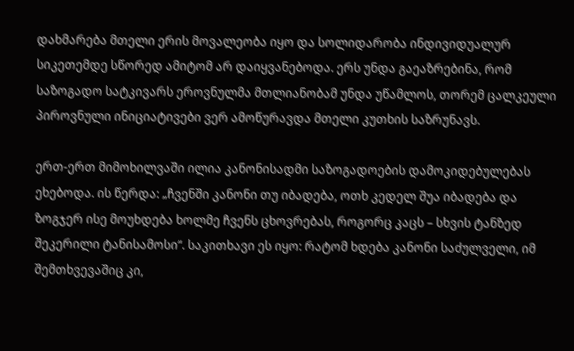დახმარება მთელი ერის მოვალეობა იყო და სოლიდარობა ინდივიდუალურ სიკეთემდე სწორედ ამიტომ არ დაიყვანებოდა. ერს უნდა გაეაზრებინა, რომ საზოგადო სატკივარს ეროვნულმა მთლიანობამ უნდა უწამლოს, თორემ ცალკეული პიროვნული ინიციატივები ვერ ამოწურავდა მთელი კუთხის საზრუნავს.

ერთ-ერთ მიმოხილვაში ილია კანონისადმი საზოგადოების დამოკიდებულებას ეხებოდა. ის წერდა: „ჩვენში კანონი თუ იბადება, ოთხ კედელ შუა იბადება და ზოგჯერ ისე მოუხდება ხოლმე ჩვენს ცხოვრებას, როგორც კაცს – სხვის ტანზედ შეკერილი ტანისამოსი“. საკითხავი ეს იყო: რატომ ხდება კანონი საძულველი, იმ შემთხვევაშიც კი,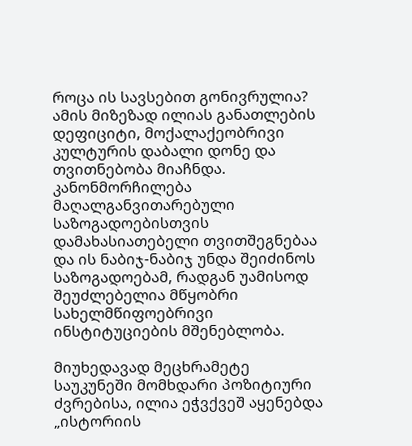როცა ის სავსებით გონივრულია? ამის მიზეზად ილიას განათლების დეფიციტი, მოქალაქეობრივი კულტურის დაბალი დონე და თვითნებობა მიაჩნდა. კანონმორჩილება მაღალგანვითარებული საზოგადოებისთვის დამახასიათებელი თვითშეგნებაა და ის ნაბიჯ-ნაბიჯ უნდა შეიძინოს საზოგადოებამ, რადგან უამისოდ შეუძლებელია მწყობრი სახელმწიფოებრივი ინსტიტუციების მშენებლობა.

მიუხედავად მეცხრამეტე საუკუნეში მომხდარი პოზიტიური ძვრებისა, ილია ეჭვქვეშ აყენებდა „ისტორიის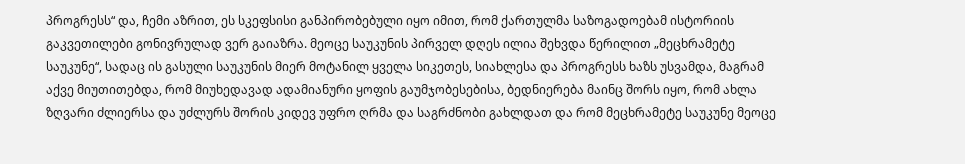პროგრესს“ და, ჩემი აზრით, ეს სკეფსისი განპირობებული იყო იმით, რომ ქართულმა საზოგადოებამ ისტორიის გაკვეთილები გონივრულად ვერ გაიაზრა. მეოცე საუკუნის პირველ დღეს ილია შეხვდა წერილით „მეცხრამეტე საუკუნე“, სადაც ის გასული საუკუნის მიერ მოტანილ ყველა სიკეთეს, სიახლესა და პროგრესს ხაზს უსვამდა, მაგრამ აქვე მიუთითებდა, რომ მიუხედავად ადამიანური ყოფის გაუმჯობესებისა, ბედნიერება მაინც შორს იყო, რომ ახლა ზღვარი ძლიერსა და უძლურს შორის კიდევ უფრო ღრმა და საგრძნობი გახლდათ და რომ მეცხრამეტე საუკუნე მეოცე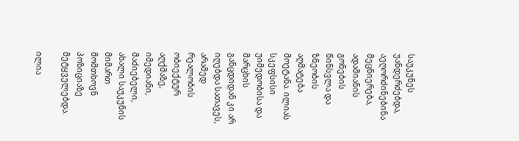საუკუნეს უანდერძებდა, აეღორძინებინა მეცნიერება, ადამიანის გონების წინსვლა და ზნეობის აღმატება მოეტანა. ილიას სკეფსისი უიმედობისა და მარცხის განცდიდან კი არ იღებდა სათავეს, არამედ რეალობის ობიექტურ აღქმაზე, იმედიანი, მაძიებელი, ახალი საუკუნის მიმართ მომთხოვნ პოზიციაზე მეტყველებდა.

ილია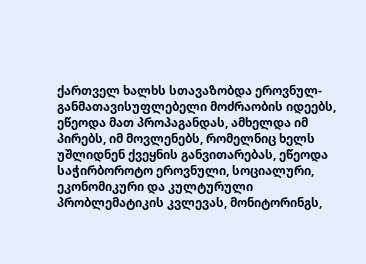ქართველ ხალხს სთავაზობდა ეროვნულ-განმათავისუფლებელი მოძრაობის იდეებს, ეწეოდა მათ პროპაგანდას, ამხელდა იმ პირებს, იმ მოვლენებს, რომელნიც ხელს უშლიდნენ ქვეყნის განვითარებას, ეწეოდა საჭირბოროტო ეროვნული, სოციალური, ეკონომიკური და კულტურული პრობლემატიკის კვლევას, მონიტორინგს,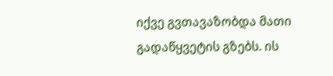იქვე გვთავაზობდა მათი გადაწყვეტის გზებს. ის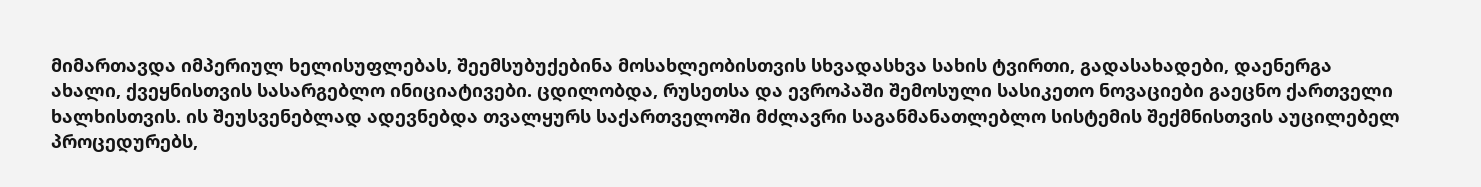მიმართავდა იმპერიულ ხელისუფლებას, შეემსუბუქებინა მოსახლეობისთვის სხვადასხვა სახის ტვირთი, გადასახადები, დაენერგა ახალი, ქვეყნისთვის სასარგებლო ინიციატივები. ცდილობდა, რუსეთსა და ევროპაში შემოსული სასიკეთო ნოვაციები გაეცნო ქართველი ხალხისთვის. ის შეუსვენებლად ადევნებდა თვალყურს საქართველოში მძლავრი საგანმანათლებლო სისტემის შექმნისთვის აუცილებელ პროცედურებს,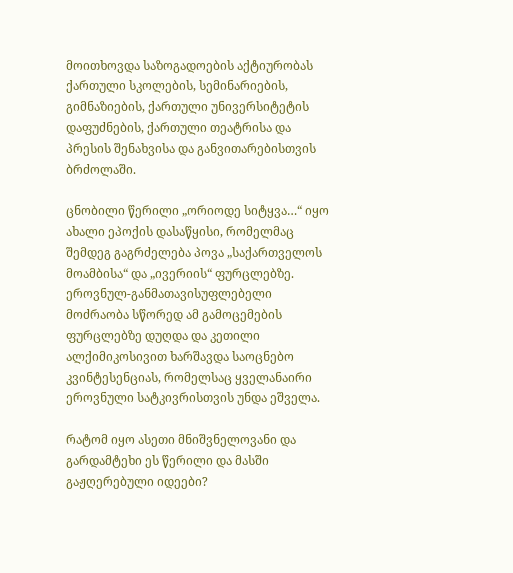მოითხოვდა საზოგადოების აქტიურობას ქართული სკოლების, სემინარიების, გიმნაზიების, ქართული უნივერსიტეტის დაფუძნების, ქართული თეატრისა და პრესის შენახვისა და განვითარებისთვის ბრძოლაში.

ცნობილი წერილი „ორიოდე სიტყვა…“ იყო ახალი ეპოქის დასაწყისი, რომელმაც შემდეგ გაგრძელება პოვა „საქართველოს მოამბისა“ და „ივერიის“ ფურცლებზე. ეროვნულ-განმათავისუფლებელი მოძრაობა სწორედ ამ გამოცემების ფურცლებზე დუღდა და კეთილი ალქიმიკოსივით ხარშავდა საოცნებო კვინტესენციას, რომელსაც ყველანაირი ეროვნული სატკივრისთვის უნდა ეშველა.

რატომ იყო ასეთი მნიშვნელოვანი და გარდამტეხი ეს წერილი და მასში გაჟღერებული იდეები?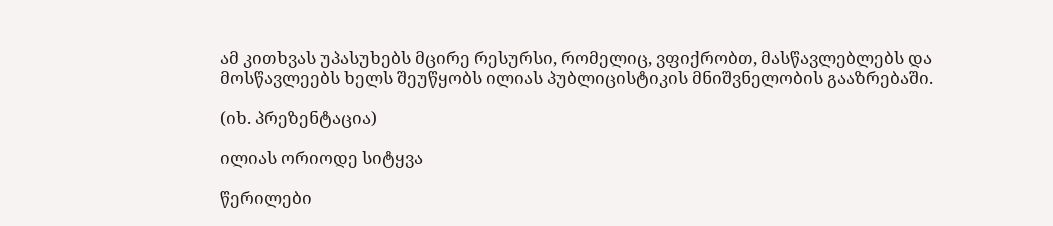ამ კითხვას უპასუხებს მცირე რესურსი, რომელიც, ვფიქრობთ, მასწავლებლებს და მოსწავლეებს ხელს შეუწყობს ილიას პუბლიცისტიკის მნიშვნელობის გააზრებაში.

(იხ. პრეზენტაცია)

ილიას ორიოდე სიტყვა

წერილები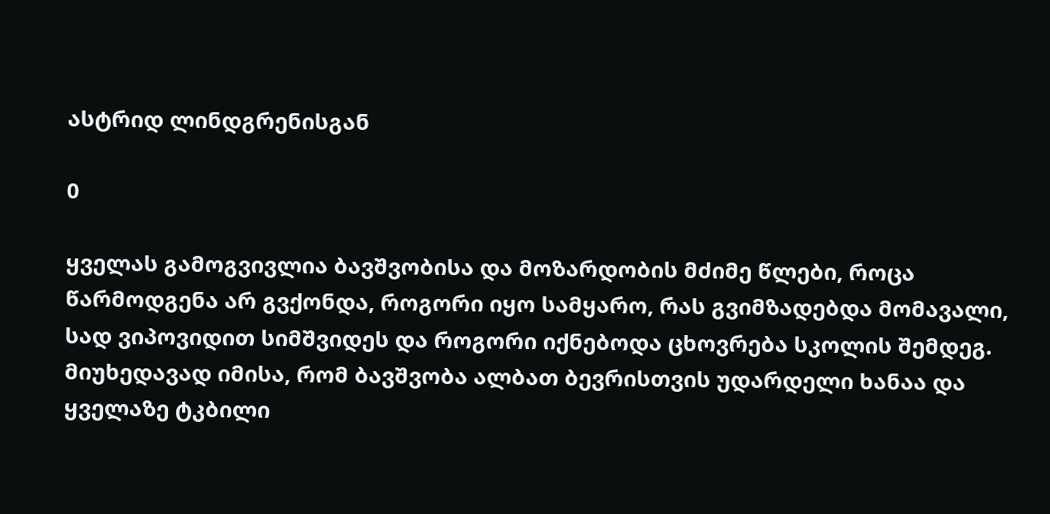ასტრიდ ლინდგრენისგან

0

ყველას გამოგვივლია ბავშვობისა და მოზარდობის მძიმე წლები, როცა წარმოდგენა არ გვქონდა, როგორი იყო სამყარო, რას გვიმზადებდა მომავალი, სად ვიპოვიდით სიმშვიდეს და როგორი იქნებოდა ცხოვრება სკოლის შემდეგ. მიუხედავად იმისა, რომ ბავშვობა ალბათ ბევრისთვის უდარდელი ხანაა და ყველაზე ტკბილი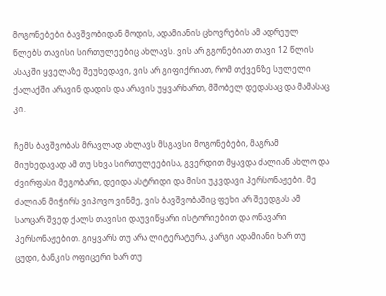მოგონებები ბავშვობიდან მოდის, ადამიანის ცხოვრების ამ ადრეულ წლებს თავისი სირთულეებიც ახლავს. ვის არ გგონებიათ თავი 12 წლის ასაკში ყველაზე შეუხედავი, ვის არ გიფიქრიათ, რომ თქვენზე სულელი ქალაქში არავინ დადის და არავის უყვარხართ, მშობელ დედასაც და მამასაც კი.

ჩემს ბავშვობას მრავლად ახლავს მსგავსი მოგონებები, მაგრამ მიუხედავად ამ თუ სხვა სირთულეებისა, გვერდით მყავდა ძალიან ახლო და ძვირფასი მეგობარი, დეიდა ასტრიდი და მისი უკვდავი პერსონაჟები. მე ძალიან მიჭირს ვიპოვო ვინმე, ვის ბავშვობაშიც ფეხი არ შეედგას ამ საოცარ შვედ ქალს თავისი დაუვიწყარი ისტორიებით და ონავარი პერსონაჟებით. გიყვარს თუ არა ლიტერატურა, კარგი ადამიანი ხარ თუ ცუდი, ბანკის ოფიცერი ხარ თუ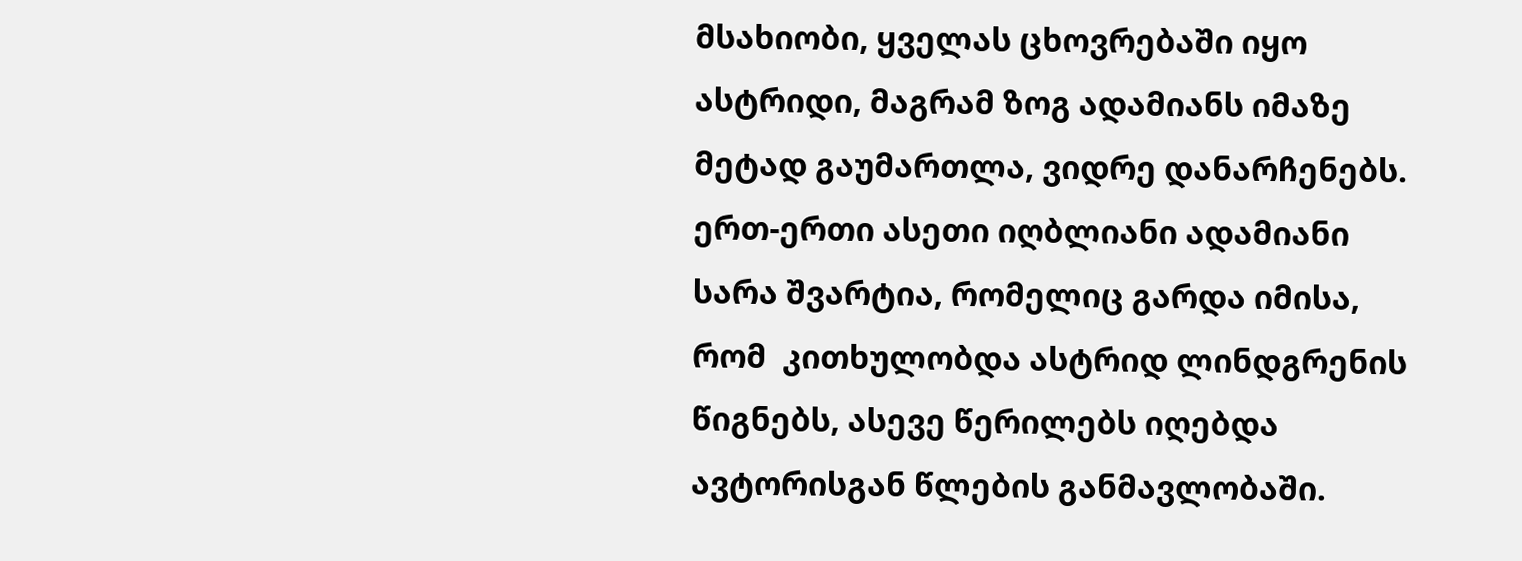მსახიობი, ყველას ცხოვრებაში იყო ასტრიდი, მაგრამ ზოგ ადამიანს იმაზე მეტად გაუმართლა, ვიდრე დანარჩენებს. ერთ-ერთი ასეთი იღბლიანი ადამიანი სარა შვარტია, რომელიც გარდა იმისა, რომ  კითხულობდა ასტრიდ ლინდგრენის წიგნებს, ასევე წერილებს იღებდა ავტორისგან წლების განმავლობაში.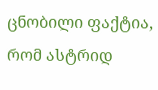ცნობილი ფაქტია, რომ ასტრიდ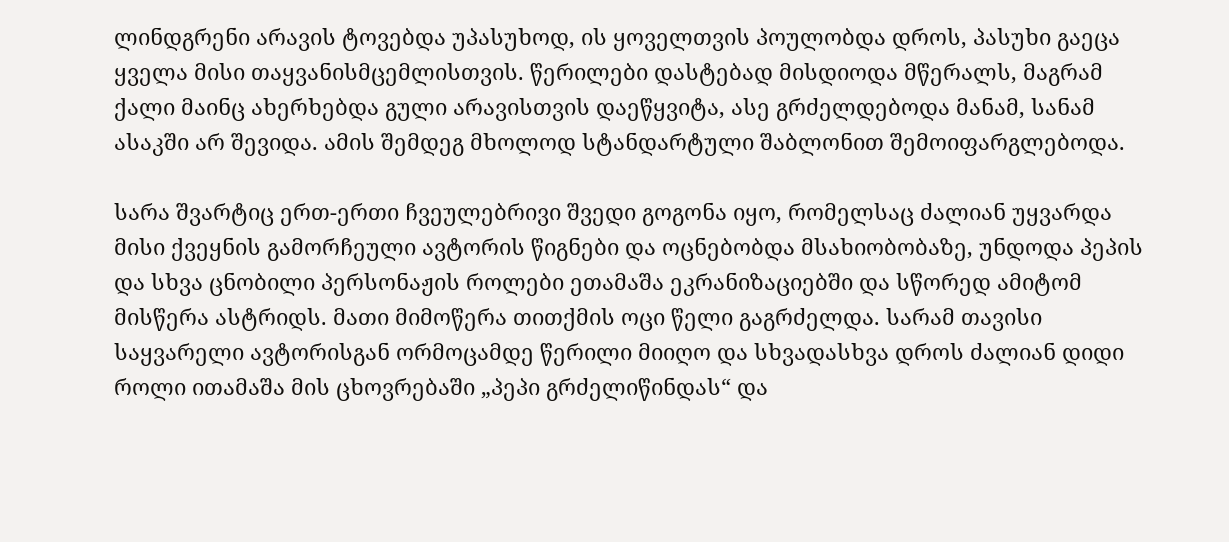ლინდგრენი არავის ტოვებდა უპასუხოდ, ის ყოველთვის პოულობდა დროს, პასუხი გაეცა ყველა მისი თაყვანისმცემლისთვის. წერილები დასტებად მისდიოდა მწერალს, მაგრამ ქალი მაინც ახერხებდა გული არავისთვის დაეწყვიტა, ასე გრძელდებოდა მანამ, სანამ ასაკში არ შევიდა. ამის შემდეგ მხოლოდ სტანდარტული შაბლონით შემოიფარგლებოდა.

სარა შვარტიც ერთ-ერთი ჩვეულებრივი შვედი გოგონა იყო, რომელსაც ძალიან უყვარდა მისი ქვეყნის გამორჩეული ავტორის წიგნები და ოცნებობდა მსახიობობაზე, უნდოდა პეპის და სხვა ცნობილი პერსონაჟის როლები ეთამაშა ეკრანიზაციებში და სწორედ ამიტომ მისწერა ასტრიდს. მათი მიმოწერა თითქმის ოცი წელი გაგრძელდა. სარამ თავისი საყვარელი ავტორისგან ორმოცამდე წერილი მიიღო და სხვადასხვა დროს ძალიან დიდი როლი ითამაშა მის ცხოვრებაში „პეპი გრძელიწინდას“ და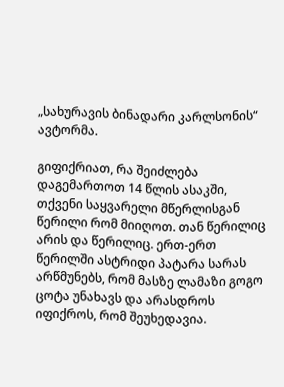„სახურავის ბინადარი კარლსონის“ ავტორმა.

გიფიქრიათ, რა შეიძლება დაგემართოთ 14 წლის ასაკში, თქვენი საყვარელი მწერლისგან წერილი რომ მიიღოთ. თან წერილიც არის და წერილიც. ერთ-ერთ წერილში ასტრიდი პატარა სარას არწმუნებს, რომ მასზე ლამაზი გოგო ცოტა უნახავს და არასდროს იფიქროს, რომ შეუხედავია.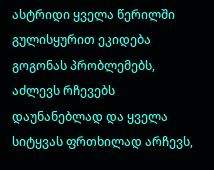ასტრიდი ყველა წერილში გულისყურით ეკიდება გოგონას პრობლემებს, აძლევს რჩევებს დაუნანებლად და ყველა სიტყვას ფრთხილად არჩევს,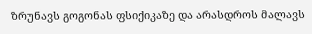ზრუნავს გოგონას ფსიქიკაზე და არასდროს მალავს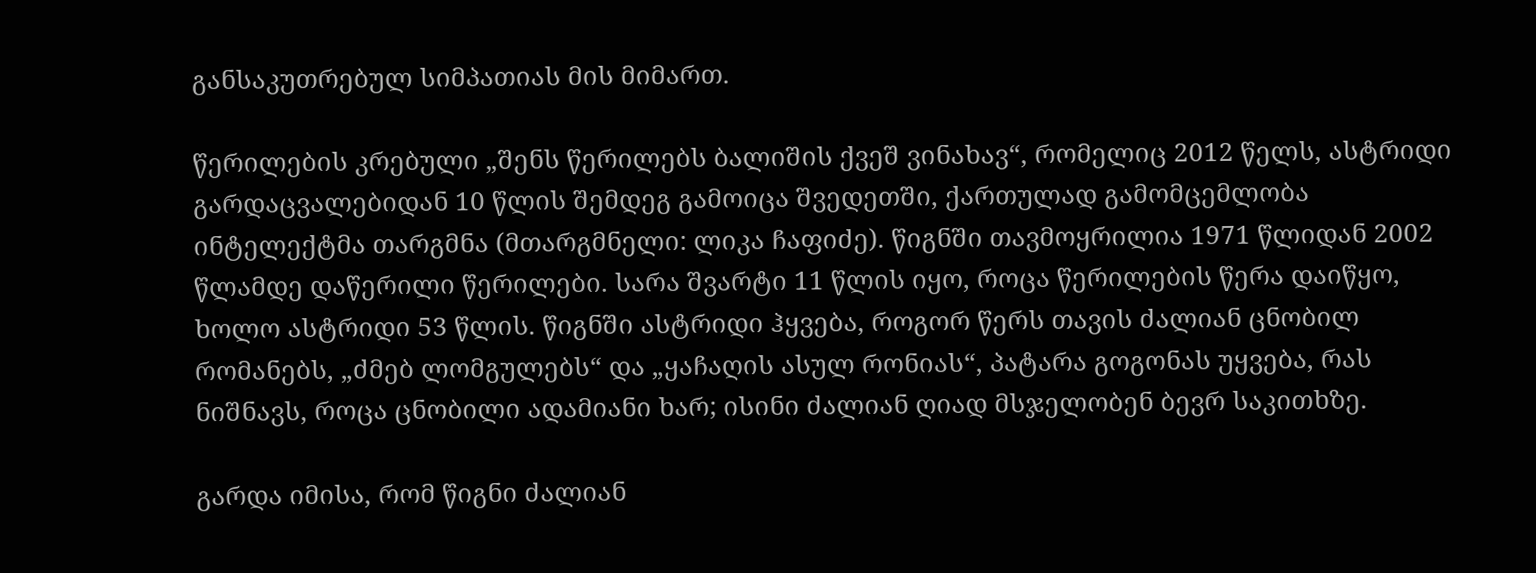განსაკუთრებულ სიმპათიას მის მიმართ.

წერილების კრებული „შენს წერილებს ბალიშის ქვეშ ვინახავ“, რომელიც 2012 წელს, ასტრიდი გარდაცვალებიდან 10 წლის შემდეგ გამოიცა შვედეთში, ქართულად გამომცემლობა ინტელექტმა თარგმნა (მთარგმნელი: ლიკა ჩაფიძე). წიგნში თავმოყრილია 1971 წლიდან 2002 წლამდე დაწერილი წერილები. სარა შვარტი 11 წლის იყო, როცა წერილების წერა დაიწყო, ხოლო ასტრიდი 53 წლის. წიგნში ასტრიდი ჰყვება, როგორ წერს თავის ძალიან ცნობილ რომანებს, „ძმებ ლომგულებს“ და „ყაჩაღის ასულ რონიას“, პატარა გოგონას უყვება, რას ნიშნავს, როცა ცნობილი ადამიანი ხარ; ისინი ძალიან ღიად მსჯელობენ ბევრ საკითხზე.

გარდა იმისა, რომ წიგნი ძალიან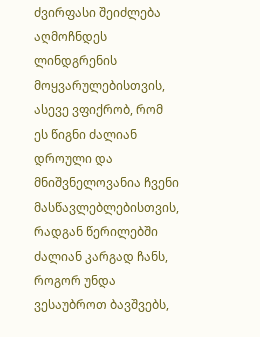ძვირფასი შეიძლება აღმოჩნდეს ლინდგრენის მოყვარულებისთვის, ასევე ვფიქრობ, რომ ეს წიგნი ძალიან დროული და მნიშვნელოვანია ჩვენი მასწავლებლებისთვის, რადგან წერილებში ძალიან კარგად ჩანს, როგორ უნდა ვესაუბროთ ბავშვებს,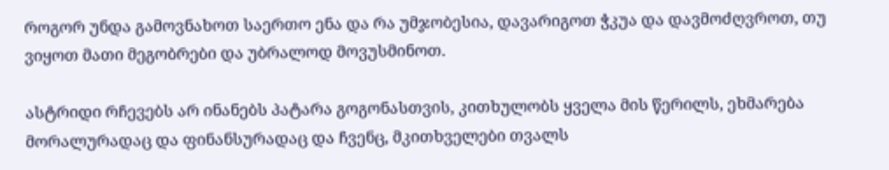როგორ უნდა გამოვნახოთ საერთო ენა და რა უმჯობესია, დავარიგოთ ჭკუა და დავმოძღვროთ, თუ ვიყოთ მათი მეგობრები და უბრალოდ მოვუსმინოთ.

ასტრიდი რჩევებს არ ინანებს პატარა გოგონასთვის, კითხულობს ყველა მის წერილს, ეხმარება მორალურადაც და ფინანსურადაც და ჩვენც, მკითხველები თვალს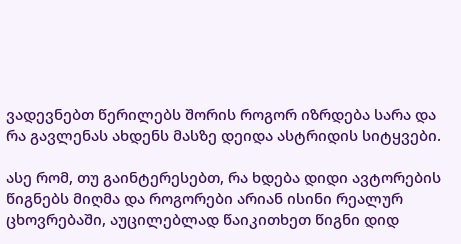ვადევნებთ წერილებს შორის როგორ იზრდება სარა და რა გავლენას ახდენს მასზე დეიდა ასტრიდის სიტყვები.

ასე რომ, თუ გაინტერესებთ, რა ხდება დიდი ავტორების წიგნებს მიღმა და როგორები არიან ისინი რეალურ ცხოვრებაში, აუცილებლად წაიკითხეთ წიგნი დიდ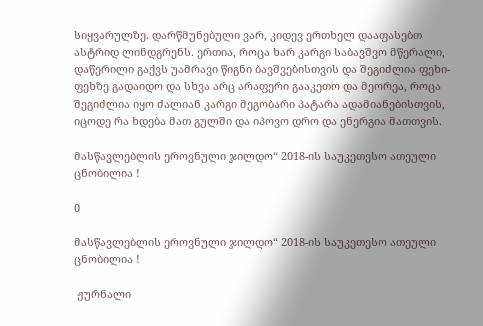სიყვარულზე. დარწმუნებული ვარ, კიდევ ერთხელ დააფასებთ ასტრიდ ლინდგრენს. ერთია, როცა ხარ კარგი საბავშვო მწერალი, დაწერილი გაქვს უამრავი წიგნი ბავშვებისთვის და შეგიძლია ფეხი-ფეხზე გადაიდო და სხვა არც არაფერი გააკეთო და მეორეა, როცა შეგიძლია იყო ძალიან კარგი მეგობარი პატარა ადამიანებისთვის, იცოდე რა ხდება მათ გულში და იპოვო დრო და ენერგია მათთვის.

მასწავლებლის ეროვნული ჯილდო“ 2018-ის საუკეთესო ათეული ცნობილია !

0

მასწავლებლის ეროვნული ჯილდო“ 2018-ის საუკეთესო ათეული ცნობილია !

 ჟურნალი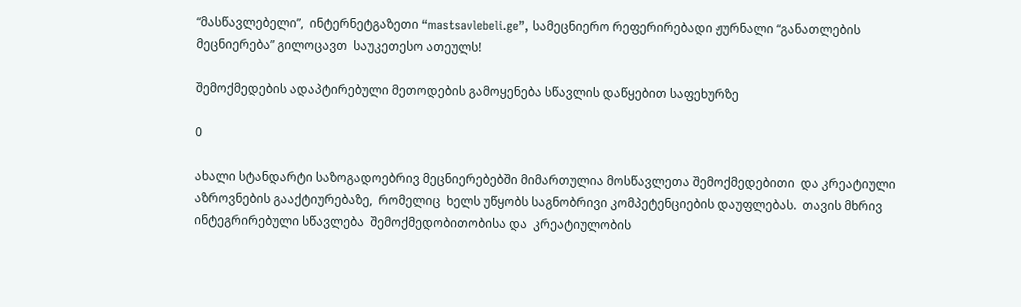“მასწავლებელი”,  ინტერნეტგაზეთი “mastsavlebeli.ge”, სამეცნიერო რეფერირებადი ჟურნალი “განათლების მეცნიერება” გილოცავთ  საუკეთესო ათეულს!

შემოქმედების ადაპტირებული მეთოდების გამოყენება სწავლის დაწყებით საფეხურზე

0

ახალი სტანდარტი საზოგადოებრივ მეცნიერებებში მიმართულია მოსწავლეთა შემოქმედებითი  და კრეატიული  აზროვნების გააქტიურებაზე,  რომელიც  ხელს უწყობს საგნობრივი კომპეტენციების დაუფლებას.  თავის მხრივ ინტეგრირებული სწავლება  შემოქმედობითობისა და  კრეატიულობის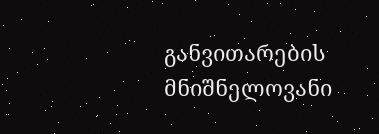განვითარების მნიშნელოვანი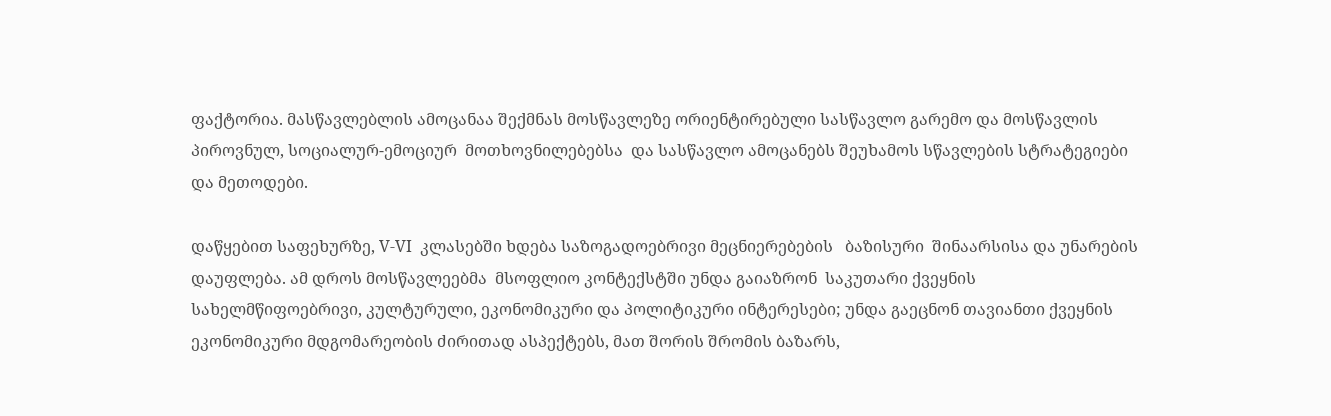ფაქტორია. მასწავლებლის ამოცანაა შექმნას მოსწავლეზე ორიენტირებული სასწავლო გარემო და მოსწავლის პიროვნულ, სოციალურ-ემოციურ  მოთხოვნილებებსა  და სასწავლო ამოცანებს შეუხამოს სწავლების სტრატეგიები და მეთოდები.

დაწყებით საფეხურზე, V-VI  კლასებში ხდება საზოგადოებრივი მეცნიერებების   ბაზისური  შინაარსისა და უნარების დაუფლება. ამ დროს მოსწავლეებმა  მსოფლიო კონტექსტში უნდა გაიაზრონ  საკუთარი ქვეყნის სახელმწიფოებრივი, კულტურული, ეკონომიკური და პოლიტიკური ინტერესები; უნდა გაეცნონ თავიანთი ქვეყნის ეკონომიკური მდგომარეობის ძირითად ასპექტებს, მათ შორის შრომის ბაზარს,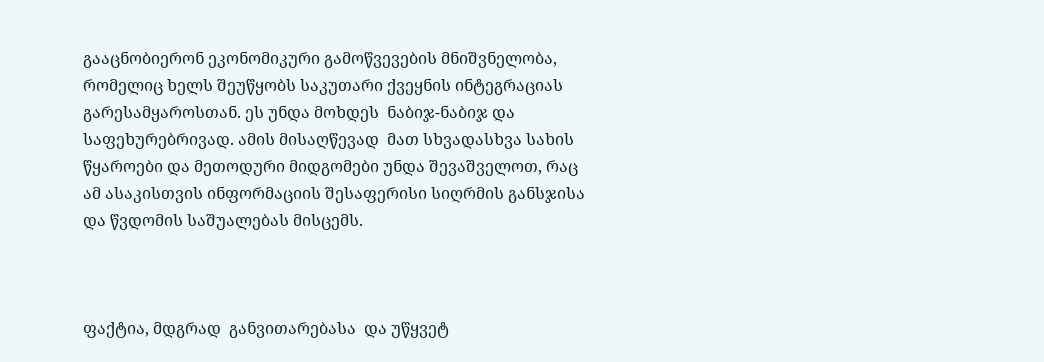გააცნობიერონ ეკონომიკური გამოწვევების მნიშვნელობა, რომელიც ხელს შეუწყობს საკუთარი ქვეყნის ინტეგრაციას გარესამყაროსთან. ეს უნდა მოხდეს  ნაბიჯ-ნაბიჯ და  საფეხურებრივად. ამის მისაღწევად  მათ სხვადასხვა სახის წყაროები და მეთოდური მიდგომები უნდა შევაშველოთ, რაც ამ ასაკისთვის ინფორმაციის შესაფერისი სიღრმის განსჯისა და წვდომის საშუალებას მისცემს.



ფაქტია, მდგრად  განვითარებასა  და უწყვეტ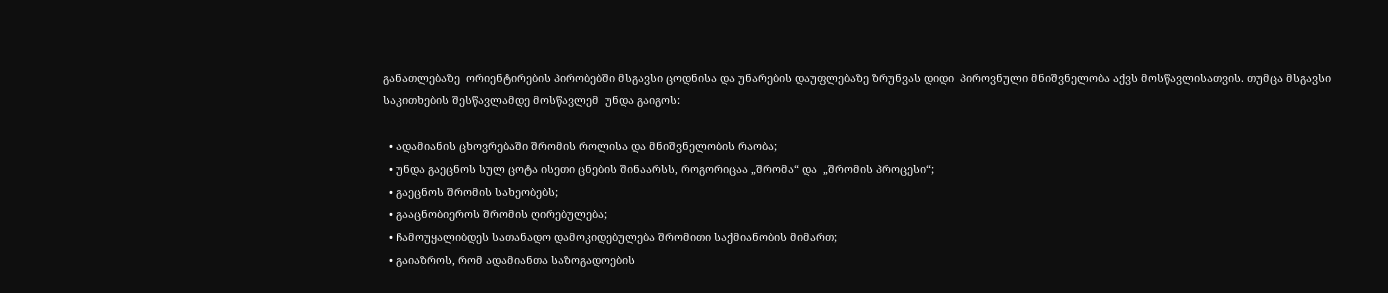განათლებაზე  ორიენტირების პირობებში მსგავსი ცოდნისა და უნარების დაუფლებაზე ზრუნვას დიდი  პიროვნული მნიშვნელობა აქვს მოსწავლისათვის. თუმცა მსგავსი საკითხების შესწავლამდე მოსწავლემ  უნდა გაიგოს:

  • ადამიანის ცხოვრებაში შრომის როლისა და მნიშვნელობის რაობა;
  • უნდა გაეცნოს სულ ცოტა ისეთი ცნების შინაარსს, როგორიცაა „შრომა“ და  „შრომის პროცესი“;
  • გაეცნოს შრომის სახეობებს;
  • გააცნობიეროს შრომის ღირებულება;
  • ჩამოუყალიბდეს სათანადო დამოკიდებულება შრომითი საქმიანობის მიმართ;
  • გაიაზროს, რომ ადამიანთა საზოგადოების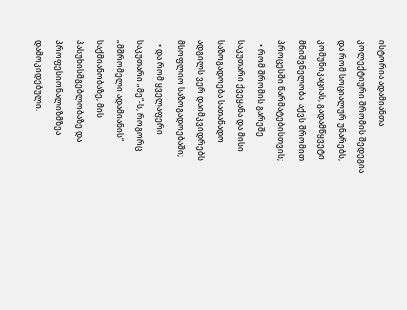ისტორია ადამიანთა კოლექტიური შრომის შედეგია და რომ სოციალურ უნარებს, კომუნიკაციას, გადამწყვეტი მნიშვნელობა  აქვს შრომით  პროცესში წარმატებისთვის;
  • რომ შრომის გარეშე საკუთარი ქვეყანა და მისი საზოგადოება სათანადო ადგილს ვერ დაიმკვიდრებს მსოფლიო საზოგადოებაში;
  • და რომ ყველაფერი საკუთარი „მე“-ს, როგორც  „მშრომელი ადამიანის“  საქმიანობაზე, მის პასუხისმგებლობაზე და პროფესიონალიზმზეა  დამოკიდებული.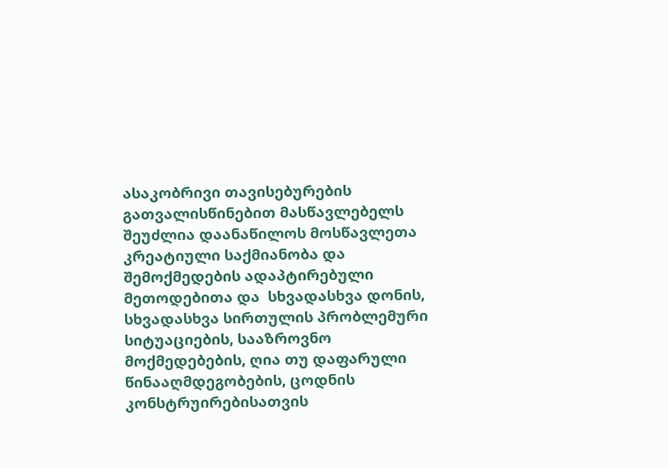ასაკობრივი თავისებურების გათვალისწინებით მასწავლებელს შეუძლია დაანაწილოს მოსწავლეთა   კრეატიული საქმიანობა და შემოქმედების ადაპტირებული მეთოდებითა და  სხვადასხვა დონის, სხვადასხვა სირთულის პრობლემური სიტუაციების, სააზროვნო მოქმედებების, ღია თუ დაფარული წინააღმდეგობების, ცოდნის კონსტრუირებისათვის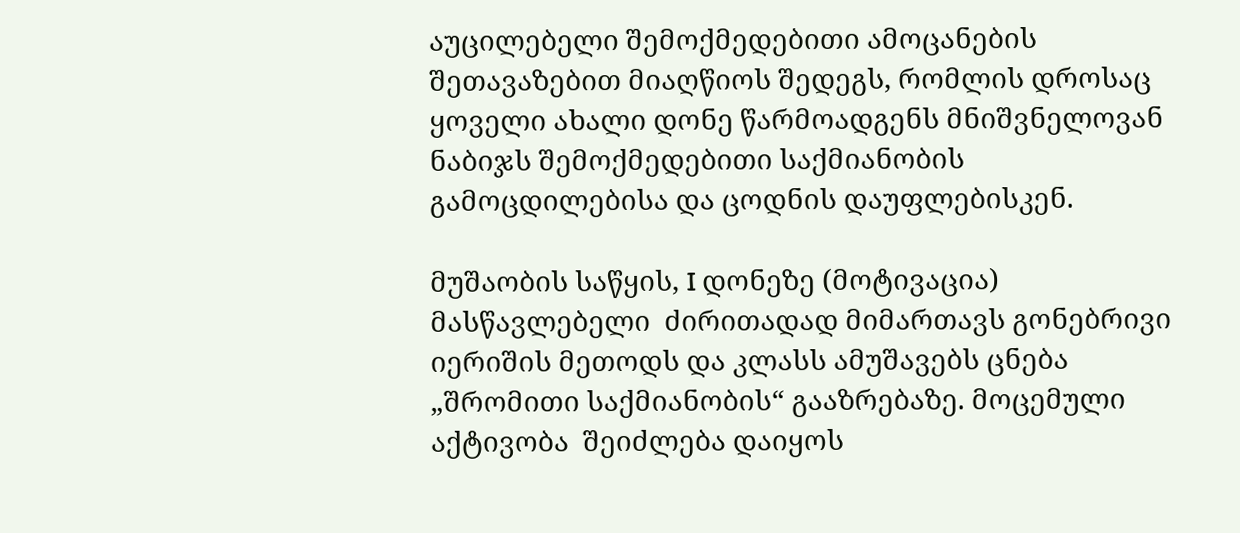აუცილებელი შემოქმედებითი ამოცანების  შეთავაზებით მიაღწიოს შედეგს, რომლის დროსაც  ყოველი ახალი დონე წარმოადგენს მნიშვნელოვან ნაბიჯს შემოქმედებითი საქმიანობის გამოცდილებისა და ცოდნის დაუფლებისკენ.

მუშაობის საწყის, I დონეზე (მოტივაცია) მასწავლებელი  ძირითადად მიმართავს გონებრივი იერიშის მეთოდს და კლასს ამუშავებს ცნება „შრომითი საქმიანობის“ გააზრებაზე. მოცემული აქტივობა  შეიძლება დაიყოს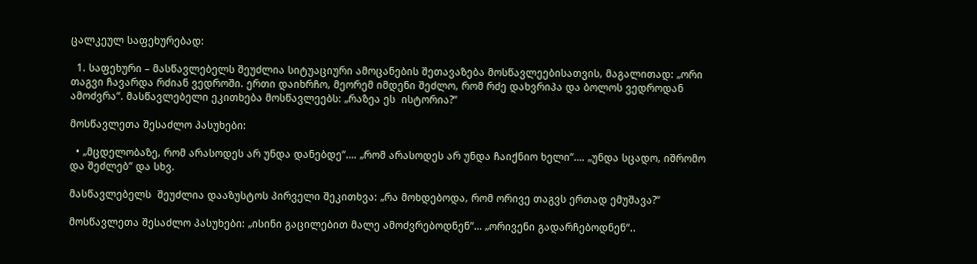ცალკეულ საფეხურებად:

  1. საფეხური – მასწავლებელს შეუძლია სიტუაციური ამოცანების შეთავაზება მოსწავლეებისათვის, მაგალითად: „ორი თაგვი ჩავარდა რძიან ვედროში. ერთი დაიხრჩო, მეორემ იმდენი შეძლო, რომ რძე დახვრიპა და ბოლოს ვედროდან ამოძვრა“. მასწავლებელი ეკითხება მოსწავლეებს: „რაზეა ეს  ისტორია?“

მოსწავლეთა შესაძლო პასუხები:

  • „მცდელობაზე, რომ არასოდეს არ უნდა დანებდე“…. „რომ არასოდეს არ უნდა ჩაიქნიო ხელი“…. „უნდა სცადო, იშრომო და შეძლებ“ და სხვ.

მასწავლებელს  შეუძლია დააზუსტოს პირველი შეკითხვა: „რა მოხდებოდა, რომ ორივე თაგვს ერთად ემუშავა?“

მოსწავლეთა შესაძლო პასუხები: „ისინი გაცილებით მალე ამოძვრებოდნენ“… „ორივენი გადარჩებოდნენ“..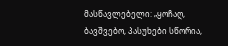მასწავლებელი: „ყოჩაღ, ბავშვებო, პასუხები სწორია,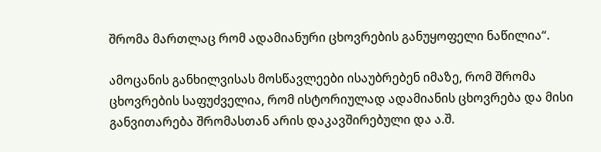შრომა მართლაც რომ ადამიანური ცხოვრების განუყოფელი ნაწილია“.

ამოცანის განხილვისას მოსწავლეები ისაუბრებენ იმაზე, რომ შრომა ცხოვრების საფუძველია, რომ ისტორიულად ადამიანის ცხოვრება და მისი განვითარება შრომასთან არის დაკავშირებული და ა.შ.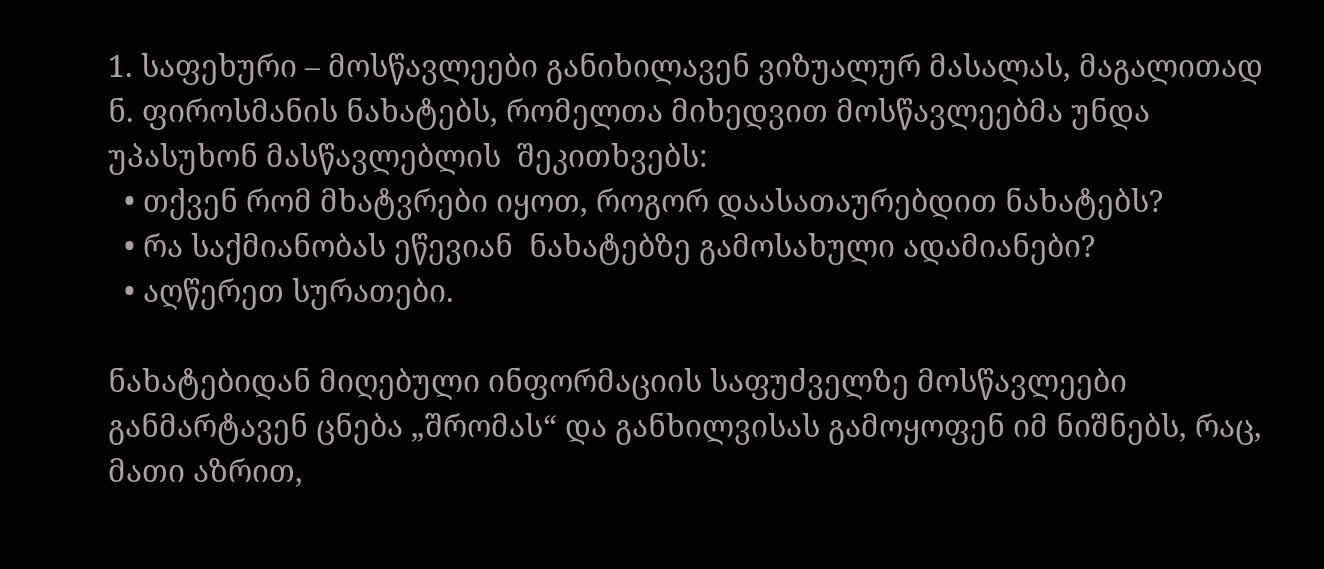1. საფეხური – მოსწავლეები განიხილავენ ვიზუალურ მასალას, მაგალითად   ნ. ფიროსმანის ნახატებს, რომელთა მიხედვით მოსწავლეებმა უნდა უპასუხონ მასწავლებლის  შეკითხვებს:
  • თქვენ რომ მხატვრები იყოთ, როგორ დაასათაურებდით ნახატებს?
  • რა საქმიანობას ეწევიან  ნახატებზე გამოსახული ადამიანები?
  • აღწერეთ სურათები.

ნახატებიდან მიღებული ინფორმაციის საფუძველზე მოსწავლეები განმარტავენ ცნება „შრომას“ და განხილვისას გამოყოფენ იმ ნიშნებს, რაც, მათი აზრით,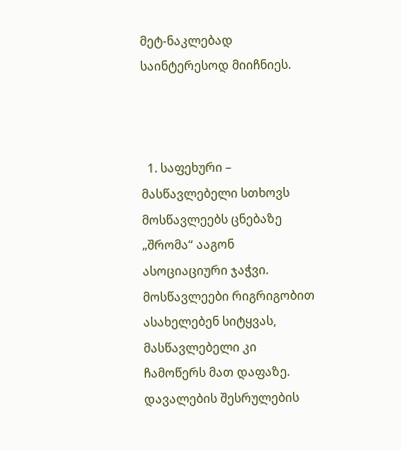მეტ-ნაკლებად საინტერესოდ მიიჩნიეს.



  1. საფეხური – მასწავლებელი სთხოვს მოსწავლეებს ცნებაზე „შრომა“ ააგონ ასოციაციური ჯაჭვი. მოსწავლეები რიგრიგობით ასახელებენ სიტყვას, მასწავლებელი კი ჩამოწერს მათ დაფაზე. დავალების შესრულების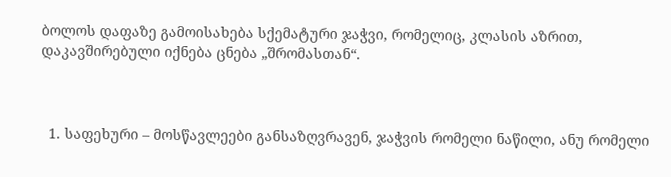ბოლოს დაფაზე გამოისახება სქემატური ჯაჭვი, რომელიც, კლასის აზრით, დაკავშირებული იქნება ცნება „შრომასთან“.



  1. საფეხური – მოსწავლეები განსაზღვრავენ, ჯაჭვის რომელი ნაწილი, ანუ რომელი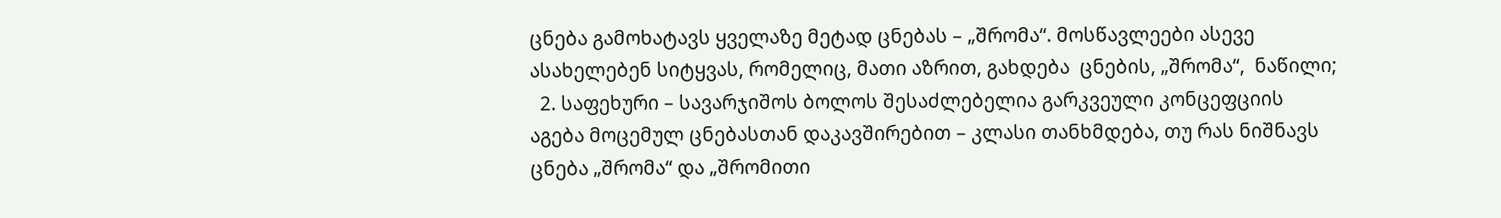ცნება გამოხატავს ყველაზე მეტად ცნებას – „შრომა“. მოსწავლეები ასევე ასახელებენ სიტყვას, რომელიც, მათი აზრით, გახდება  ცნების, „შრომა“,  ნაწილი;
  2. საფეხური – სავარჯიშოს ბოლოს შესაძლებელია გარკვეული კონცეფციის აგება მოცემულ ცნებასთან დაკავშირებით – კლასი თანხმდება, თუ რას ნიშნავს ცნება „შრომა“ და „შრომითი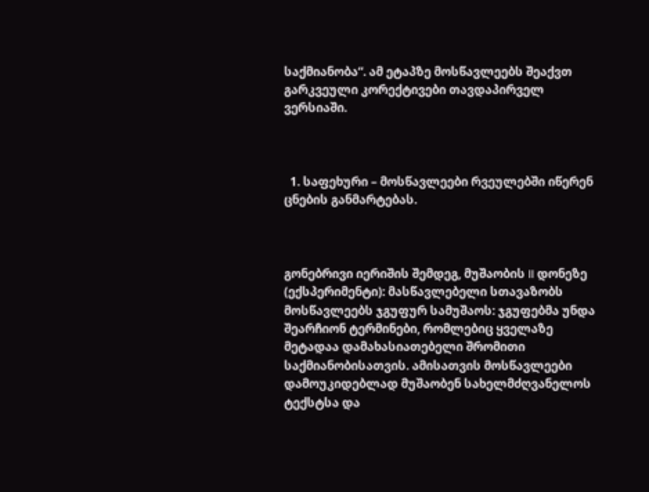საქმიანობა“. ამ ეტაპზე მოსწავლეებს შეაქვთ გარკვეული კორექტივები თავდაპირველ ვერსიაში.



  1. საფეხური – მოსწავლეები რვეულებში იწერენ ცნების განმარტებას.



გონებრივი იერიშის შემდეგ, მუშაობის II დონეზე (ექსპერიმენტი): მასწავლებელი სთავაზობს მოსწავლეებს ჯგუფურ სამუშაოს: ჯგუფებმა უნდა შეარჩიონ ტერმინები, რომლებიც ყველაზე მეტადაა დამახასიათებელი შრომითი საქმიანობისათვის. ამისათვის მოსწავლეები დამოუკიდებლად მუშაობენ სახელმძღვანელოს ტექსტსა და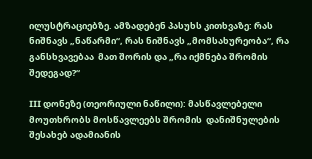ილუსტრაციებზე. ამზადებენ პასუხს კითხვაზე: რას ნიშნავს „ნაწარმი“, რას ნიშნავს „მომსახურეობა“, რა განსხვავებაა  მათ შორის და „რა იქმნება შრომის შედეგად?“

III დონეზე (თეორიული ნაწილი): მასწავლებელი მოუთხრობს მოსწავლეებს შრომის  დანიშნულების შესახებ ადამიანის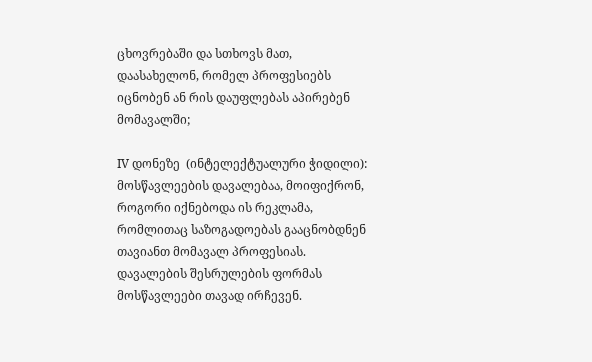ცხოვრებაში და სთხოვს მათ, დაასახელონ, რომელ პროფესიებს იცნობენ ან რის დაუფლებას აპირებენ მომავალში;

IV დონეზე  (ინტელექტუალური ჭიდილი): მოსწავლეების დავალებაა, მოიფიქრონ, როგორი იქნებოდა ის რეკლამა, რომლითაც საზოგადოებას გააცნობდნენ თავიანთ მომავალ პროფესიას. დავალების შესრულების ფორმას მოსწავლეები თავად ირჩევენ.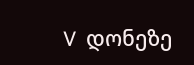V  დონეზე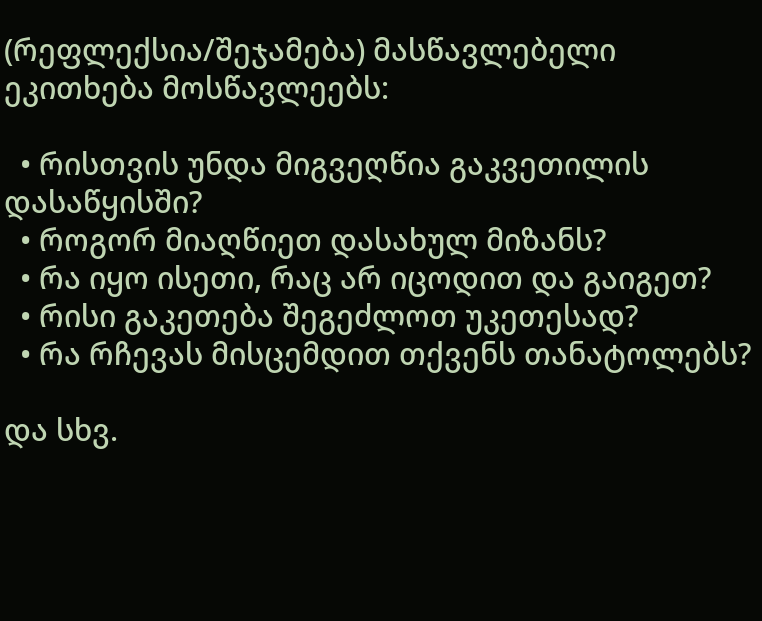(რეფლექსია/შეჯამება) მასწავლებელი ეკითხება მოსწავლეებს:

  • რისთვის უნდა მიგვეღწია გაკვეთილის დასაწყისში?
  • როგორ მიაღწიეთ დასახულ მიზანს?
  • რა იყო ისეთი, რაც არ იცოდით და გაიგეთ?
  • რისი გაკეთება შეგეძლოთ უკეთესად?
  • რა რჩევას მისცემდით თქვენს თანატოლებს?

და სხვ.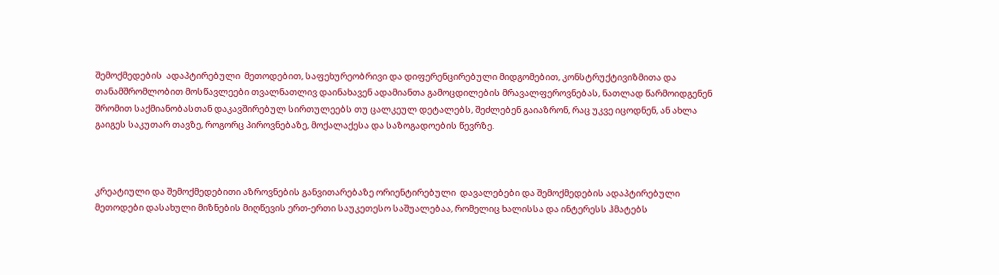შემოქმედების  ადაპტირებული  მეთოდებით, საფეხურეობრივი და დიფერენცირებული მიდგომებით, კონსტრუქტივიზმითა და თანამშრომლობით მოსწავლეები თვალნათლივ დაინახავენ ადამიანთა გამოცდილების მრავალფეროვნებას, ნათლად წარმოიდგენენ შრომით საქმიანობასთან დაკავშირებულ სირთულეებს თუ ცალკეულ დეტალებს, შეძლებენ გაიაზრონ, რაც უკვე იცოდნენ, ან ახლა გაიგეს საკუთარ თავზე, როგორც პიროვნებაზე, მოქალაქესა და საზოგადოების წევრზე.



კრეატიული და შემოქმედებითი აზროვნების განვითარებაზე ორიენტირებული  დავალებები და შემოქმედების ადაპტირებული მეთოდები დასახული მიზნების მიღწევის ერთ-ერთი საუკეთესო საშუალებაა, რომელიც ხალისსა და ინტერესს ჰმატებს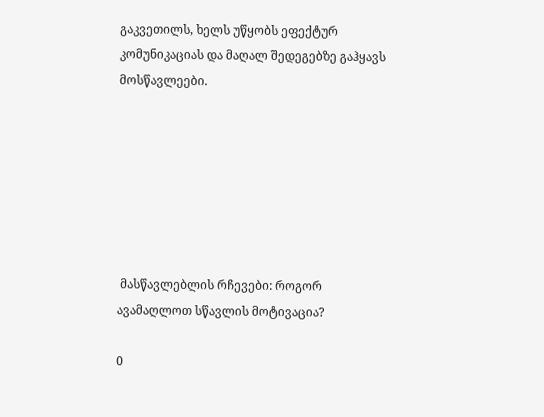გაკვეთილს, ხელს უწყობს ეფექტურ კომუნიკაციას და მაღალ შედეგებზე გაჰყავს მოსწავლეები.







 მასწავლებლის რჩევები: როგორ ავამაღლოთ სწავლის მოტივაცია?

0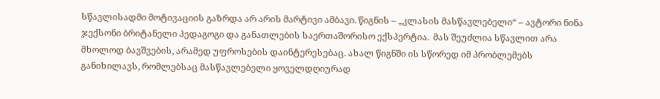სწავლისადმი მოტივაციის გაზრდა არ არის მარტივი ამბავი. წიგნის – „კლასის მასწავლებელი“ – ავტორი ნინა ჯექსონი ბრიტანელი პედაგოგი და განათლების საერთაშორისო ექსპერტია.  მას შეუძლია სწავლით არა მხოლოდ ბავშვების, არამედ უფროსების დაინტერესებაც. ახალ წიგნში ის სწორედ იმ პრობლემებს განიხილავს, რომლებსაც მასწავლებელი ყოველდღიურად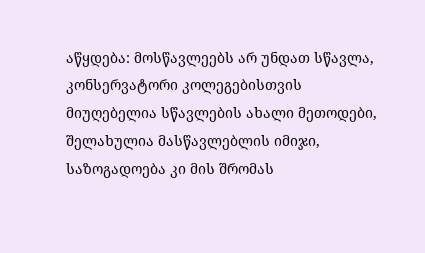აწყდება: მოსწავლეებს არ უნდათ სწავლა, კონსერვატორი კოლეგებისთვის მიუღებელია სწავლების ახალი მეთოდები, შელახულია მასწავლებლის იმიჯი, საზოგადოება კი მის შრომას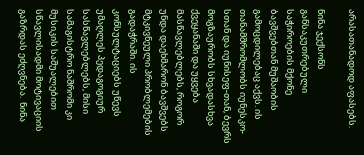არასათანადოდ აფასებს.

ნინა ჯექსონს განსაკუთრებული საჭიროების მქონე ბავშვებთან მუშაობის გამოცდილებაც აქვს. ის თანამშრომლობს იუნესკო-სთან და იუნისეფ-თან, ბევრს მოგზაურობს სხვადასხვა ქვეყანაში და უყვება მასწავლებლებს, როგორ უნდა დაეხმარონ ბავშვებს მტკივნეული პრობლემების გადაჭრაში. ის კონსულტაციებს უწევს უმაღლეს პედაგოგიურ სასწავლებლებს, მისი სამაგისტრო ნაშრომი კი მუსიკის საშუალებით სწავლისადმი მოტივაციის გაზრდას ეძღვნება.  ნინა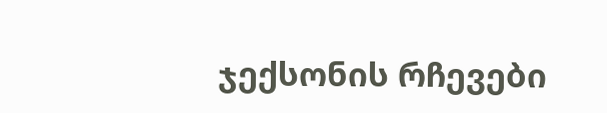ჯექსონის რჩევები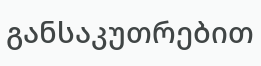განსაკუთრებით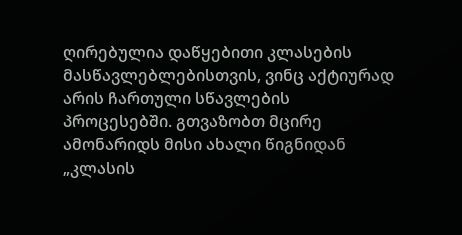ღირებულია დაწყებითი კლასების მასწავლებლებისთვის, ვინც აქტიურად არის ჩართული სწავლების პროცესებში. გთვაზობთ მცირე ამონარიდს მისი ახალი წიგნიდან „კლასის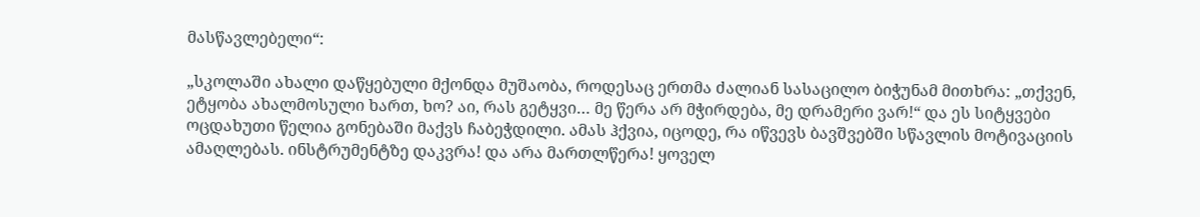მასწავლებელი“:

„სკოლაში ახალი დაწყებული მქონდა მუშაობა, როდესაც ერთმა ძალიან სასაცილო ბიჭუნამ მითხრა: „თქვენ, ეტყობა ახალმოსული ხართ, ხო? აი, რას გეტყვი… მე წერა არ მჭირდება, მე დრამერი ვარ!“ და ეს სიტყვები ოცდახუთი წელია გონებაში მაქვს ჩაბეჭდილი. ამას ჰქვია, იცოდე, რა იწვევს ბავშვებში სწავლის მოტივაციის ამაღლებას. ინსტრუმენტზე დაკვრა! და არა მართლწერა! ყოველ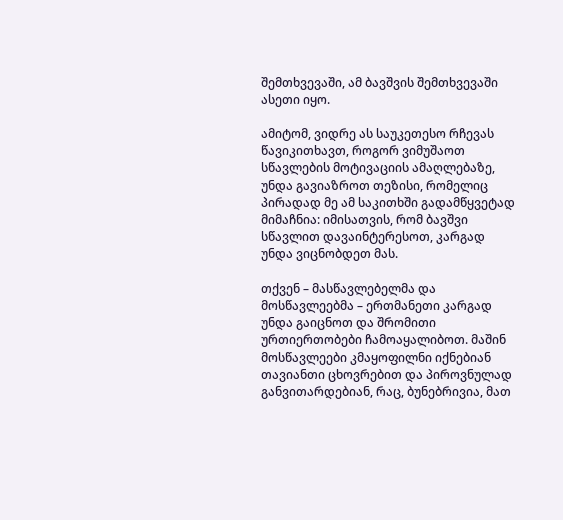შემთხვევაში, ამ ბავშვის შემთხვევაში ასეთი იყო.

ამიტომ, ვიდრე ას საუკეთესო რჩევას წავიკითხავთ, როგორ ვიმუშაოთ სწავლების მოტივაციის ამაღლებაზე,  უნდა გავიაზროთ თეზისი, რომელიც პირადად მე ამ საკითხში გადამწყვეტად მიმაჩნია: იმისათვის, რომ ბავშვი სწავლით დავაინტერესოთ, კარგად უნდა ვიცნობდეთ მას.

თქვენ – მასწავლებელმა და მოსწავლეებმა – ერთმანეთი კარგად უნდა გაიცნოთ და შრომითი ურთიერთობები ჩამოაყალიბოთ. მაშინ მოსწავლეები კმაყოფილნი იქნებიან თავიანთი ცხოვრებით და პიროვნულად განვითარდებიან, რაც, ბუნებრივია, მათ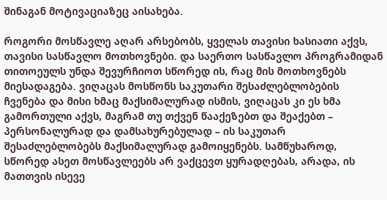შინაგან მოტივაციაზეც აისახება.

როგორი მოსწავლე აღარ არსებობს, ყველას თავისი ხასიათი აქვს, თავისი სასწავლო მოთხოვნები. და საერთო სასწავლო პროგრამიდან თითოეულს უნდა შევურჩიოთ სწორედ ის, რაც მის მოთხოვნებს მიესადაგება. ვიღაცას მოსწონს საკუთარი შესაძლებლობების  ჩვენება და მისი ხმაც მაქსიმალურად ისმის, ვიღაცას კი ეს ხმა გამორთული აქვს, მაგრამ თუ თქვენ წააქეზებთ და შეაქებთ – პერსონალურად და დამსახურებულად – ის საკუთარ შესაძლებლობებს მაქსიმალურად გამოიყენებს. სამწუხაროდ, სწორედ ასეთ მოსწავლეებს არ ვაქცევთ ყურადღებას, არადა, ის მათთვის ისევე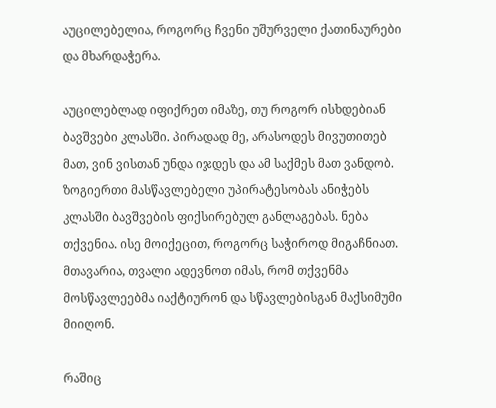აუცილებელია, როგორც ჩვენი უშურველი ქათინაურები და მხარდაჭერა.

აუცილებლად იფიქრეთ იმაზე, თუ როგორ ისხდებიან ბავშვები კლასში. პირადად მე, არასოდეს მივუთითებ მათ, ვინ ვისთან უნდა იჯდეს და ამ საქმეს მათ ვანდობ. ზოგიერთი მასწავლებელი უპირატესობას ანიჭებს კლასში ბავშვების ფიქსირებულ განლაგებას. ნება თქვენია. ისე მოიქეცით, როგორც საჭიროდ მიგაჩნიათ. მთავარია, თვალი ადევნოთ იმას, რომ თქვენმა მოსწავლეებმა იაქტიურონ და სწავლებისგან მაქსიმუმი მიიღონ.

რაშიც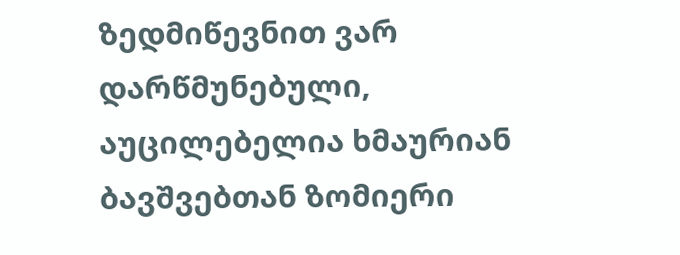ზედმიწევნით ვარ დარწმუნებული, აუცილებელია ხმაურიან ბავშვებთან ზომიერი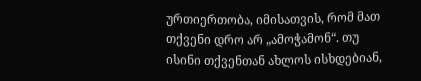ურთიერთობა, იმისათვის, რომ მათ თქვენი დრო არ „ამოჭამონ“. თუ ისინი თქვენთან ახლოს ისხდებიან,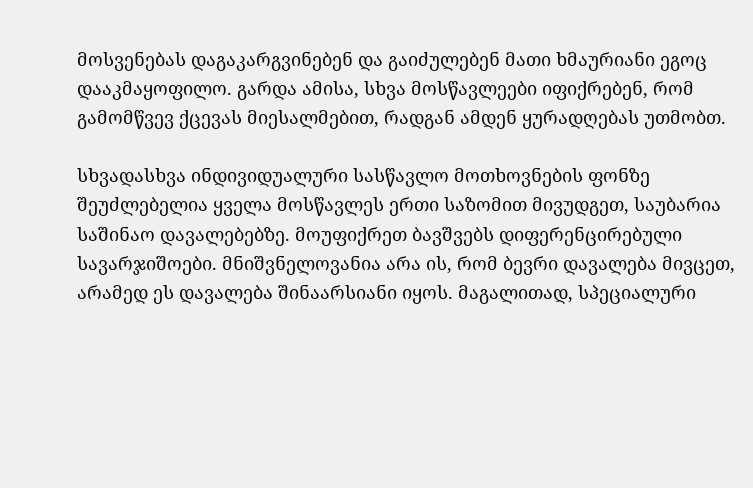მოსვენებას დაგაკარგვინებენ და გაიძულებენ მათი ხმაურიანი ეგოც დააკმაყოფილო. გარდა ამისა, სხვა მოსწავლეები იფიქრებენ, რომ გამომწვევ ქცევას მიესალმებით, რადგან ამდენ ყურადღებას უთმობთ.

სხვადასხვა ინდივიდუალური სასწავლო მოთხოვნების ფონზე შეუძლებელია ყველა მოსწავლეს ერთი საზომით მივუდგეთ, საუბარია საშინაო დავალებებზე. მოუფიქრეთ ბავშვებს დიფერენცირებული სავარჯიშოები. მნიშვნელოვანია არა ის, რომ ბევრი დავალება მივცეთ, არამედ ეს დავალება შინაარსიანი იყოს. მაგალითად, სპეციალური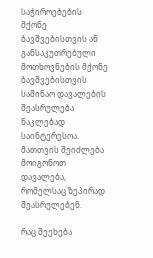საჭიროებების მქონე ბავშვებისთვის ან განსაკუთრებული მოთხოვნების მქონე ბავშვებისთვის საშინაო დავალების შეასრულება ნაკლებად საინტერესოა. მათთვის შეიძლება მოიგონოთ დავალება, რომელსაც ზეპირად შეასრულებენ.

რაც შეეხება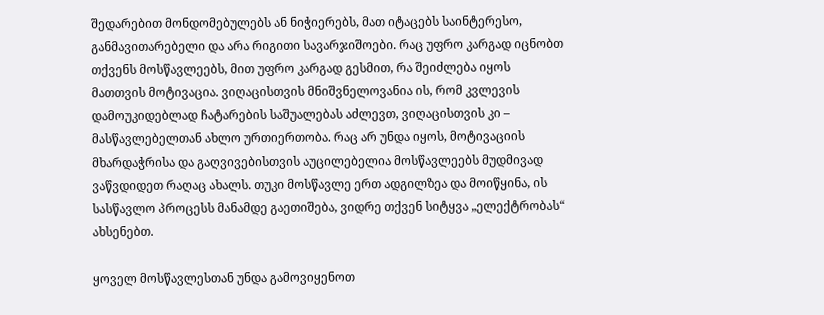შედარებით მონდომებულებს ან ნიჭიერებს, მათ იტაცებს საინტერესო, განმავითარებელი და არა რიგითი სავარჯიშოები. რაც უფრო კარგად იცნობთ თქვენს მოსწავლეებს, მით უფრო კარგად გესმით, რა შეიძლება იყოს მათთვის მოტივაცია. ვიღაცისთვის მნიშვნელოვანია ის, რომ კვლევის დამოუკიდებლად ჩატარების საშუალებას აძლევთ, ვიღაცისთვის კი – მასწავლებელთან ახლო ურთიერთობა. რაც არ უნდა იყოს, მოტივაციის მხარდაჭრისა და გაღვივებისთვის აუცილებელია მოსწავლეებს მუდმივად ვაწვდიდეთ რაღაც ახალს. თუკი მოსწავლე ერთ ადგილზეა და მოიწყინა, ის სასწავლო პროცესს მანამდე გაეთიშება, ვიდრე თქვენ სიტყვა „ელექტრობას“ ახსენებთ.

ყოველ მოსწავლესთან უნდა გამოვიყენოთ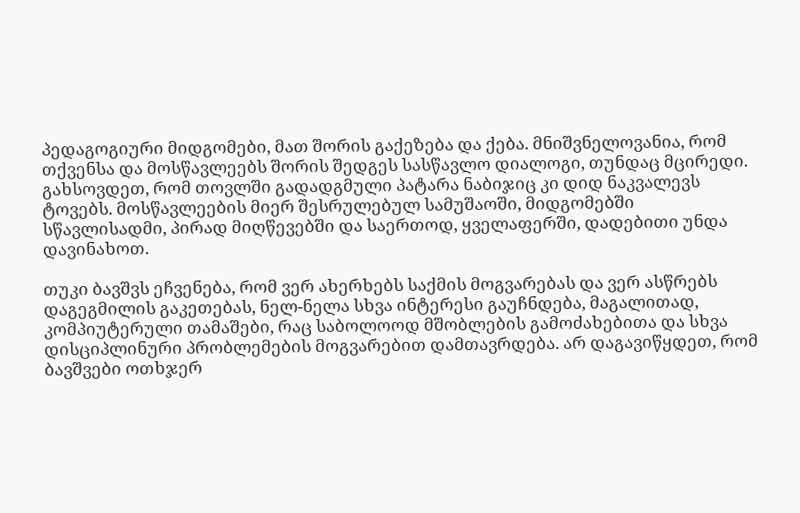პედაგოგიური მიდგომები, მათ შორის გაქეზება და ქება. მნიშვნელოვანია, რომ თქვენსა და მოსწავლეებს შორის შედგეს სასწავლო დიალოგი, თუნდაც მცირედი. გახსოვდეთ, რომ თოვლში გადადგმული პატარა ნაბიჯიც კი დიდ ნაკვალევს ტოვებს. მოსწავლეების მიერ შესრულებულ სამუშაოში, მიდგომებში სწავლისადმი, პირად მიღწევებში და საერთოდ, ყველაფერში, დადებითი უნდა დავინახოთ.

თუკი ბავშვს ეჩვენება, რომ ვერ ახერხებს საქმის მოგვარებას და ვერ ასწრებს დაგეგმილის გაკეთებას, ნელ-ნელა სხვა ინტერესი გაუჩნდება, მაგალითად, კომპიუტერული თამაშები, რაც საბოლოოდ მშობლების გამოძახებითა და სხვა დისციპლინური პრობლემების მოგვარებით დამთავრდება. არ დაგავიწყდეთ, რომ ბავშვები ოთხჯერ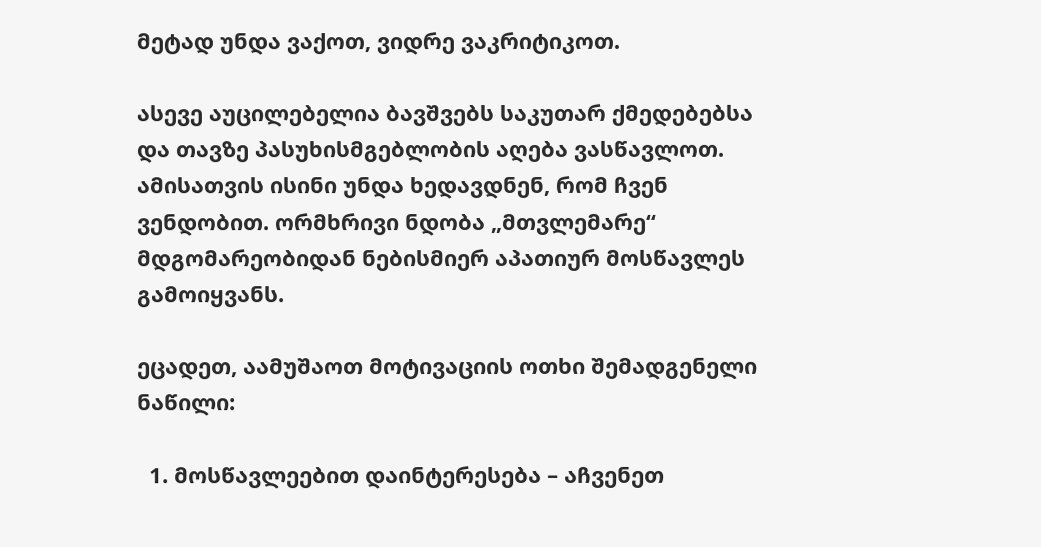მეტად უნდა ვაქოთ, ვიდრე ვაკრიტიკოთ.

ასევე აუცილებელია ბავშვებს საკუთარ ქმედებებსა და თავზე პასუხისმგებლობის აღება ვასწავლოთ. ამისათვის ისინი უნდა ხედავდნენ, რომ ჩვენ ვენდობით. ორმხრივი ნდობა „მთვლემარე“ მდგომარეობიდან ნებისმიერ აპათიურ მოსწავლეს გამოიყვანს.

ეცადეთ, აამუშაოთ მოტივაციის ოთხი შემადგენელი ნაწილი:

  1. მოსწავლეებით დაინტერესება – აჩვენეთ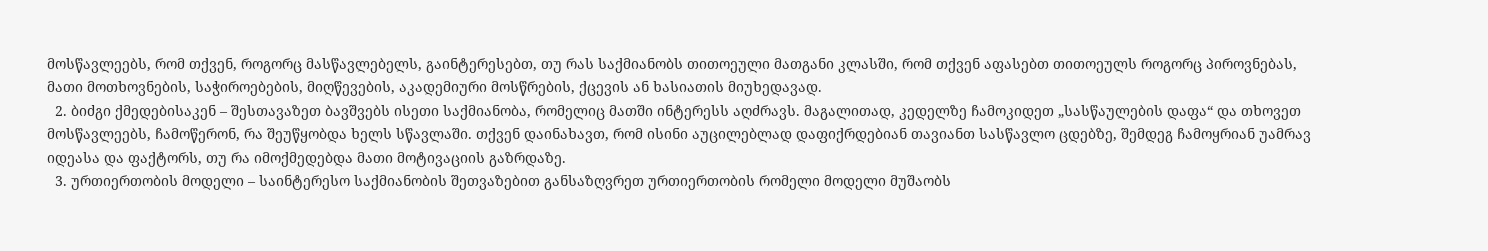მოსწავლეებს, რომ თქვენ, როგორც მასწავლებელს, გაინტერესებთ, თუ რას საქმიანობს თითოეული მათგანი კლასში, რომ თქვენ აფასებთ თითოეულს როგორც პიროვნებას, მათი მოთხოვნების, საჭიროებების, მიღწევების, აკადემიური მოსწრების, ქცევის ან ხასიათის მიუხედავად.
  2. ბიძგი ქმედებისაკენ – შესთავაზეთ ბავშვებს ისეთი საქმიანობა, რომელიც მათში ინტერესს აღძრავს. მაგალითად, კედელზე ჩამოკიდეთ „სასწაულების დაფა“ და თხოვეთ მოსწავლეებს, ჩამოწერონ, რა შეუწყობდა ხელს სწავლაში. თქვენ დაინახავთ, რომ ისინი აუცილებლად დაფიქრდებიან თავიანთ სასწავლო ცდებზე, შემდეგ ჩამოყრიან უამრავ იდეასა და ფაქტორს, თუ რა იმოქმედებდა მათი მოტივაციის გაზრდაზე.
  3. ურთიერთობის მოდელი – საინტერესო საქმიანობის შეთვაზებით განსაზღვრეთ ურთიერთობის რომელი მოდელი მუშაობს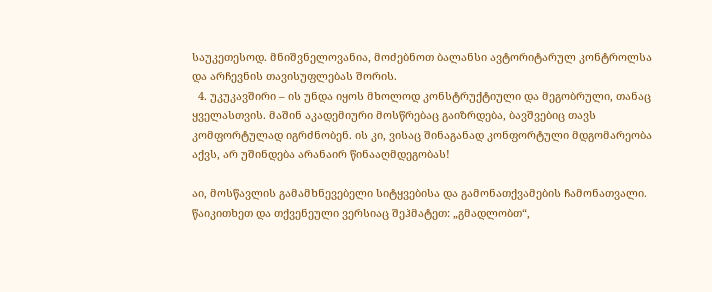საუკეთესოდ. მნიშვნელოვანია, მოძებნოთ ბალანსი ავტორიტარულ კონტროლსა და არჩევნის თავისუფლებას შორის.
  4. უკუკავშირი – ის უნდა იყოს მხოლოდ კონსტრუქტიული და მეგობრული, თანაც ყველასთვის. მაშინ აკადემიური მოსწრებაც გაიზრდება, ბავშვებიც თავს კომფორტულად იგრძნობენ. ის კი, ვისაც შინაგანად კონფორტული მდგომარეობა აქვს, არ უშინდება არანაირ წინააღმდეგობას!

აი, მოსწავლის გამამხნევებელი სიტყვებისა და გამონათქვამების ჩამონათვალი. წაიკითხეთ და თქვენეული ვერსიაც შეჰმატეთ: „გმადლობთ“,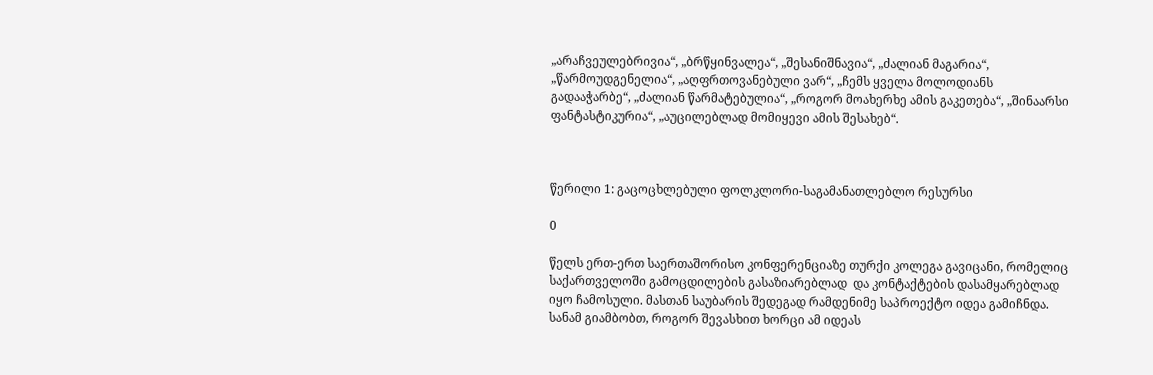„არაჩვეულებრივია“, „ბრწყინვალეა“, „შესანიშნავია“, „ძალიან მაგარია“, „წარმოუდგენელია“, „აღფრთოვანებული ვარ“, „ჩემს ყველა მოლოდიანს გადააჭარბე“, „ძალიან წარმატებულია“, „როგორ მოახერხე ამის გაკეთება“, „შინაარსი ფანტასტიკურია“, „აუცილებლად მომიყევი ამის შესახებ“.



წერილი 1: გაცოცხლებული ფოლკლორი-საგამანათლებლო რესურსი

0

წელს ერთ-ერთ საერთაშორისო კონფერენციაზე თურქი კოლეგა გავიცანი, რომელიც საქართველოში გამოცდილების გასაზიარებლად  და კონტაქტების დასამყარებლად იყო ჩამოსული. მასთან საუბარის შედეგად რამდენიმე საპროექტო იდეა გამიჩნდა. სანამ გიამბობთ, როგორ შევასხით ხორცი ამ იდეას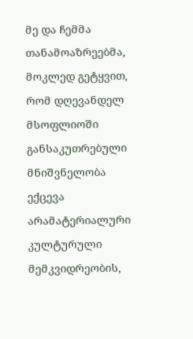მე და ჩემმა თანამოაზრეებმა, მოკლედ გეტყვით, რომ დღევანდელ მსოფლიოში განსაკუთრებული მნიშვნელობა ექცევა არამატერიალური კულტურული მემკვიდრეობის,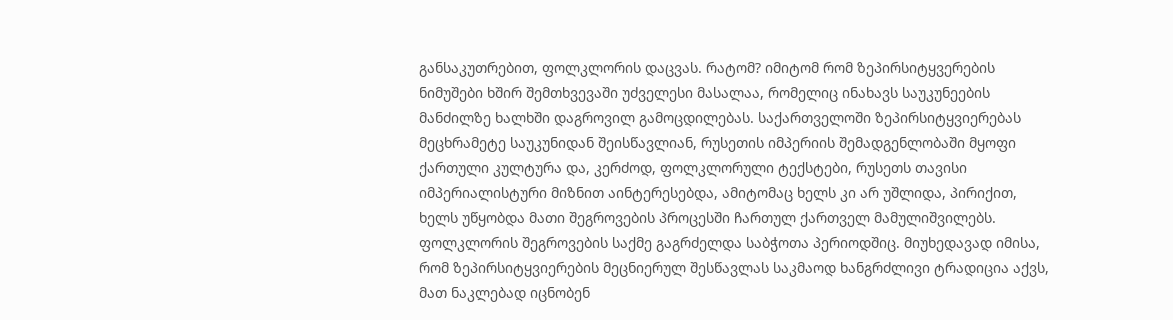განსაკუთრებით, ფოლკლორის დაცვას. რატომ? იმიტომ რომ ზეპირსიტყვერების ნიმუშები ხშირ შემთხვევაში უძველესი მასალაა, რომელიც ინახავს საუკუნეების მანძილზე ხალხში დაგროვილ გამოცდილებას. საქართველოში ზეპირსიტყვიერებას მეცხრამეტე საუკუნიდან შეისწავლიან, რუსეთის იმპერიის შემადგენლობაში მყოფი ქართული კულტურა და, კერძოდ, ფოლკლორული ტექსტები, რუსეთს თავისი იმპერიალისტური მიზნით აინტერესებდა, ამიტომაც ხელს კი არ უშლიდა, პირიქით, ხელს უწყობდა მათი შეგროვების პროცესში ჩართულ ქართველ მამულიშვილებს. ფოლკლორის შეგროვების საქმე გაგრძელდა საბჭოთა პერიოდშიც. მიუხედავად იმისა, რომ ზეპირსიტყვიერების მეცნიერულ შესწავლას საკმაოდ ხანგრძლივი ტრადიცია აქვს, მათ ნაკლებად იცნობენ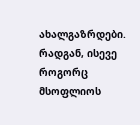ახალგაზრდები. რადგან, ისევე როგორც მსოფლიოს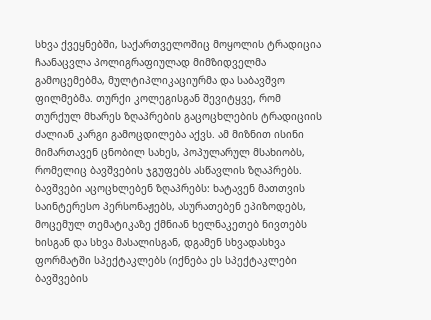სხვა ქვეყნებში, საქართველოშიც მოყოლის ტრადიცია ჩაანაცვლა პოლიგრაფიულად მიმზიდველმა გამოცემებმა, მულტიპლიკაციურმა და საბავშვო ფილმებმა. თურქი კოლეგისგან შევიტყვე, რომ თურქულ მხარეს ზღაპრების გაცოცხლების ტრადიციის ძალიან კარგი გამოცდილება აქვს. ამ მიზნით ისინი მიმართავენ ცნობილ სახეს, პოპულარულ მსახიობს, რომელიც ბავშვების ჯგუფებს ასწავლის ზღაპრებს. ბავშვები აცოცხლებენ ზღაპრებს: ხატავენ მათთვის საინტერესო პერსონაჟებს, ასურათებენ ეპიზოდებს, მოცემულ თემატიკაზე ქმნიან ხელნაკეთებ ნივთებს ხისგან და სხვა მასალისგან, დგამენ სხვადასხვა ფორმატში სპექტაკლებს (იქნება ეს სპექტაკლები ბავშვების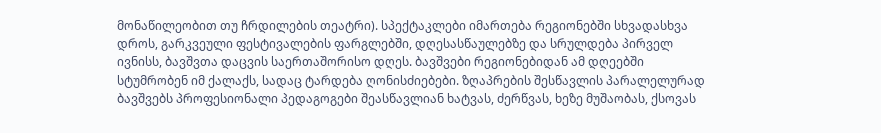მონაწილეობით თუ ჩრდილების თეატრი). სპექტაკლები იმართება რეგიონებში სხვადასხვა დროს, გარკვეული ფესტივალების ფარგლებში, დღესასწაულებზე და სრულდება პირველ ივნისს, ბავშვთა დაცვის საერთაშორისო დღეს. ბავშვები რეგიონებიდან ამ დღეებში სტუმრობენ იმ ქალაქს, სადაც ტარდება ღონისძიებები. ზღაპრების შესწავლის პარალელურად ბავშვებს პროფესიონალი პედაგოგები შეასწავლიან ხატვას, ძერწვას, ხეზე მუშაობას, ქსოვას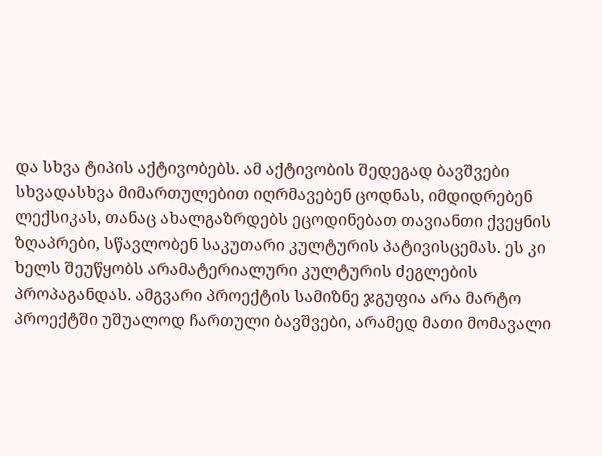და სხვა ტიპის აქტივობებს. ამ აქტივობის შედეგად ბავშვები სხვადასხვა მიმართულებით იღრმავებენ ცოდნას, იმდიდრებენ ლექსიკას, თანაც ახალგაზრდებს ეცოდინებათ თავიანთი ქვეყნის ზღაპრები, სწავლობენ საკუთარი კულტურის პატივისცემას. ეს კი ხელს შეუწყობს არამატერიალური კულტურის ძეგლების პროპაგანდას. ამგვარი პროექტის სამიზნე ჯგუფია არა მარტო პროექტში უშუალოდ ჩართული ბავშვები, არამედ მათი მომავალი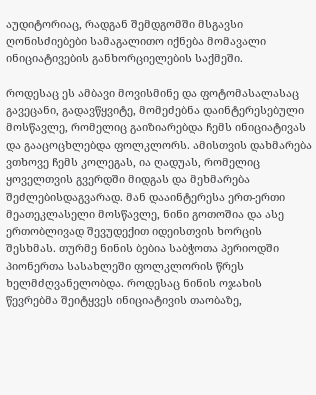აუდიტორიაც, რადგან შემდგომში მსგავსი ღონისძიებები სამაგალითო იქნება მომავალი ინიციატივების განხორციელების საქმეში.

როდესაც ეს ამბავი მოვისმინე და ფოტომასალასაც გავეცანი, გადავწყვიტე, მომეძებნა დაინტერესებული მოსწავლე, რომელიც გაიზიარებდა ჩემს ინიციატივას და გააცოცხლებდა ფოლკლორს. ამისთვის დახმარება ვთხოვე ჩემს კოლეგას, ია ღადუას, რომელიც ყოველთვის გვერდში მიდგას და მეხმარება შეძლებისდაგვარად. მან დააინტერესა ერთ-ერთი მეათეკლასელი მოსწავლე, ნინი გოთოშია და ასე ერთობლივად შევუდექით იდეისთვის ხორცის შესხმას. თურმე ნინის ბებია საბჭოთა პერიოდში პიონერთა სასახლეში ფოლკლორის წრეს ხელმძღვანელობდა. როდესაც ნინის ოჯახის წევრებმა შეიტყვეს ინიციატივის თაობაზე,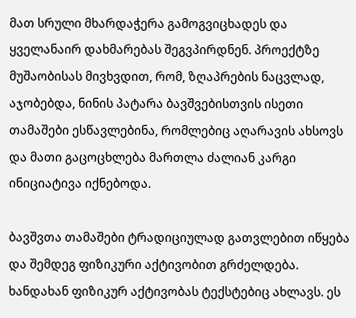მათ სრული მხარდაჭერა გამოგვიცხადეს და ყველანაირ დახმარებას შეგვპირდნენ. პროექტზე მუშაობისას მივხვდით, რომ, ზღაპრების ნაცვლად, აჯობებდა, ნინის პატარა ბავშვებისთვის ისეთი თამაშები ესწავლებინა, რომლებიც აღარავის ახსოვს და მათი გაცოცხლება მართლა ძალიან კარგი ინიციატივა იქნებოდა.

ბავშვთა თამაშები ტრადიციულად გათვლებით იწყება და შემდეგ ფიზიკური აქტივობით გრძელდება. ხანდახან ფიზიკურ აქტივობას ტექსტებიც ახლავს. ეს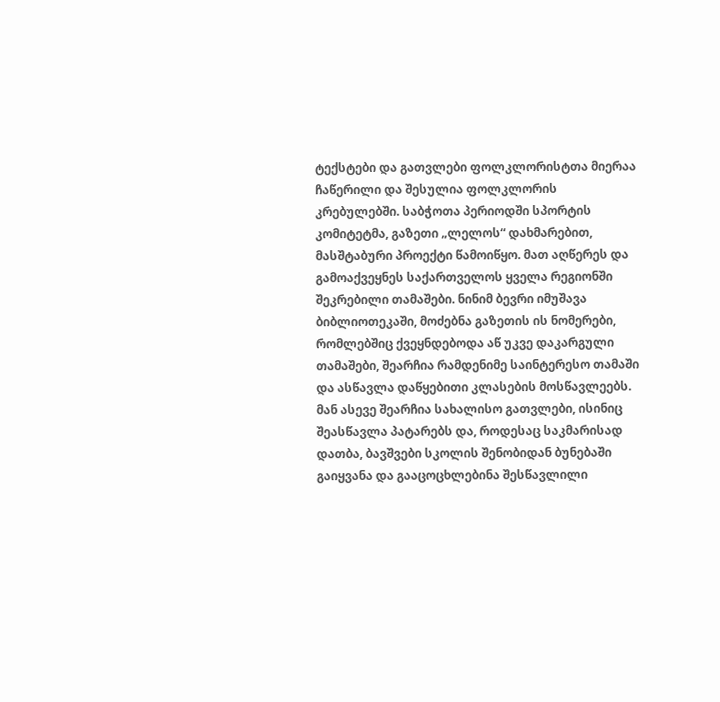ტექსტები და გათვლები ფოლკლორისტთა მიერაა ჩაწერილი და შესულია ფოლკლორის კრებულებში. საბჭოთა პერიოდში სპორტის კომიტეტმა, გაზეთი „ლელოს“ დახმარებით, მასშტაბური პროექტი წამოიწყო. მათ აღწერეს და გამოაქვეყნეს საქართველოს ყველა რეგიონში შეკრებილი თამაშები. ნინიმ ბევრი იმუშავა ბიბლიოთეკაში, მოძებნა გაზეთის ის ნომერები, რომლებშიც ქვეყნდებოდა აწ უკვე დაკარგული თამაშები, შეარჩია რამდენიმე საინტერესო თამაში და ასწავლა დაწყებითი კლასების მოსწავლეებს. მან ასევე შეარჩია სახალისო გათვლები, ისინიც შეასწავლა პატარებს და, როდესაც საკმარისად დათბა, ბავშვები სკოლის შენობიდან ბუნებაში გაიყვანა და გააცოცხლებინა შესწავლილი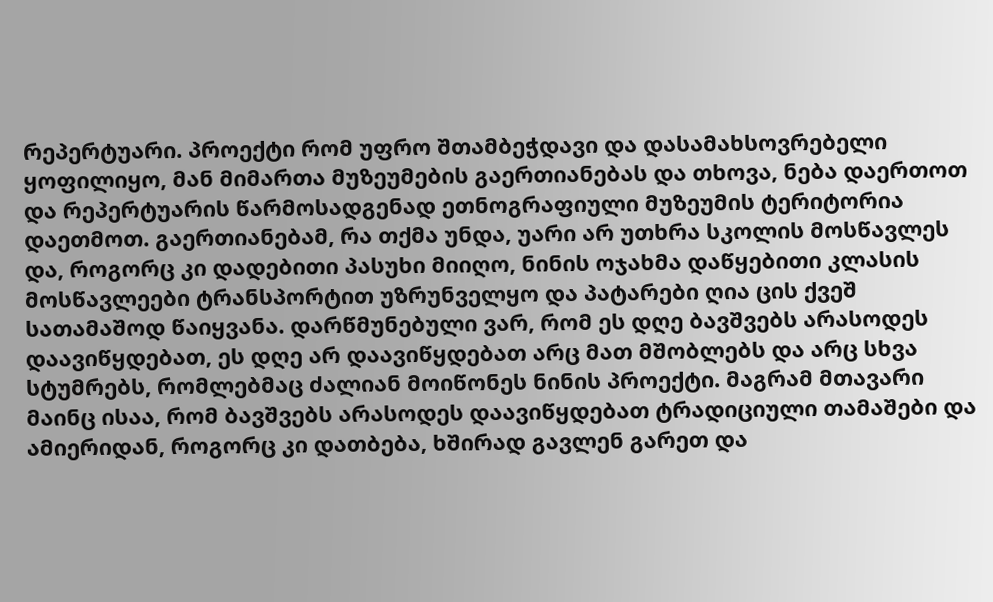რეპერტუარი. პროექტი რომ უფრო შთამბეჭდავი და დასამახსოვრებელი ყოფილიყო, მან მიმართა მუზეუმების გაერთიანებას და თხოვა, ნება დაერთოთ და რეპერტუარის წარმოსადგენად ეთნოგრაფიული მუზეუმის ტერიტორია დაეთმოთ. გაერთიანებამ, რა თქმა უნდა, უარი არ უთხრა სკოლის მოსწავლეს და, როგორც კი დადებითი პასუხი მიიღო, ნინის ოჯახმა დაწყებითი კლასის მოსწავლეები ტრანსპორტით უზრუნველყო და პატარები ღია ცის ქვეშ სათამაშოდ წაიყვანა. დარწმუნებული ვარ, რომ ეს დღე ბავშვებს არასოდეს დაავიწყდებათ, ეს დღე არ დაავიწყდებათ არც მათ მშობლებს და არც სხვა სტუმრებს, რომლებმაც ძალიან მოიწონეს ნინის პროექტი. მაგრამ მთავარი მაინც ისაა, რომ ბავშვებს არასოდეს დაავიწყდებათ ტრადიციული თამაშები და ამიერიდან, როგორც კი დათბება, ხშირად გავლენ გარეთ და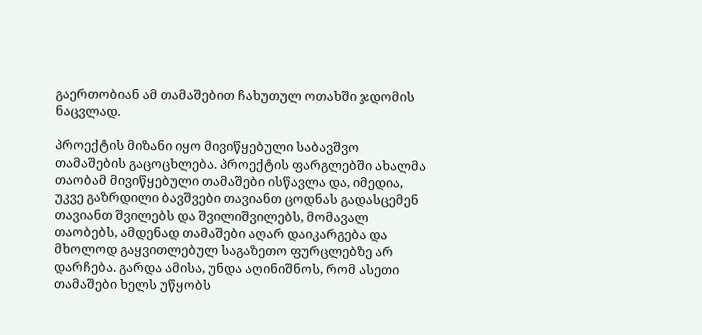გაერთობიან ამ თამაშებით ჩახუთულ ოთახში ჯდომის ნაცვლად.

პროექტის მიზანი იყო მივიწყებული საბავშვო თამაშების გაცოცხლება. პროექტის ფარგლებში ახალმა თაობამ მივიწყებული თამაშები ისწავლა და, იმედია, უკვე გაზრდილი ბავშვები თავიანთ ცოდნას გადასცემენ თავიანთ შვილებს და შვილიშვილებს, მომავალ თაობებს, ამდენად თამაშები აღარ დაიკარგება და მხოლოდ გაყვითლებულ საგაზეთო ფურცლებზე არ დარჩება. გარდა ამისა, უნდა აღინიშნოს, რომ ასეთი თამაშები ხელს უწყობს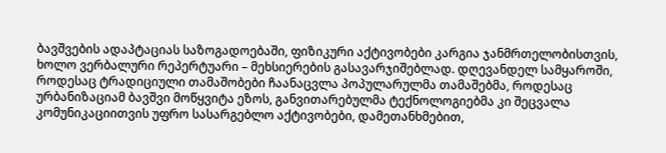ბავშვების ადაპტაციას საზოგადოებაში, ფიზიკური აქტივობები კარგია ჯანმრთელობისთვის, ხოლო ვერბალური რეპერტუარი – მეხსიერების გასავარჯიშებლად. დღევანდელ სამყაროში, როდესაც ტრადიციული თამაშობები ჩაანაცვლა პოპულარულმა თამაშებმა, როდესაც ურბანიზაციამ ბავშვი მოწყვიტა ეზოს, განვითარებულმა ტექნოლოგიებმა კი შეცვალა კომუნიკაციითვის უფრო სასარგებლო აქტივობები, დამეთანხმებით,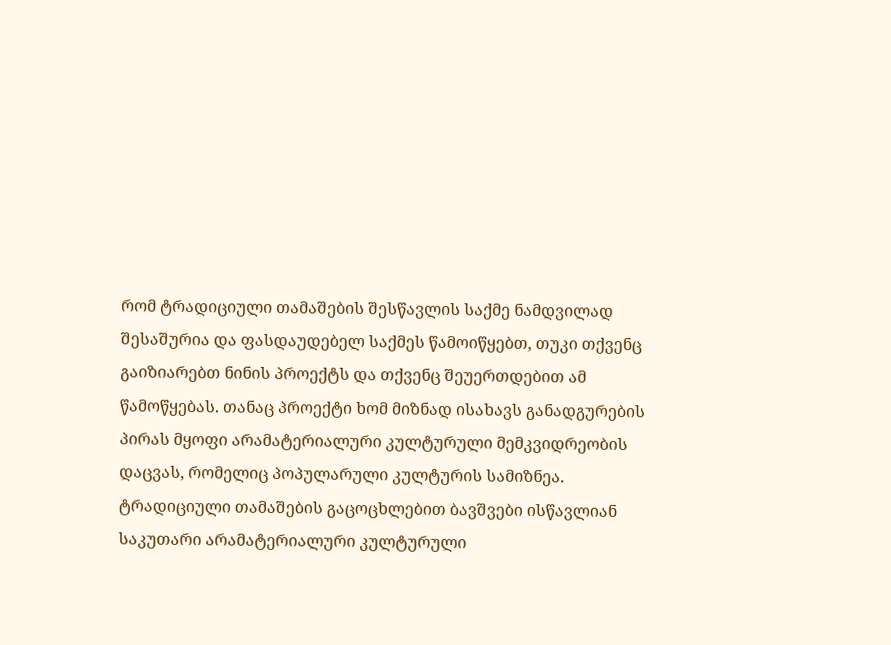რომ ტრადიციული თამაშების შესწავლის საქმე ნამდვილად შესაშურია და ფასდაუდებელ საქმეს წამოიწყებთ, თუკი თქვენც გაიზიარებთ ნინის პროექტს და თქვენც შეუერთდებით ამ წამოწყებას. თანაც პროექტი ხომ მიზნად ისახავს განადგურების პირას მყოფი არამატერიალური კულტურული მემკვიდრეობის დაცვას, რომელიც პოპულარული კულტურის სამიზნეა. ტრადიციული თამაშების გაცოცხლებით ბავშვები ისწავლიან საკუთარი არამატერიალური კულტურული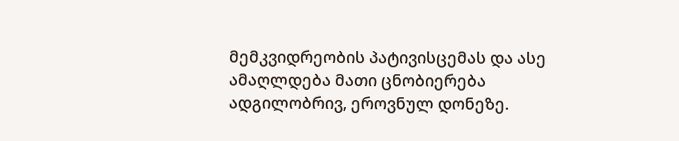მემკვიდრეობის პატივისცემას და ასე ამაღლდება მათი ცნობიერება ადგილობრივ, ეროვნულ დონეზე.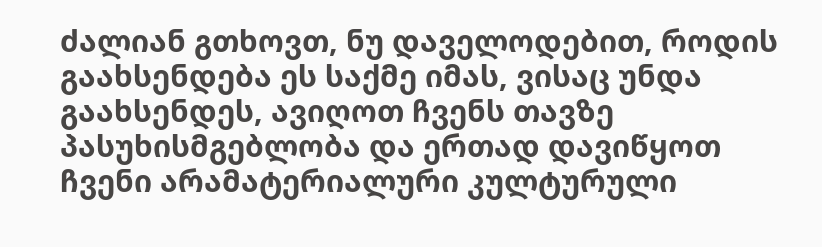ძალიან გთხოვთ, ნუ დაველოდებით, როდის გაახსენდება ეს საქმე იმას, ვისაც უნდა გაახსენდეს, ავიღოთ ჩვენს თავზე პასუხისმგებლობა და ერთად დავიწყოთ ჩვენი არამატერიალური კულტურული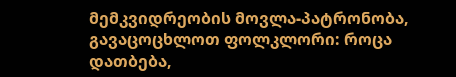მემკვიდრეობის მოვლა-პატრონობა, გავაცოცხლოთ ფოლკლორი: როცა დათბება,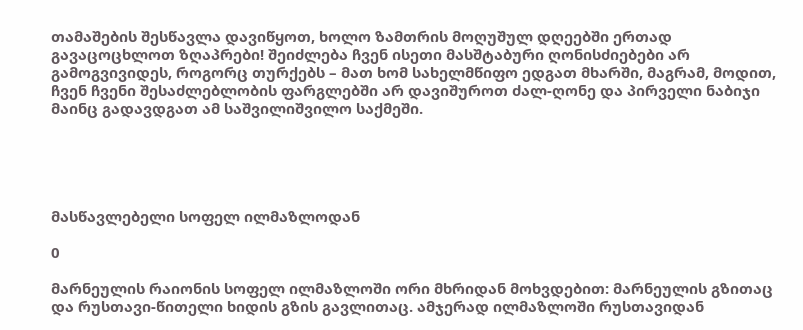თამაშების შესწავლა დავიწყოთ, ხოლო ზამთრის მოღუშულ დღეებში ერთად გავაცოცხლოთ ზღაპრები! შეიძლება ჩვენ ისეთი მასშტაბური ღონისძიებები არ გამოგვივიდეს, როგორც თურქებს – მათ ხომ სახელმწიფო ედგათ მხარში, მაგრამ, მოდით, ჩვენ ჩვენი შესაძლებლობის ფარგლებში არ დავიშუროთ ძალ-ღონე და პირველი ნაბიჯი მაინც გადავდგათ ამ საშვილიშვილო საქმეში.





მასწავლებელი სოფელ ილმაზლოდან

0

მარნეულის რაიონის სოფელ ილმაზლოში ორი მხრიდან მოხვდებით: მარნეულის გზითაც და რუსთავი-წითელი ხიდის გზის გავლითაც. ამჯერად ილმაზლოში რუსთავიდან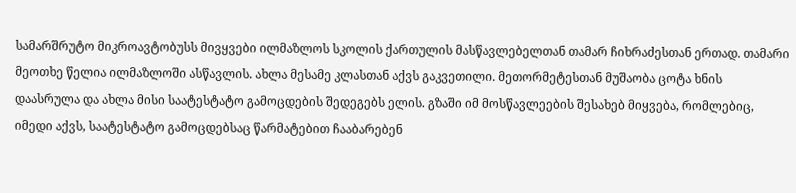სამარშრუტო მიკროავტობუსს მივყვები ილმაზლოს სკოლის ქართულის მასწავლებელთან თამარ ჩიხრაძესთან ერთად. თამარი მეოთხე წელია ილმაზლოში ასწავლის. ახლა მესამე კლასთან აქვს გაკვეთილი. მეთორმეტესთან მუშაობა ცოტა ხნის დაასრულა და ახლა მისი საატესტატო გამოცდების შედეგებს ელის. გზაში იმ მოსწავლეების შესახებ მიყვება, რომლებიც, იმედი აქვს, საატესტატო გამოცდებსაც წარმატებით ჩააბარებენ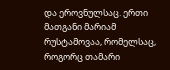და ეროვნულსაც. ერთი მათგანი მარიამ რუსტამოვაა, რომელსაც, როგორც თამარი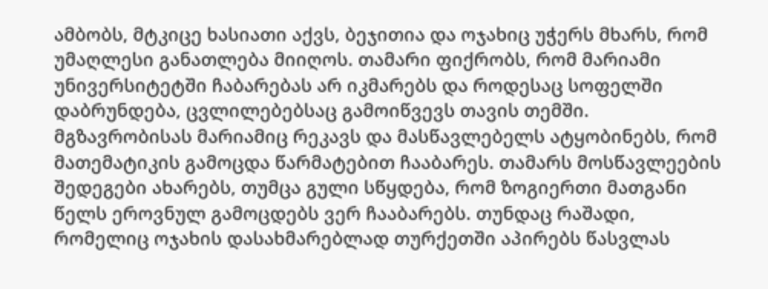ამბობს, მტკიცე ხასიათი აქვს, ბეჯითია და ოჯახიც უჭერს მხარს, რომ უმაღლესი განათლება მიიღოს. თამარი ფიქრობს, რომ მარიამი უნივერსიტეტში ჩაბარებას არ იკმარებს და როდესაც სოფელში დაბრუნდება, ცვლილებებსაც გამოიწვევს თავის თემში. მგზავრობისას მარიამიც რეკავს და მასწავლებელს ატყობინებს, რომ მათემატიკის გამოცდა წარმატებით ჩააბარეს. თამარს მოსწავლეების შედეგები ახარებს, თუმცა გული სწყდება, რომ ზოგიერთი მათგანი წელს ეროვნულ გამოცდებს ვერ ჩააბარებს. თუნდაც რაშადი, რომელიც ოჯახის დასახმარებლად თურქეთში აპირებს წასვლას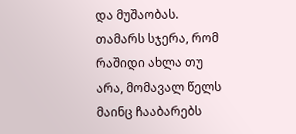და მუშაობას. თამარს სჯერა, რომ რაშიდი ახლა თუ არა, მომავალ წელს მაინც ჩააბარებს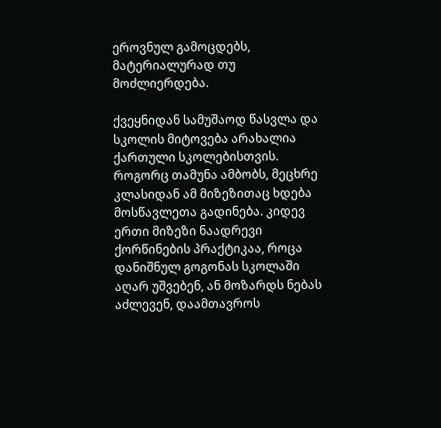ეროვნულ გამოცდებს, მატერიალურად თუ მოძლიერდება.

ქვეყნიდან სამუშაოდ წასვლა და სკოლის მიტოვება არახალია ქართული სკოლებისთვის. როგორც თამუნა ამბობს, მეცხრე კლასიდან ამ მიზეზითაც ხდება მოსწავლეთა გადინება. კიდევ ერთი მიზეზი ნაადრევი ქორწინების პრაქტიკაა, როცა დანიშნულ გოგონას სკოლაში აღარ უშვებენ, ან მოზარდს ნებას აძლევენ, დაამთავროს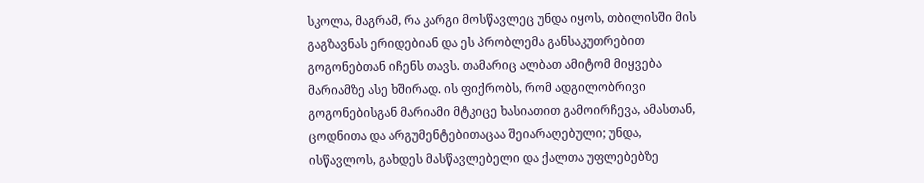სკოლა, მაგრამ, რა კარგი მოსწავლეც უნდა იყოს, თბილისში მის გაგზავნას ერიდებიან და ეს პრობლემა განსაკუთრებით გოგონებთან იჩენს თავს. თამარიც ალბათ ამიტომ მიყვება მარიამზე ასე ხშირად. ის ფიქრობს, რომ ადგილობრივი გოგონებისგან მარიამი მტკიცე ხასიათით გამოირჩევა, ამასთან, ცოდნითა და არგუმენტებითაცაა შეიარაღებული; უნდა, ისწავლოს, გახდეს მასწავლებელი და ქალთა უფლებებზე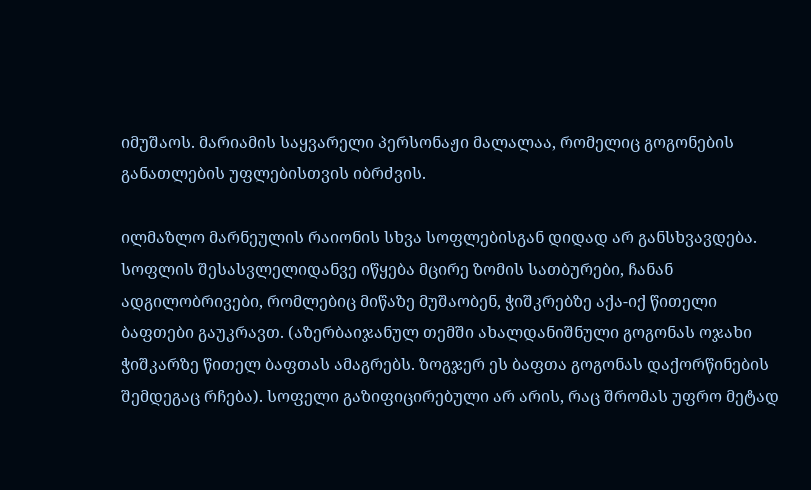იმუშაოს. მარიამის საყვარელი პერსონაჟი მალალაა, რომელიც გოგონების განათლების უფლებისთვის იბრძვის.

ილმაზლო მარნეულის რაიონის სხვა სოფლებისგან დიდად არ განსხვავდება. სოფლის შესასვლელიდანვე იწყება მცირე ზომის სათბურები, ჩანან ადგილობრივები, რომლებიც მიწაზე მუშაობენ, ჭიშკრებზე აქა-იქ წითელი ბაფთები გაუკრავთ. (აზერბაიჯანულ თემში ახალდანიშნული გოგონას ოჯახი ჭიშკარზე წითელ ბაფთას ამაგრებს. ზოგჯერ ეს ბაფთა გოგონას დაქორწინების შემდეგაც რჩება). სოფელი გაზიფიცირებული არ არის, რაც შრომას უფრო მეტად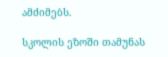ამძიმებს.

სკოლის ეზოში თამუნას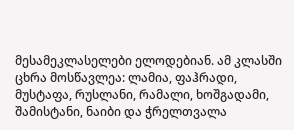მესამეკლასელები ელოდებიან. ამ კლასში ცხრა მოსწავლეა: ლამია, ფაჰრადი, მუსტაფა, რუსლანი, რამალი, ხოშგადამი, შამისტანი, ნაიბი და ჭრელთვალა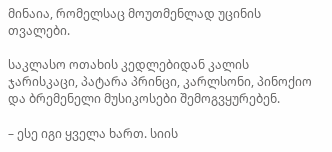მინაია, რომელსაც მოუთმენლად უცინის თვალები.

საკლასო ოთახის კედლებიდან კალის ჯარისკაცი, პატარა პრინცი, კარლსონი, პინოქიო და ბრემენელი მუსიკოსები შემოგვყურებენ.

– ესე იგი ყველა ხართ. სიის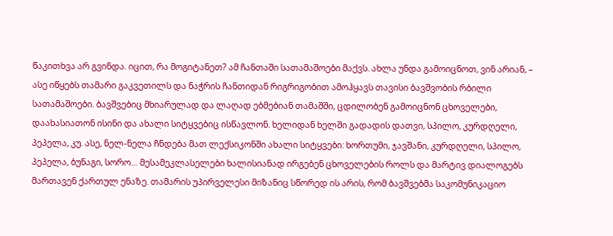წაკითხვა არ გვინდა. იცით, რა მოგიტანეთ? ამ ჩანთაში სათამაშოები მაქვს. ახლა უნდა გამოიცნოთ, ვინ არიან, – ასე იწყებს თამარი გაკვეთილს და ნაჭრის ჩანთიდან რიგრიგობით ამოჰყავს თავისი ბავშვობის რბილი სათამაშოები. ბავშვებიც მხიარულად და ლაღად ებმებიან თამაშში, ცდილობენ გამოიცნონ ცხოველები, დაახასიათონ ისინი და ახალი სიტყვებიც ისწავლონ. ხელიდან ხელში გადადის დათვი, სპილო, კურდღელი, პეპელა, კუ. ასე, ნელ-ნელა ჩნდება მათ ლექსიკონში ახალი სიტყვები: ხორთუმი, ჯავშანი, კურდღელი, სპილო, პეპელა, ბუნაგი, სორო… მესამეკლასელები ხალისიანად ირგებენ ცხოველების როლს და მარტივ დიალოგებს მართავენ ქართულ ენაზე. თამარის უპირველესი მიზანიც სწორედ ის არის, რომ ბავშვებმა საკომუნიკაციო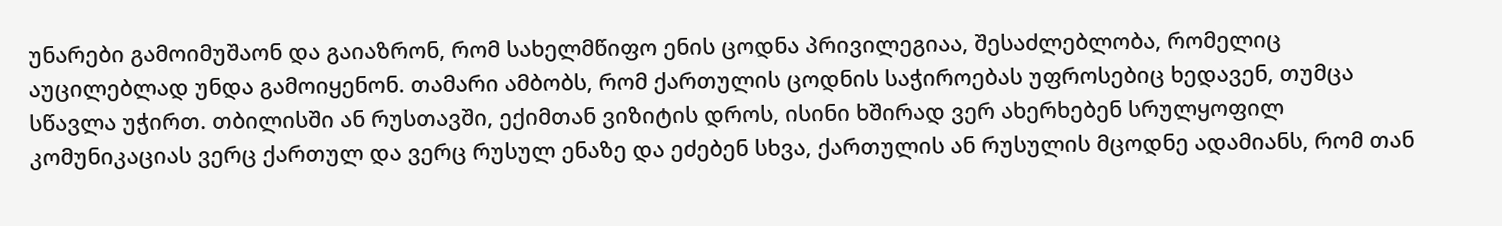უნარები გამოიმუშაონ და გაიაზრონ, რომ სახელმწიფო ენის ცოდნა პრივილეგიაა, შესაძლებლობა, რომელიც აუცილებლად უნდა გამოიყენონ. თამარი ამბობს, რომ ქართულის ცოდნის საჭიროებას უფროსებიც ხედავენ, თუმცა სწავლა უჭირთ. თბილისში ან რუსთავში, ექიმთან ვიზიტის დროს, ისინი ხშირად ვერ ახერხებენ სრულყოფილ კომუნიკაციას ვერც ქართულ და ვერც რუსულ ენაზე და ეძებენ სხვა, ქართულის ან რუსულის მცოდნე ადამიანს, რომ თან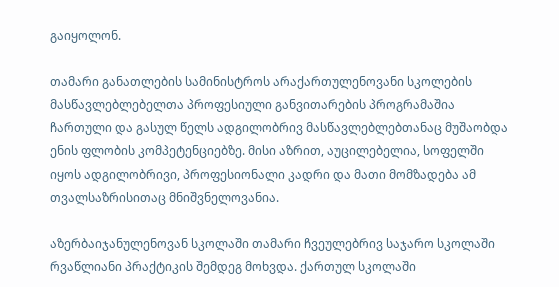გაიყოლონ.

თამარი განათლების სამინისტროს არაქართულენოვანი სკოლების მასწავლებლებელთა პროფესიული განვითარების პროგრამაშია ჩართული და გასულ წელს ადგილობრივ მასწავლებლებთანაც მუშაობდა ენის ფლობის კომპეტენციებზე. მისი აზრით, აუცილებელია, სოფელში იყოს ადგილობრივი, პროფესიონალი კადრი და მათი მომზადება ამ თვალსაზრისითაც მნიშვნელოვანია.

აზერბაიჯანულენოვან სკოლაში თამარი ჩვეულებრივ საჯარო სკოლაში რვაწლიანი პრაქტიკის შემდეგ მოხვდა. ქართულ სკოლაში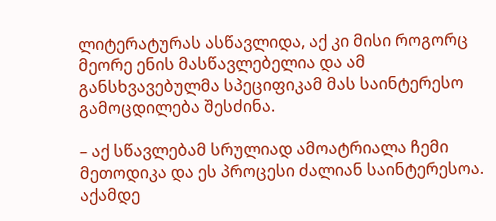ლიტერატურას ასწავლიდა, აქ კი მისი როგორც მეორე ენის მასწავლებელია და ამ განსხვავებულმა სპეციფიკამ მას საინტერესო გამოცდილება შესძინა.

– აქ სწავლებამ სრულიად ამოატრიალა ჩემი მეთოდიკა და ეს პროცესი ძალიან საინტერესოა. აქამდე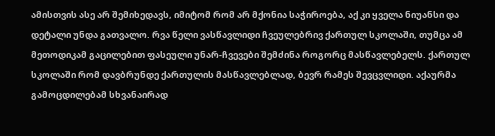ამისთვის ასე არ შემიხედავს, იმიტომ რომ არ მქონია საჭიროება, აქ კი ყველა ნიუანსი და დეტალი უნდა გათვალო. რვა წელი ვასწავლიდი ჩვეულებრივ ქართულ სკოლაში, თუმცა ამ მეთოდიკამ გაცილებით ფასეული უნარ-ჩვევები შემძინა როგორც მასწავლებელს. ქართულ სკოლაში რომ დავბრუნდე ქართულის მასწავლებლად, ბევრ რამეს შევცვლიდი. აქაურმა გამოცდილებამ სხვანაირად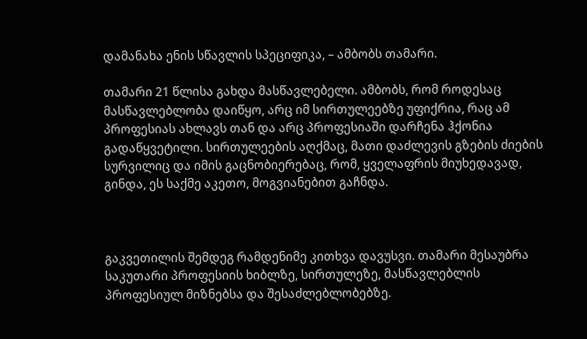დამანახა ენის სწავლის სპეციფიკა, – ამბობს თამარი.

თამარი 21 წლისა გახდა მასწავლებელი. ამბობს, რომ როდესაც მასწავლებლობა დაიწყო, არც იმ სირთულეებზე უფიქრია, რაც ამ პროფესიას ახლავს თან და არც პროფესიაში დარჩენა ჰქონია გადაწყვეტილი. სირთულეების აღქმაც, მათი დაძლევის გზების ძიების სურვილიც და იმის გაცნობიერებაც, რომ, ყველაფრის მიუხედავად, გინდა, ეს საქმე აკეთო, მოგვიანებით გაჩნდა.



გაკვეთილის შემდეგ რამდენიმე კითხვა დავუსვი. თამარი მესაუბრა საკუთარი პროფესიის ხიბლზე, სირთულეზე, მასწავლებლის პროფესიულ მიზნებსა და შესაძლებლობებზე.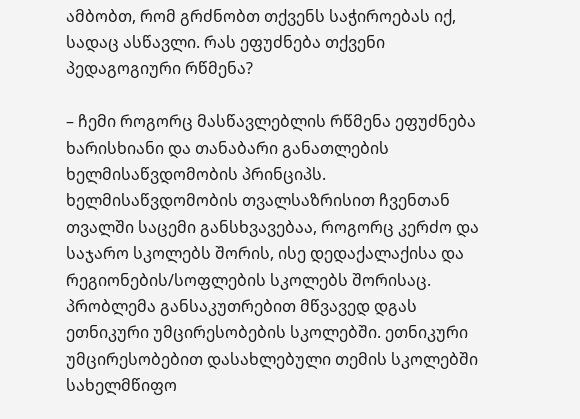ამბობთ, რომ გრძნობთ თქვენს საჭიროებას იქ, სადაც ასწავლი. რას ეფუძნება თქვენი პედაგოგიური რწმენა?

– ჩემი როგორც მასწავლებლის რწმენა ეფუძნება ხარისხიანი და თანაბარი განათლების ხელმისაწვდომობის პრინციპს. ხელმისაწვდომობის თვალსაზრისით ჩვენთან თვალში საცემი განსხვავებაა, როგორც კერძო და საჯარო სკოლებს შორის, ისე დედაქალაქისა და რეგიონების/სოფლების სკოლებს შორისაც. პრობლემა განსაკუთრებით მწვავედ დგას ეთნიკური უმცირესობების სკოლებში. ეთნიკური უმცირესობებით დასახლებული თემის სკოლებში სახელმწიფო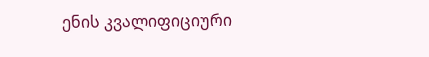ენის კვალიფიციური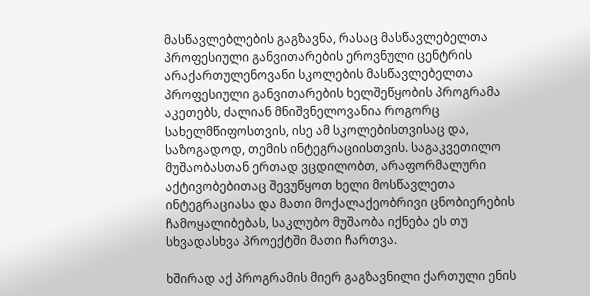მასწავლებლების გაგზავნა, რასაც მასწავლებელთა პროფესიული განვითარების ეროვნული ცენტრის არაქართულენოვანი სკოლების მასწავლებელთა პროფესიული განვითარების ხელშეწყობის პროგრამა აკეთებს, ძალიან მნიშვნელოვანია როგორც სახელმწიფოსთვის, ისე ამ სკოლებისთვისაც და, საზოგადოდ, თემის ინტეგრაციისთვის. საგაკვეთილო მუშაობასთან ერთად ვცდილობთ, არაფორმალური აქტივობებითაც შევუწყოთ ხელი მოსწავლეთა ინტეგრაციასა და მათი მოქალაქეობრივი ცნობიერების ჩამოყალიბებას, საკლუბო მუშაობა იქნება ეს თუ სხვადასხვა პროექტში მათი ჩართვა.

ხშირად აქ პროგრამის მიერ გაგზავნილი ქართული ენის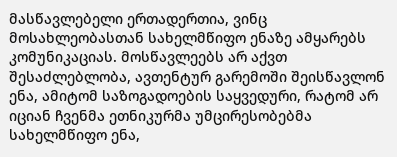მასწავლებელი ერთადერთია, ვინც მოსახლეობასთან სახელმწიფო ენაზე ამყარებს კომუნიკაციას. მოსწავლეებს არ აქვთ შესაძლებლობა, ავთენტურ გარემოში შეისწავლონ ენა, ამიტომ საზოგადოების საყვედური, რატომ არ იციან ჩვენმა ეთნიკურმა უმცირესობებმა სახელმწიფო ენა,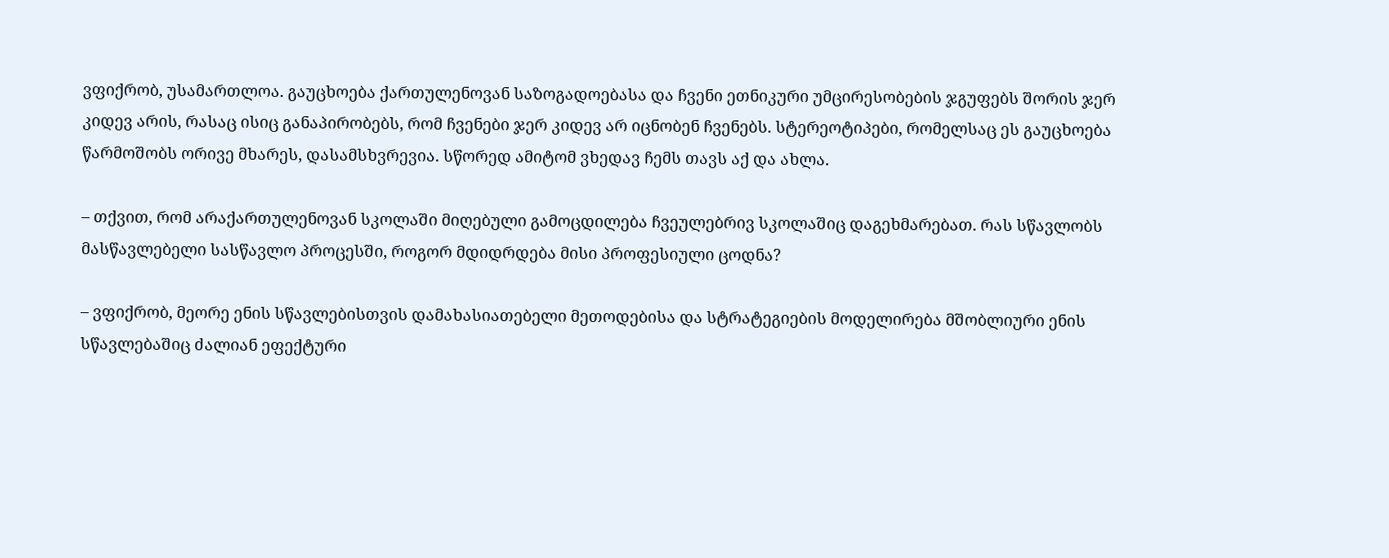ვფიქრობ, უსამართლოა. გაუცხოება ქართულენოვან საზოგადოებასა და ჩვენი ეთნიკური უმცირესობების ჯგუფებს შორის ჯერ კიდევ არის, რასაც ისიც განაპირობებს, რომ ჩვენები ჯერ კიდევ არ იცნობენ ჩვენებს. სტერეოტიპები, რომელსაც ეს გაუცხოება წარმოშობს ორივე მხარეს, დასამსხვრევია. სწორედ ამიტომ ვხედავ ჩემს თავს აქ და ახლა.

– თქვით, რომ არაქართულენოვან სკოლაში მიღებული გამოცდილება ჩვეულებრივ სკოლაშიც დაგეხმარებათ. რას სწავლობს მასწავლებელი სასწავლო პროცესში, როგორ მდიდრდება მისი პროფესიული ცოდნა?

– ვფიქრობ, მეორე ენის სწავლებისთვის დამახასიათებელი მეთოდებისა და სტრატეგიების მოდელირება მშობლიური ენის სწავლებაშიც ძალიან ეფექტური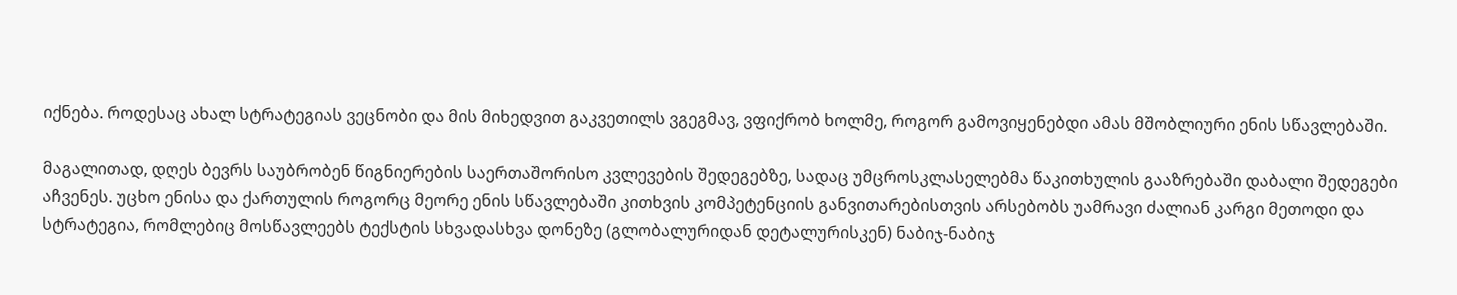იქნება. როდესაც ახალ სტრატეგიას ვეცნობი და მის მიხედვით გაკვეთილს ვგეგმავ, ვფიქრობ ხოლმე, როგორ გამოვიყენებდი ამას მშობლიური ენის სწავლებაში.

მაგალითად, დღეს ბევრს საუბრობენ წიგნიერების საერთაშორისო კვლევების შედეგებზე, სადაც უმცროსკლასელებმა წაკითხულის გააზრებაში დაბალი შედეგები აჩვენეს. უცხო ენისა და ქართულის როგორც მეორე ენის სწავლებაში კითხვის კომპეტენციის განვითარებისთვის არსებობს უამრავი ძალიან კარგი მეთოდი და სტრატეგია, რომლებიც მოსწავლეებს ტექსტის სხვადასხვა დონეზე (გლობალურიდან დეტალურისკენ) ნაბიჯ-ნაბიჯ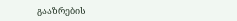გააზრების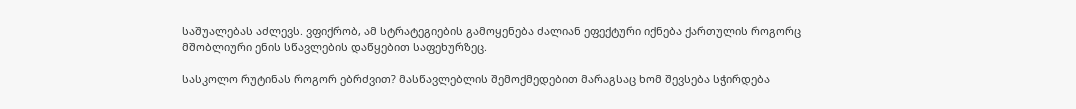საშუალებას აძლევს. ვფიქრობ, ამ სტრატეგიების გამოყენება ძალიან ეფექტური იქნება ქართულის როგორც მშობლიური ენის სწავლების დაწყებით საფეხურზეც.

სასკოლო რუტინას როგორ ებრძვით? მასწავლებლის შემოქმედებით მარაგსაც ხომ შევსება სჭირდება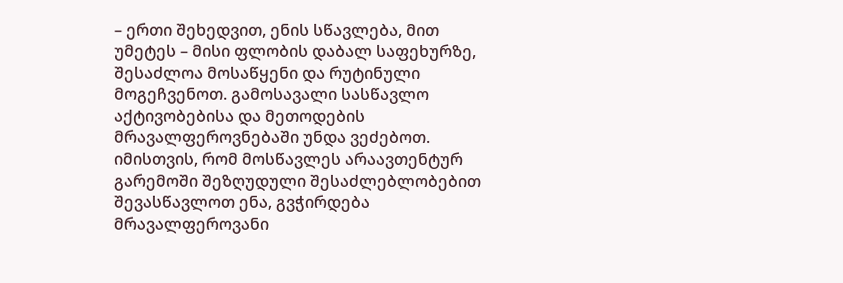– ერთი შეხედვით, ენის სწავლება, მით უმეტეს – მისი ფლობის დაბალ საფეხურზე, შესაძლოა მოსაწყენი და რუტინული მოგეჩვენოთ. გამოსავალი სასწავლო აქტივობებისა და მეთოდების მრავალფეროვნებაში უნდა ვეძებოთ. იმისთვის, რომ მოსწავლეს არაავთენტურ გარემოში შეზღუდული შესაძლებლობებით შევასწავლოთ ენა, გვჭირდება მრავალფეროვანი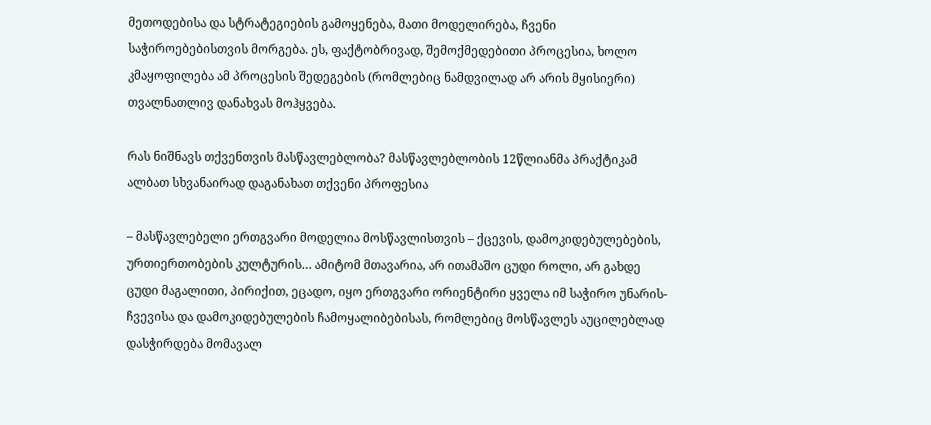მეთოდებისა და სტრატეგიების გამოყენება, მათი მოდელირება, ჩვენი საჭიროებებისთვის მორგება. ეს, ფაქტობრივად, შემოქმედებითი პროცესია, ხოლო კმაყოფილება ამ პროცესის შედეგების (რომლებიც ნამდვილად არ არის მყისიერი) თვალნათლივ დანახვას მოჰყვება.

რას ნიშნავს თქვენთვის მასწავლებლობა? მასწავლებლობის 12წლიანმა პრაქტიკამ ალბათ სხვანაირად დაგანახათ თქვენი პროფესია

– მასწავლებელი ერთგვარი მოდელია მოსწავლისთვის – ქცევის, დამოკიდებულებების, ურთიერთობების კულტურის… ამიტომ მთავარია, არ ითამაშო ცუდი როლი, არ გახდე ცუდი მაგალითი, პირიქით, ეცადო, იყო ერთგვარი ორიენტირი ყველა იმ საჭირო უნარის-ჩვევისა და დამოკიდებულების ჩამოყალიბებისას, რომლებიც მოსწავლეს აუცილებლად დასჭირდება მომავალ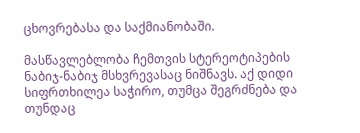ცხოვრებასა და საქმიანობაში.

მასწავლებლობა ჩემთვის სტერეოტიპების ნაბიჯ-ნაბიჯ მსხვრევასაც ნიშნავს. აქ დიდი სიფრთხილეა საჭირო, თუმცა შეგრძნება და თუნდაც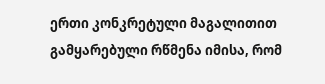ერთი კონკრეტული მაგალითით გამყარებული რწმენა იმისა, რომ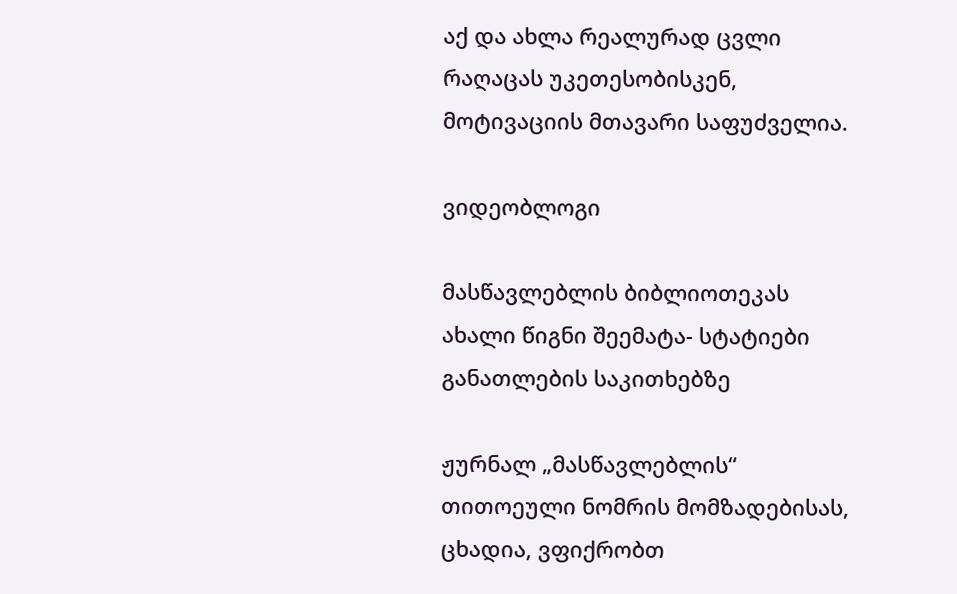აქ და ახლა რეალურად ცვლი რაღაცას უკეთესობისკენ, მოტივაციის მთავარი საფუძველია.

ვიდეობლოგი

მასწავლებლის ბიბლიოთეკას ახალი წიგნი შეემატა- სტატიები განათლების საკითხებზე

ჟურნალ „მასწავლებლის“ თითოეული ნომრის მომზადებისას, ცხადია, ვფიქრობთ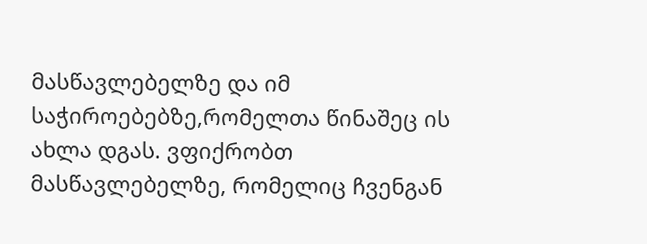მასწავლებელზე და იმ საჭიროებებზე,რომელთა წინაშეც ის ახლა დგას. ვფიქრობთ მასწავლებელზე, რომელიც ჩვენგან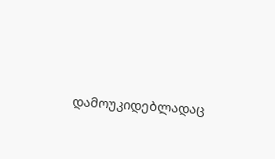დამოუკიდებლადაც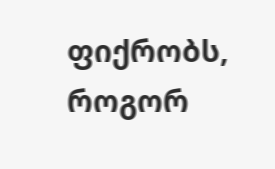ფიქრობს, როგორ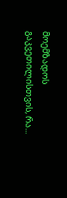მოემზადოს გაკვეთილისთვის, რა...